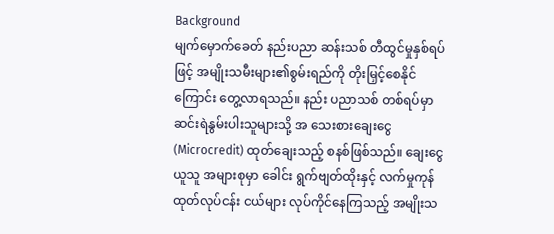Background
မျက်မှောက်ခေတ် နည်းပညာ ဆန်းသစ် တီထွင်မှုနှစ်ရပ်ဖြင့် အမျိုးသမီးများ၏စွမ်းရည်ကို တိုးမြှင့်စေနိုင်ကြောင်း တွေ့လာရသည်။ နည်း ပညာသစ် တစ်ရပ်မှာ ဆင်းရဲနွမ်းပါးသူများသို့ အ သေးစားချေးငွေ(Microcredit) ထုတ်ချေးသည့် စနစ်ဖြစ်သည်။ ချေးငွေယူသူ အများစုမှာ ခေါင်း ရွက်ဗျတ်ထိုးနှင့် လက်မှုကုန်ထုတ်လုပ်ငန်း ငယ်များ လုပ်ကိုင်နေကြသည့် အမျိုးသ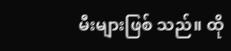မီးများဖြစ် သည်။ ထို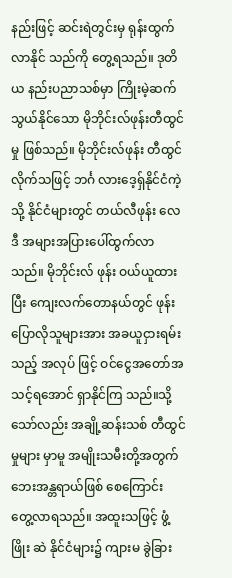နည်းဖြင့် ဆင်းရဲတွင်းမှ ရုန်းထွက်လာနိုင် သည်ကို တွေ့ရသည်။ ဒုတိယ နည်းပညာသစ်မှာ ကြိုးမဲ့ဆက်သွယ်နိုင်သော မိုဘိုင်းလ်ဖုန်းတီထွင်မှု ဖြစ်သည်။ မိုဘိုင်းလ်ဖုန်း တီထွင်လိုက်သဖြင့် ဘင်္ဂ လားဒေ့ရှ်နိုင်ငံကဲ့သို့ နိုင်ငံများတွင် တယ်လီဖုန်း လေဒီ အများအပြားပေါ်ထွက်လာသည်။ မိုဘိုင်းလ် ဖုန်း ဝယ်ယူထားပြီး ကျေးလက်တောနယ်တွင် ဖုန်း ပြောလိုသူများအား အခယူငှားရမ်းသည့် အလုပ် ဖြင့် ဝင်ငွေအတော်အသင့်ရအောင် ရှာနိုင်ကြ သည်။သို့သော်လည်း အချို့ဆန်းသစ် တီထွင်မှုများ မှာမူ အမျိုးသမီးတို့အတွက် ဘေးအန္တရာယ်ဖြစ် စေကြောင်း တွေ့လာရသည်။ အထူးသဖြင့် ဖွံ့ဖြိုး ဆဲ နိုင်ငံများ၌ ကျားမ ခွဲခြား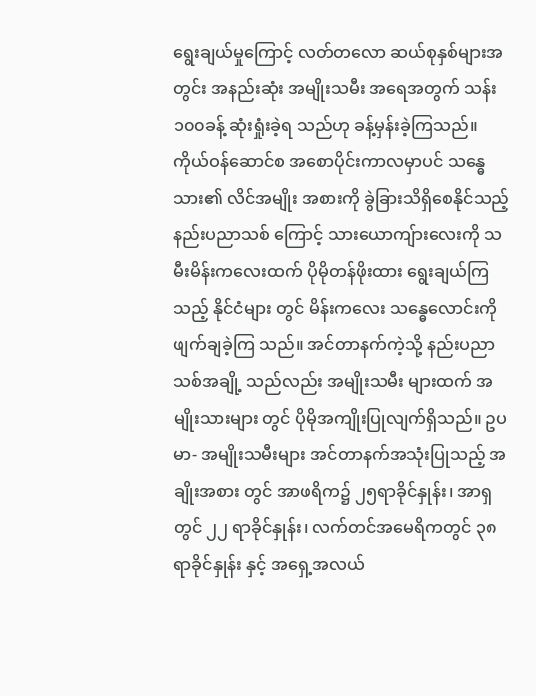ရွေးချယ်မှုကြောင့် လတ်တလော ဆယ်စုနှစ်များအတွင်း အနည်းဆုံး အမျိုးသမီး အရေအတွက် သန်း ၁၀၀ခန့် ဆုံးရှုံးခဲ့ရ သည်ဟု ခန့်မှန်းခဲ့ကြသည်။ ကိုယ်ဝန်ဆောင်စ အစောပိုင်းကာလမှာပင် သန္ဓေသား၏ လိင်အမျိုး အစားကို ခွဲခြားသိရှိစေနိုင်သည့် နည်းပညာသစ် ကြောင့် သားယောကျ်ားလေးကို သမီးမိန်းကလေးထက် ပိုမိုတန်ဖိုးထား ရွေးချယ်ကြသည့် နိုင်ငံများ တွင် မိန်းကလေး သန္ဓေလောင်းကို ဖျက်ချခဲ့ကြ သည်။ အင်တာနက်ကဲ့သို့ နည်းပညာ သစ်အချို့ သည်လည်း အမျိုးသမီး များထက် အမျိုးသားများ တွင် ပိုမိုအကျိုးပြုလျက်ရှိသည်။ ဥပမာ- အမျိုးသမီးများ အင်တာနက်အသုံးပြုသည့် အချိုးအစား တွင် အာဖရိက၌ ၂၅ရာခိုင်နှုန်း၊ အာရှတွင် ၂၂ ရာခိုင်နှုန်း၊ လက်တင်အမေရိကတွင် ၃၈ရာခိုင်နှုန်း နှင့် အရှေ့အလယ်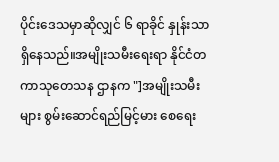ပိုင်းဒေသမှာဆိုလျှင် ၆ ရာခိုင် နှုန်းသာ ရှိနေသည်။အမျိုးသမီးရေးရာ နိုင်ငံတကာသုတေသန ဌာနက "]အမျိုးသမီးများ စွမ်းဆောင်ရည်မြင့်မား စေရေး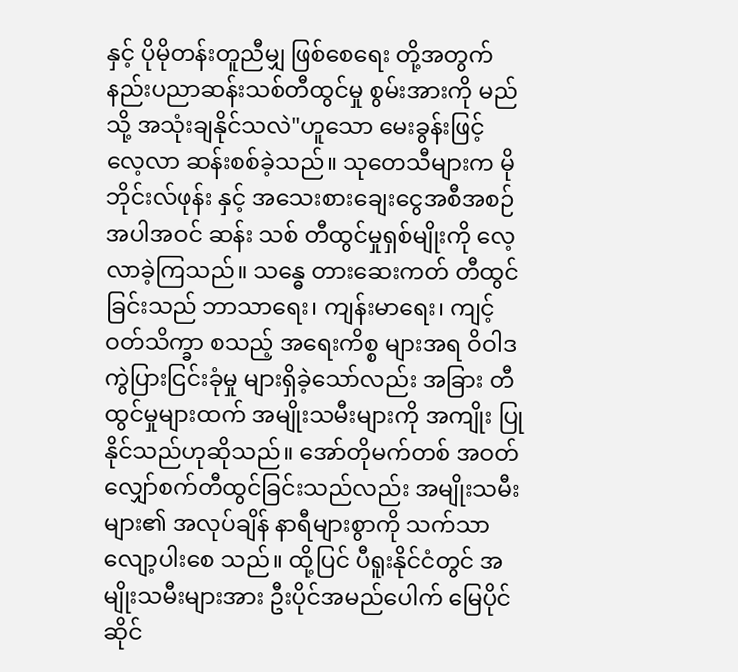နှင့် ပိုမိုတန်းတူညီမျှ ဖြစ်စေရေး တို့အတွက် နည်းပညာဆန်းသစ်တီထွင်မှု စွမ်းအားကို မည်သို့ အသုံးချနိုင်သလဲ"ဟူသော မေးခွန်းဖြင့် လေ့လာ ဆန်းစစ်ခဲ့သည်။ သုတေသီများက မိုဘိုင်းလ်ဖုန်း နှင့် အသေးစားချေးငွေအစီအစဉ်အပါအဝင် ဆန်း သစ် တီထွင်မှုရှစ်မျိုးကို လေ့လာခဲ့ကြသည်။ သန္ဓေ တားဆေးကတ် တီထွင်ခြင်းသည် ဘာသာရေး၊ ကျန်းမာရေး၊ ကျင့်ဝတ်သိက္ခာ စသည့် အရေးကိစ္စ များအရ ဝိဝါဒ ကွဲပြားငြင်းခုံမှု များရှိခဲ့သော်လည်း အခြား တီထွင်မှုများထက် အမျိုးသမီးများကို အကျိုး ပြုနိုင်သည်ဟုဆိုသည်။ အော်တိုမက်တစ် အဝတ် လျှော်စက်တီထွင်ခြင်းသည်လည်း အမျိုးသမီးများ၏ အလုပ်ချိန် နာရီများစွာကို သက်သာလျော့ပါးစေ သည်။ ထို့ပြင် ပီရူးနိုင်ငံတွင် အမျိုးသမီးများအား ဦးပိုင်အမည်ပေါက် မြေပိုင်ဆိုင်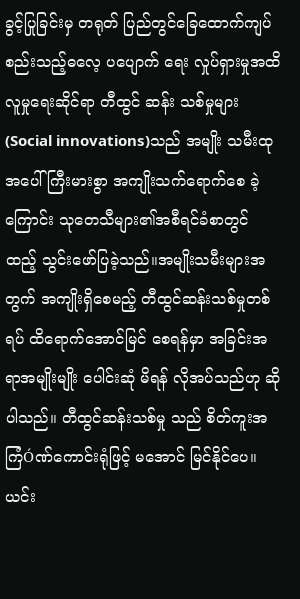ခွင့်ပြုခြင်းမှ တရုတ် ပြည်တွင်ခြေထောက်ကျပ်စည်းသည့်ဓလေ့ ပပျောက် ရေး လှုပ်ရှားမှုအထိ လူမှုရေးဆိုင်ရာ တီထွင် ဆန်း သစ်မှုများ (Social innovations)သည် အမျိုး သမီးထုအပေါ် ကြီးမားစွာ အကျိုးသက်ရောက်စေ ခဲ့ကြောင်း သုတေသီများ၏အစီရင်ခံစာတွင် ထည့် သွင်းဖော်ပြခဲ့သည်။အမျိုးသမီးများအတွက် အကျိုးရှိစေမည့် တီထွင်ဆန်းသစ်မှုတစ်ရပ် ထိရောက်အောင်မြင် စေရန်မှာ အခြင်းအရာအမျိုးမျိုး ပေါင်းဆုံ မိရန် လိုအပ်သည်ဟု ဆိုပါသည်။ တီထွင်ဆန်းသစ်မှု သည် စိတ်ကူးအကြံÓဏ်ကောင်းရုံဖြင့် မအောင် မြင်နိုင်ပေ။ ယင်း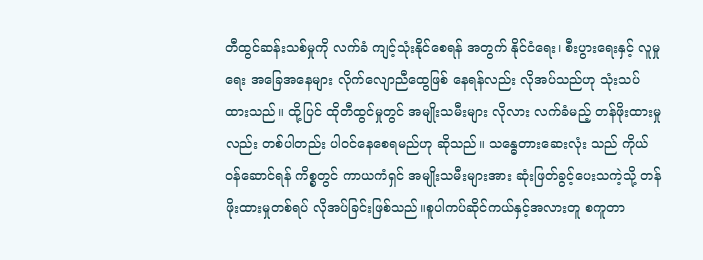တီထွင်ဆန်းသစ်မှုကို လက်ခံ ကျင့်သုံးနိုင်စေရန် အတွက် နိုင်ငံရေး၊ စီးပွားရေးနှင့် လူမှုရေး အခြေအနေများ လိုက်လျောညီထွေဖြစ် နေရန်လည်း လိုအပ်သည်ဟု သုံးသပ်ထားသည်။ ထို့ပြင် ထိုတီထွင်မှုတွင် အမျိုးသမီးများ လိုလား လက်ခံမည့် တန်ဖိုးထားမှုလည်း တစ်ပါတည်း ပါဝင်နေစေရမည်ဟု ဆိုသည်။ သန္ဓေတားဆေးလုံး သည် ကိုယ်ဝန်ဆောင်ရန် ကိစ္စတွင် ကာယကံရှင် အမျိုးသမီးများအား ဆုံးဖြတ်ခွင့်ပေးသကဲ့သို့ တန် ဖိုးထားမှုတစ်ရပ် လိုအပ်ခြင်းဖြစ်သည်။စူပါကပ်ဆိုင်ကယ်နှင့်အလားတူ စကူတာ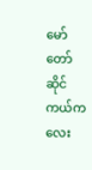မော်တော်ဆိုင်ကယ်ကလေး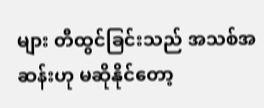များ တီထွင်ခြင်းသည် အသစ်အဆန်းဟု မဆိုနိုင်တော့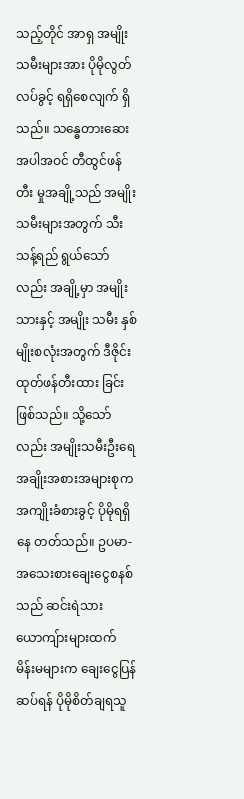သည့်တိုင် အာရှ အမျိုးသမီးများအား ပိုမိုလွတ်လပ်ခွင့် ရရှိစေလျက် ရှိသည်။ သန္ဓေတားဆေးအပါအဝင် တီထွင်ဖန်တီး မှုအချို့သည် အမျိုးသမီးများအတွက် သီးသန့်ရည် ရွယ်သော်လည်း အချို့မှာ အမျိုးသားနှင့် အမျိုး သမီး နှစ်မျိုးစလုံးအတွက် ဒီဇိုင်းထုတ်ဖန်တီးထား ခြင်းဖြစ်သည်။ သို့သော်လည်း အမျိုးသမီးဦးရေ အချိုးအစားအများစုက အကျိုးခံစားခွင့် ပိုမိုရရှိနေ တတ်သည်။ ဥပမာ-အသေးစားချေးငွေစနစ်သည် ဆင်းရဲသားယောကျ်ားများထက် မိန်းမများက ချေးငွေပြန်ဆပ်ရန် ပိုမိုစိတ်ချရသူ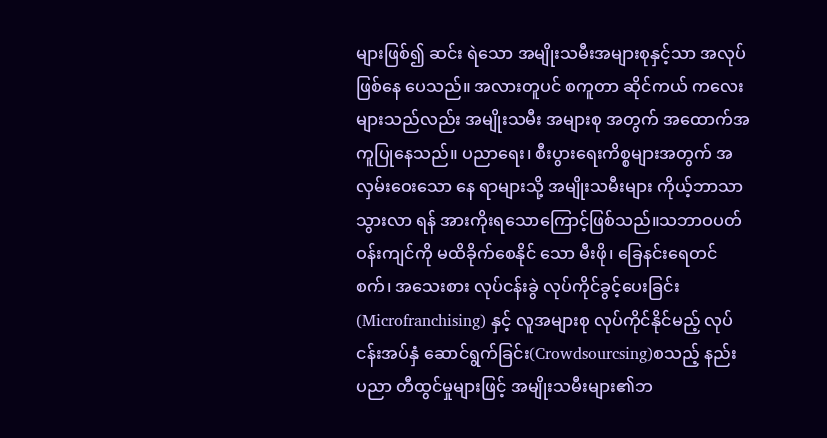များဖြစ်၍ ဆင်း ရဲသော အမျိုးသမီးအများစုနှင့်သာ အလုပ်ဖြစ်နေ ပေသည်။ အလားတူပင် စကူတာ ဆိုင်ကယ် ကလေးများသည်လည်း အမျိုးသမီး အများစု အတွက် အထောက်အကူပြုနေသည်။ ပညာရေး၊ စီးပွားရေးကိစ္စများအတွက် အလှမ်းဝေးသော နေ ရာများသို့ အမျိုးသမီးများ ကိုယ့်ဘာသာသွားလာ ရန် အားကိုးရသောကြောင့်ဖြစ်သည်။သဘာဝပတ်ဝန်းကျင်ကို မထိခိုက်စေနိုင် သော မီးဖို၊ ခြေနင်းရေတင်စက်၊ အသေးစား လုပ်ငန်းခွဲ လုပ်ကိုင်ခွင့်ပေးခြင်း (Microfranchising) နှင့် လူအများစု လုပ်ကိုင်နိုင်မည့် လုပ်ငန်းအပ်နှံ ဆောင်ရွက်ခြင်း(Crowdsourcsing)စသည့် နည်း ပညာ တီထွင်မှုများဖြင့် အမျိုးသမီးများ၏ဘ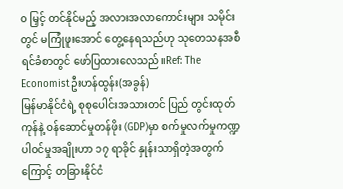၀ မြှင့် တင်နိုင်မည့် အလားအလာကောင်းများ သမိုင်းတွင် မကြုံဖူးအောင် တွေ့နေရသည်ဟု သုတေသနအစီ ရင်ခံစာတွင် ဖော်ပြထားလေသည်။Ref: The Economistဦးဟန်ထွန်း(အခွန်)
မြန်မာနိုင်ငံရဲ့ စုစုပေါင်းအသားတင် ပြည် တွင်းထုတ်ကုန်နဲ့ ဝန်ဆောင်မှုတန်ဖိုး (GDP)မှာ စက်မှုလက်မှုကဏ္ဍ ပါဝင်မှုအချိုးဟာ ၁၇ ရာခိုင် နှုန်းသာရှိတဲ့အတွက်ကြောင့် တခြားနိုင်ငံ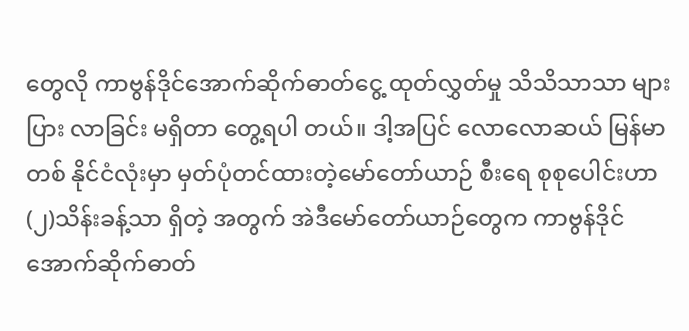တွေလို ကာဗွန်ဒိုင်အောက်ဆိုက်ဓာတ်ငွေ့ ထုတ်လွှတ်မှု သိသိသာသာ များပြား လာခြင်း မရှိတာ တွေ့ရပါ တယ်။ ဒါ့အပြင် လောလောဆယ် မြန်မာ တစ် နိုင်ငံလုံးမှာ မှတ်ပုံတင်ထားတဲ့မော်တော်ယာဉ် စီးရေ စုစုပေါင်းဟာ (၂)သိန်းခန့်သာ ရှိတဲ့ အတွက် အဲဒီမော်တော်ယာဉ်တွေက ကာဗွန်ဒိုင် အောက်ဆိုက်ဓာတ်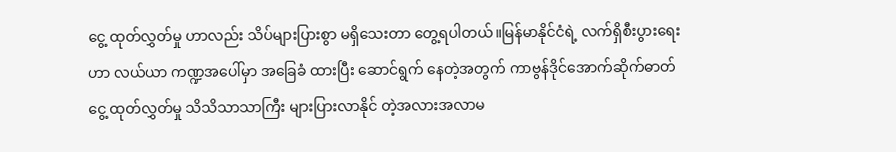ငွေ့ ထုတ်လွှတ်မှု ဟာလည်း သိပ်များပြားစွာ မရှိသေးတာ တွေ့ရပါတယ်။မြန်မာနိုင်ငံရဲ့ လက်ရှိစီးပွားရေးဟာ လယ်ယာ ကဏ္ဍအပေါ်မှာ အခြေခံ ထားပြီး ဆောင်ရွက် နေတဲ့အတွက် ကာဗွန်ဒိုင်အောက်ဆိုက်ဓာတ်ငွေ့ ထုတ်လွှတ်မှု သိသိသာသာကြီး များပြားလာနိုင် တဲ့အလားအလာမ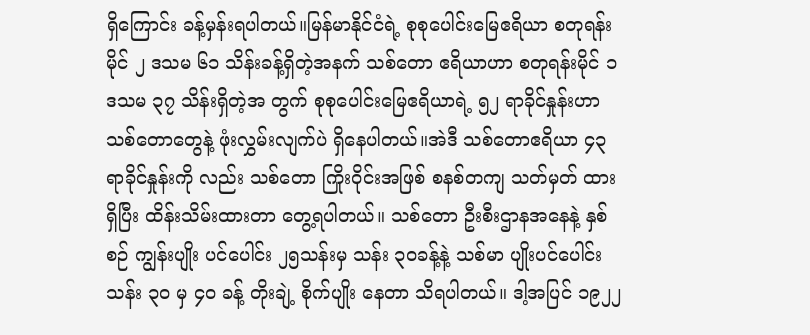ရှိကြောင်း ခန့်မှန်းရပါတယ်။မြန်မာနိုင်ငံရဲ့ စုစုပေါင်းမြေဧရိယာ စတုရန်း မိုင် ၂ ဒသမ ၆၁ သိန်းခန့်ရှိတဲ့အနက် သစ်တော ဧရိယာဟာ စတုရန်းမိုင် ၁ ဒသမ ၃၇ သိန်းရှိတဲ့အ တွက် စုစုပေါင်းမြေဧရိယာရဲ့ ၅၂ ရာခိုင်နှုန်းဟာ သစ်တောတွေနဲ့ ဖုံးလွှမ်းလျက်ပဲ ရှိနေပါတယ်။အဲဒီ သစ်တောဧရိယာ ၄၃ ရာခိုင်နှုန်းကို လည်း သစ်တော ကြိုးဝိုင်းအဖြစ် စနစ်တကျ သတ်မှတ် ထားရှိပြီး ထိန်းသိမ်းထားတာ တွေ့ရပါတယ်။ သစ်တော ဦးစီးဌာနအနေနဲ့ နှစ်စဉ် ကျွန်းပျိုး ပင်ပေါင်း ၂၅သန်းမှ သန်း ၃၀ခန့်နဲ့ သစ်မာ ပျိုးပင်ပေါင်း သန်း ၃၀ မှ ၄၀ ခန့် တိုးချဲ့ စိုက်ပျိုး နေတာ သိရပါတယ်။ ဒါ့အပြင် ၁၉၂၂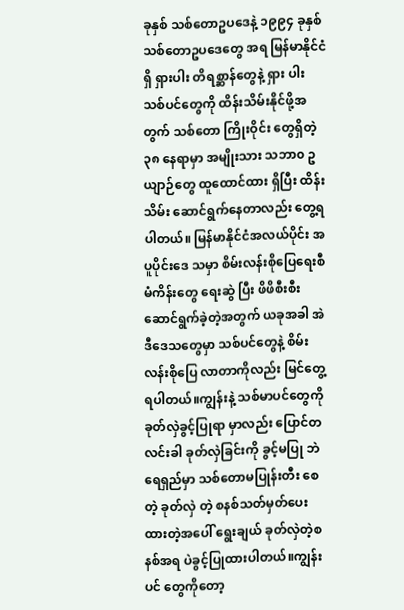ခုနှစ် သစ်တောဥပဒေနဲ့ ၁၉၉၄ ခုနှစ် သစ်တောဥပဒေတွေ အရ မြန်မာနိုင်ငံရှိ ရှားပါး တိရစ္ဆာန်တွေနဲ့ ရှား ပါး သစ်ပင်တွေကို ထိန်းသိမ်းနိုင်ဖို့အတွက် သစ်တော ကြိုးဝိုင်း တွေရှိတဲ့ ၃၈ နေရာမှာ အမျိုးသား သဘာ၀ ဥယျာဉ်တွေ ထူထောင်ထား ရှိပြီး ထိန်းသိမ်း ဆောင်ရွက်နေတာလည်း တွေ့ရပါတယ်။ မြန်မာနိုင်ငံအလယ်ပိုင်း အပူပိုင်းဒေ သမှာ စိမ်းလန်းစိုပြေရေးစီမံကိန်းတွေ ရေးဆွဲ ပြီး ဖိဖိစီးစီးဆောင်ရွက်ခဲ့တဲ့အတွက် ယခုအခါ အဲဒီဒေသတွေမှာ သစ်ပင်တွေနဲ့ စိမ်းလန်းစိုပြေ လာတာကိုလည်း မြင်တွေ့ရပါတယ်။ကျွန်းနဲ့ သစ်မာပင်တွေကို ခုတ်လှဲခွင့်ပြုရာ မှာလည်း ပြောင်တလင်းခါ ခုတ်လှဲခြင်းကို ခွင့်မပြု ဘဲ ရေရှည်မှာ သစ်တောမပြုန်းတီး စေတဲ့ ခုတ်လှဲ တဲ့ စနစ်သတ်မှတ်ပေးထားတဲ့အပေါ် ရွေးချယ် ခုတ်လှဲတဲ့စနစ်အရ ပဲခွင့်ပြုထားပါတယ်။ကျွန်းပင် တွေကိုတော့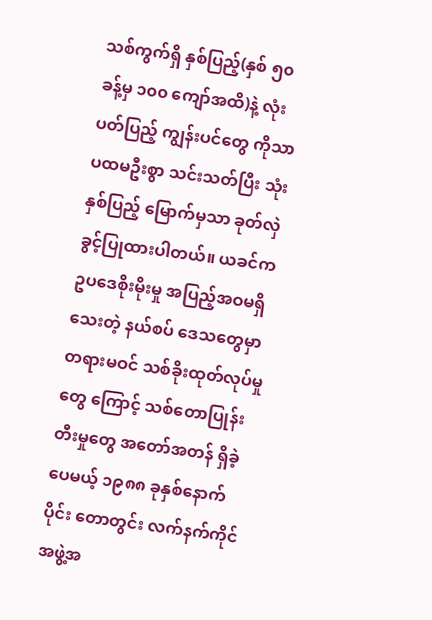သစ်ကွက်ရှိ နှစ်ပြည့်(နှစ် ၅၀ ခန့်မှ ၁၀၀ ကျော်အထိ)နဲ့ လုံးပတ်ပြည့် ကျွန်းပင်တွေ ကိုသာ ပထမဦးစွာ သင်းသတ်ပြီး သုံးနှစ်ပြည့် မြောက်မှသာ ခုတ်လှဲခွင့်ပြုထားပါတယ်။ ယခင်က ဥပဒေစိုးမိုးမှု အပြည့်အဝမရှိသေးတဲ့ နယ်စပ် ဒေသတွေမှာ တရားမဝင် သစ်ခိုးထုတ်လုပ်မှုတွေ ကြောင့် သစ်တောပြုန်းတီးမှုတွေ အတော်အတန် ရှိခဲ့ပေမယ့် ၁၉၈၈ ခုနှစ်နောက်ပိုင်း တောတွင်း လက်နက်ကိုင် အဖွဲ့အ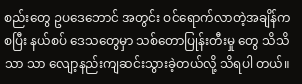စည်းတွေ ဥပဒေဘောင် အတွင်း ဝင်ရောက်လာတဲ့အချိန်ကစပြီး နယ်စပ် ဒေသတွေမှာ သစ်တောပြုန်းတီးမှု တွေ သိသိသာ သာ လျော့နည်းကျဆင်းသွားခဲ့တယ်လို့ သိရပါ တယ်။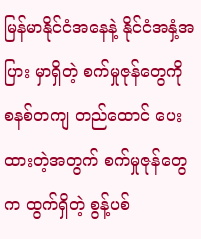မြန်မာနိုင်ငံအနေနဲ့ နိုင်ငံအနှံ့အပြား မှာရှိတဲ့ စက်မှုဇုန်တွေကို စနစ်တကျ တည်ထောင် ပေးထားတဲ့အတွက် စက်မှုဇုန်တွေက ထွက်ရှိတဲ့ စွန့်ပစ်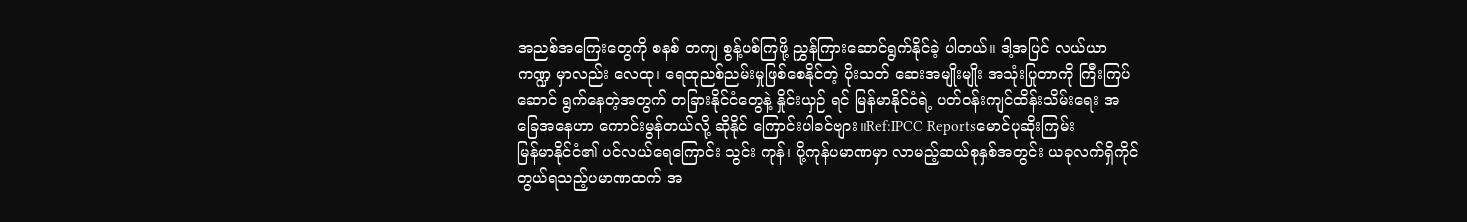အညစ်အကြေးတွေကို စနစ် တကျ စွန့်ပစ်ကြဖို့ ညွှန်ကြားဆောင်ရွက်နိုင်ခဲ့ ပါတယ်။ ဒါ့အပြင် လယ်ယာကဏ္ဍ မှာလည်း လေထု၊ ရေထုညစ်ညမ်းမှုဖြစ်စေနိုင်တဲ့ ပိုးသတ် ဆေးအမျိုးမျိုး အသုံးပြုတာကို ကြီးကြပ်ဆောင် ရွက်နေတဲ့အတွက် တခြားနိုင်ငံတွေနဲ့ နှိုင်းယှဉ် ရင် မြန်မာနိုင်ငံရဲ့ ပတ်ဝန်းကျင်ထိန်းသိမ်းရေး အခြေအနေဟာ ကောင်းမွန်တယ်လို့ ဆိုနိုင် ကြောင်းပါခင်ဗျား။Ref:IPCC Reportsမောင်ပုဆိုးကြမ်း
မြန်မာနိုင်ငံ၏ ပင်လယ်ရေကြောင်း သွင်း ကုန်၊ ပို့ကုန်ပမာဏမှာ လာမည့်ဆယ်စုနှစ်အတွင်း ယခုလက်ရှိကိုင်တွယ်ရသည့်ပမာဏထက် အ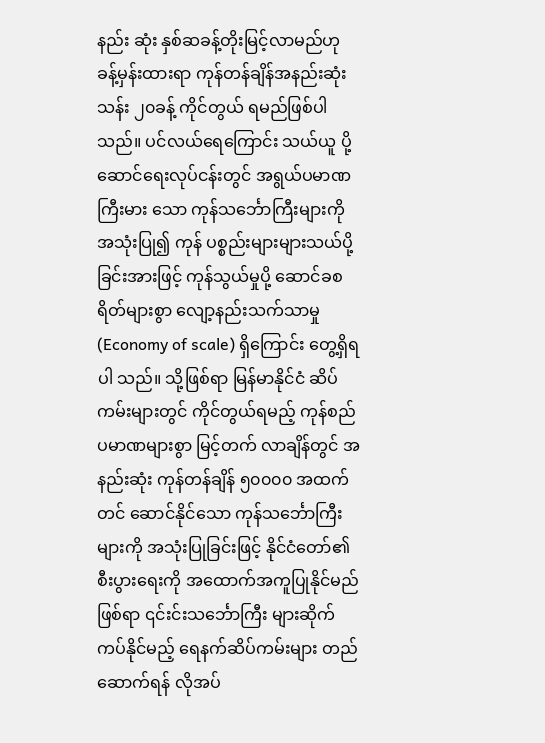နည်း ဆုံး နှစ်ဆခန့်တိုးမြင့်လာမည်ဟု ခန့်မှန်းထားရာ ကုန်တန်ချိန်အနည်းဆုံး သန်း ၂၀ခန့် ကိုင်တွယ် ရမည်ဖြစ်ပါသည်။ ပင်လယ်ရေကြောင်း သယ်ယူ ပို့ဆောင်ရေးလုပ်ငန်းတွင် အရွယ်ပမာဏကြီးမား သော ကုန်သင်္ဘောကြီးများကို အသုံးပြု၍ ကုန် ပစ္စည်းများများသယ်ပို့ခြင်းအားဖြင့် ကုန်သွယ်မှုပို့ ဆောင်ခစရိတ်များစွာ လျော့နည်းသက်သာမှု (Economy of scale) ရှိကြောင်း တွေ့ရှိရပါ သည်။ သို့ဖြစ်ရာ မြန်မာနိုင်ငံ ဆိပ်ကမ်းများတွင် ကိုင်တွယ်ရမည့် ကုန်စည်ပမာဏများစွာ မြင့်တက် လာချိန်တွင် အနည်းဆုံး ကုန်တန်ချိန် ၅၀၀၀၀ အထက်တင် ဆောင်နိုင်သော ကုန်သင်္ဘောကြီး များကို အသုံးပြုခြင်းဖြင့် နိုင်ငံတော်၏စီးပွားရေးကို အထောက်အကူပြုနိုင်မည်ဖြစ်ရာ ၎င်းင်းသင်္ဘောကြီး များဆိုက်ကပ်နိုင်မည့် ရေနက်ဆိပ်ကမ်းများ တည် ဆောက်ရန် လိုအပ်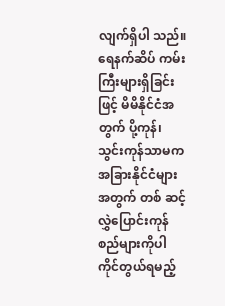လျက်ရှိပါ သည်။ ရေနက်ဆိပ် ကမ်းကြီးများရှိခြင်းဖြင့် မိမိနိုင်ငံအတွက် ပို့ကုန်၊ သွင်းကုန်သာမက အခြားနိုင်ငံများအတွက် တစ် ဆင့် လွှဲပြောင်းကုန်စည်များကိုပါ ကိုင်တွယ်ရမည့်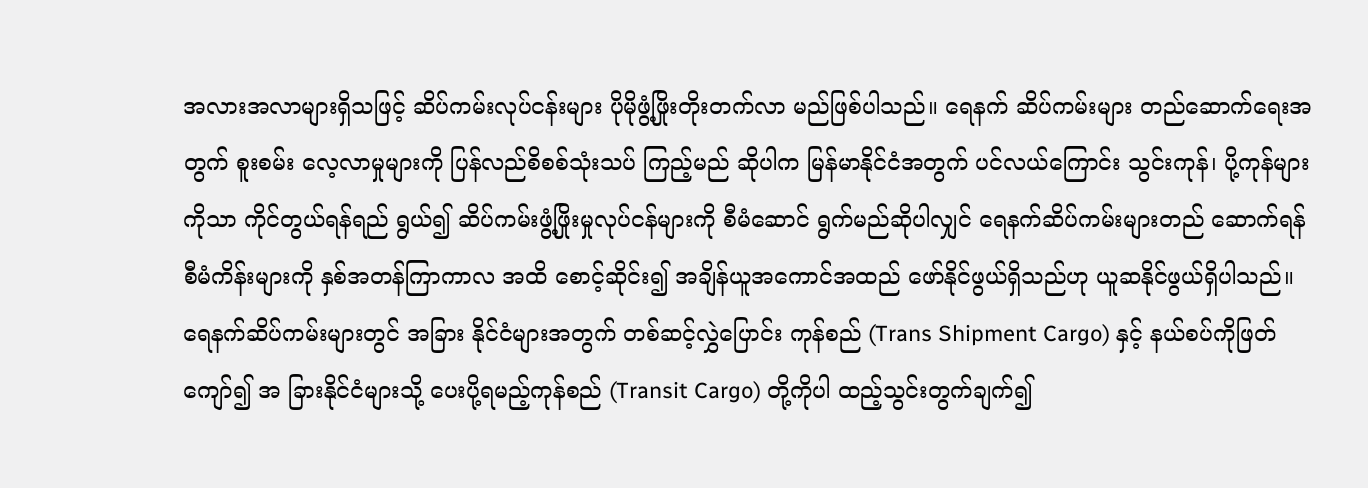အလားအလာများရှိသဖြင့် ဆိပ်ကမ်းလုပ်ငန်းများ ပိုမိုဖွံ့ဖြိုးတိုးတက်လာ မည်ဖြစ်ပါသည်။ ရေနက် ဆိပ်ကမ်းများ တည်ဆောက်ရေးအတွက် စူးစမ်း လေ့လာမှုများကို ပြန်လည်စိစစ်သုံးသပ် ကြည့်မည် ဆိုပါက မြန်မာနိုင်ငံအတွက် ပင်လယ်ကြောင်း သွင်းကုန်၊ ပို့ကုန်များကိုသာ ကိုင်တွယ်ရန်ရည် ရွယ်၍ ဆိပ်ကမ်းဖွံ့ဖြိုးမှုလုပ်ငန်များကို စီမံဆောင် ရွက်မည်ဆိုပါလျှင် ရေနက်ဆိပ်ကမ်းများတည် ဆောက်ရန် စီမံကိန်းများကို နှစ်အတန်ကြာကာလ အထိ စောင့်ဆိုင်း၍ အချိန်ယူအကောင်အထည် ဖော်နိုင်ဖွယ်ရှိသည်ဟု ယူဆနိုင်ဖွယ်ရှိပါသည်။ ရေနက်ဆိပ်ကမ်းများတွင် အခြား နိုင်ငံများအတွက် တစ်ဆင့်လွှဲပြောင်း ကုန်စည် (Trans Shipment Cargo) နှင့် နယ်စပ်ကိုဖြတ် ကျော်၍ အ ခြားနိုင်ငံများသို့ ပေးပို့ရမည့်ကုန်စည် (Transit Cargo) တို့ကိုပါ ထည့်သွင်းတွက်ချက်၍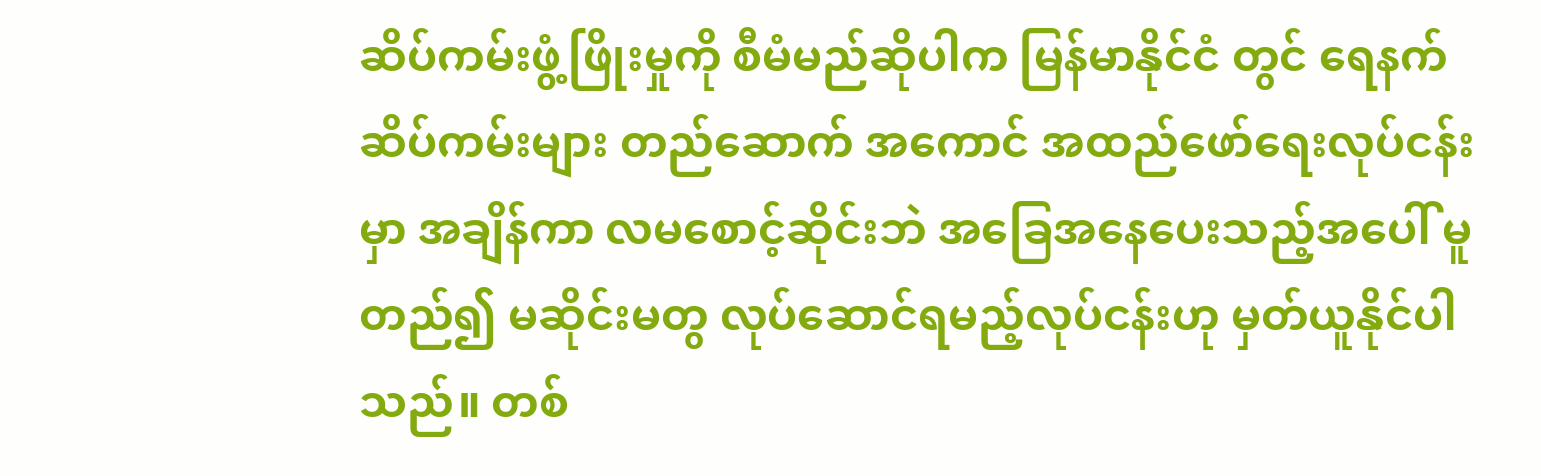ဆိပ်ကမ်းဖွံ့ဖြိုးမှုကို စီမံမည်ဆိုပါက မြန်မာနိုင်ငံ တွင် ရေနက်ဆိပ်ကမ်းများ တည်ဆောက် အကောင် အထည်ဖော်ရေးလုပ်ငန်းမှာ အချိန်ကာ လမစောင့်ဆိုင်းဘဲ အခြေအနေပေးသည့်အပေါ် မူတည်၍ မဆိုင်းမတွ လုပ်ဆောင်ရမည့်လုပ်ငန်းဟု မှတ်ယူနိုင်ပါသည်။ တစ်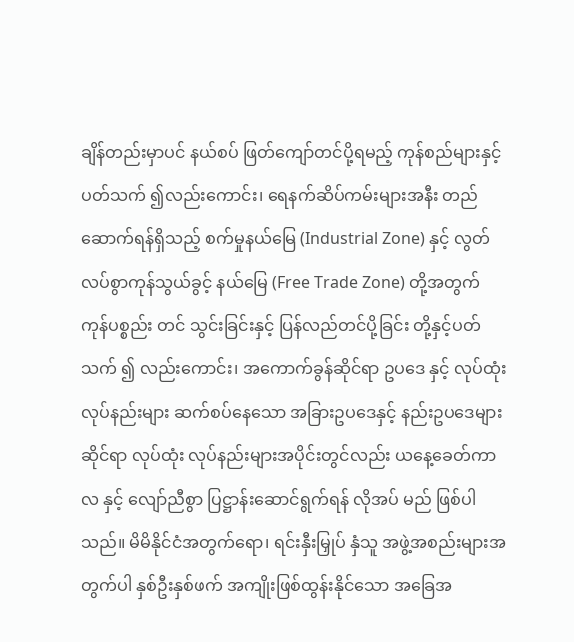ချိန်တည်းမှာပင် နယ်စပ် ဖြတ်ကျော်တင်ပို့ရမည့် ကုန်စည်များနှင့်ပတ်သက် ၍လည်းကောင်း၊ ရေနက်ဆိပ်ကမ်းများအနီး တည် ဆောက်ရန်ရှိသည့် စက်မှုနယ်မြေ (Industrial Zone) နှင့် လွတ်လပ်စွာကုန်သွယ်ခွင့် နယ်မြေ (Free Trade Zone) တို့အတွက် ကုန်ပစ္စည်း တင် သွင်းခြင်းနှင့် ပြန်လည်တင်ပို့ခြင်း တို့နှင့်ပတ်သက် ၍ လည်းကောင်း၊ အကောက်ခွန်ဆိုင်ရာ ဥပဒေ နှင့် လုပ်ထုံးလုပ်နည်းများ ဆက်စပ်နေသော အခြားဥပဒေနှင့် နည်းဥပဒေများဆိုင်ရာ လုပ်ထုံး လုပ်နည်းများအပိုင်းတွင်လည်း ယနေ့ခေတ်ကာလ နှင့် လျော်ညီစွာ ပြဋ္ဌာန်းဆောင်ရွက်ရန် လိုအပ် မည် ဖြစ်ပါသည်။ မိမိနိုင်ငံအတွက်ရော၊ ရင်းနှီးမြှုပ် နှံသူ အဖွဲ့အစည်းများအတွက်ပါ နှစ်ဦးနှစ်ဖက် အကျိုးဖြစ်ထွန်းနိုင်သော အခြေအ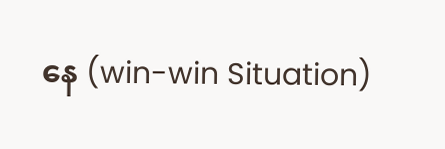နေ (win-win Situation)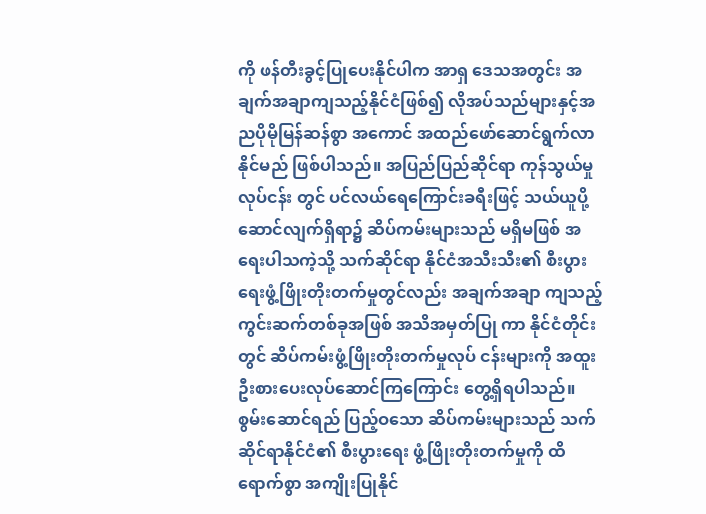ကို ဖန်တီးခွင့်ပြုပေးနိုင်ပါက အာရှ ဒေသအတွင်း အချက်အချာကျသည့်နိုင်ငံဖြစ်၍ လိုအပ်သည်များနှင့်အညပိုမိုမြန်ဆန်စွာ အကောင် အထည်ဖော်ဆောင်ရွက်လာနိုင်မည် ဖြစ်ပါသည်။ အပြည်ပြည်ဆိုင်ရာ ကုန်သွယ်မှု လုပ်ငန်း တွင် ပင်လယ်ရေကြောင်းခရီးဖြင့် သယ်ယူပို့ ဆောင်လျက်ရှိရာ၌ ဆိပ်ကမ်းများသည် မရှိမဖြစ် အရေးပါသကဲ့သို့ သက်ဆိုင်ရာ နိုင်ငံအသီးသီး၏ စီးပွားရေးဖွံ့ဖြိုးတိုးတက်မှုတွင်လည်း အချက်အချာ ကျသည့် ကွင်းဆက်တစ်ခုအဖြစ် အသိအမှတ်ပြု ကာ နိုင်ငံတိုင်းတွင် ဆိပ်ကမ်းဖွံ့ဖြိုးတိုးတက်မှုလုပ် ငန်းများကို အထူးဦးစားပေးလုပ်ဆောင်ကြကြောင်း တွေ့ရှိရပါသည်။ စွမ်းဆောင်ရည် ပြည့်ဝသော ဆိပ်ကမ်းများသည် သက်ဆိုင်ရာနိုင်ငံ၏ စီးပွားရေး ဖွံ့ဖြိုးတိုးတက်မှုကို ထိရောက်စွာ အကျိုးပြုနိုင်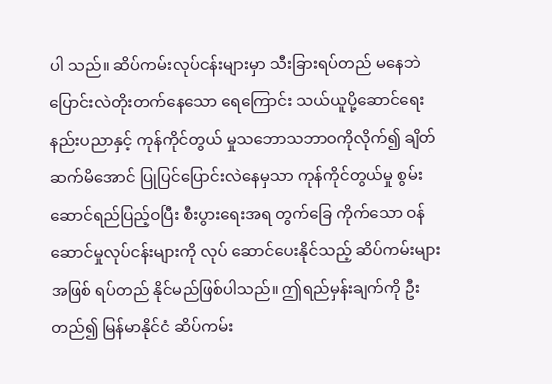ပါ သည်။ ဆိပ်ကမ်းလုပ်ငန်းများမှာ သီးခြားရပ်တည် မနေဘဲ ပြောင်းလဲတိုးတက်နေသော ရေကြောင်း သယ်ယူပို့ဆောင်ရေးနည်းပညာနှင့် ကုန်ကိုင်တွယ် မှုသဘောသဘာဝကိုလိုက်၍ ချိတ်ဆက်မိအောင် ပြုပြင်ပြောင်းလဲနေမှသာ ကုန်ကိုင်တွယ်မှု စွမ်း ဆောင်ရည်ပြည့်ဝပြီး စီးပွားရေးအရ တွက်ခြေ ကိုက်သော ဝန်ဆောင်မှုလုပ်ငန်းများကို လုပ် ဆောင်ပေးနိုင်သည့် ဆိပ်ကမ်းများအဖြစ် ရပ်တည် နိုင်မည်ဖြစ်ပါသည်။ ဤရည်မှန်းချက်ကို ဦးတည်၍ မြန်မာနိုင်ငံ ဆိပ်ကမ်း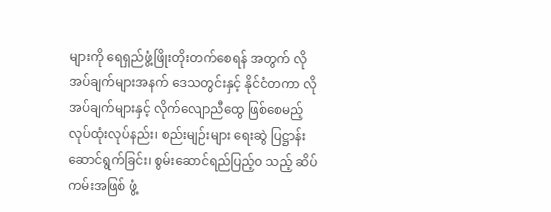များကို ရေရှည်ဖွံ့ဖြိုးတိုးတက်စေရန် အတွက် လိုအပ်ချက်များအနက် ဒေသတွင်းနှင့် နိုင်ငံတကာ လိုအပ်ချက်များနှင့် လိုက်လျောညီထွေ ဖြစ်စေမည့် လုပ်ထုံးလုပ်နည်း၊ စည်းမျဉ်းများ ရေးဆွဲ ပြဋ္ဌာန်းဆောင်ရွက်ခြင်း၊ စွမ်းဆောင်ရည်ပြည့်၀ သည့် ဆိပ်ကမ်းအဖြစ် ဖွံ့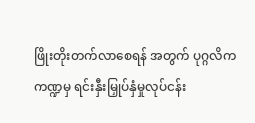ဖြိုးတိုးတက်လာစေရန် အတွက် ပုဂ္ဂလိကကဏ္ဍမှ ရင်းနှီးမြှုပ်နှံမှုလုပ်ငန်း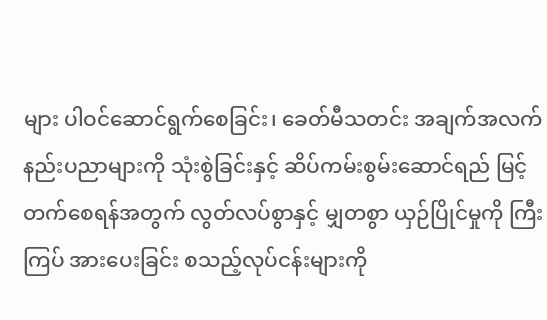များ ပါဝင်ဆောင်ရွက်စေခြင်း၊ ခေတ်မီသတင်း အချက်အလက် နည်းပညာများကို သုံးစွဲခြင်းနှင့် ဆိပ်ကမ်းစွမ်းဆောင်ရည် မြင့်တက်စေရန်အတွက် လွတ်လပ်စွာနှင့် မျှတစွာ ယှဉ်ပြိုင်မှုကို ကြီးကြပ် အားပေးခြင်း စသည့်လုပ်ငန်းများကို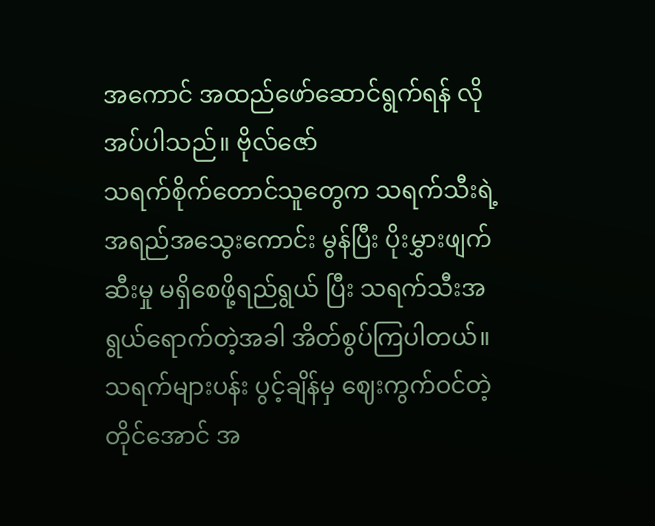အကောင် အထည်ဖော်ဆောင်ရွက်ရန် လိုအပ်ပါသည်။ ဗိုလ်ဇော်
သရက်စိုက်တောင်သူတွေက သရက်သီးရဲ့ အရည်အသွေးကောင်း မွန်ပြီး ပိုးမွှားဖျက်ဆီးမှု မရှိစေဖို့ရည်ရွယ် ပြီး သရက်သီးအရွယ်ရောက်တဲ့အခါ အိတ်စွပ်ကြပါတယ်။ သရက်များပန်း ပွင့်ချိန်မှ ဈေးကွက်ဝင်တဲ့တိုင်အောင် အ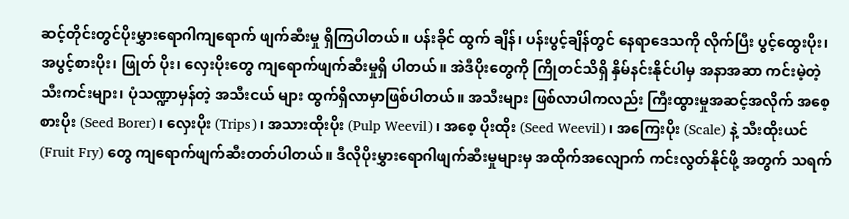ဆင့်တိုင်းတွင်ပိုးမွှားရောဂါကျရောက် ဖျက်ဆီးမှု ရှိကြပါတယ်။ ပန်းခိုင် ထွက် ချိန်၊ ပန်းပွင့်ချိန်တွင် နေရာဒေသကို လိုက်ပြီး ပွင့်ထွေးပိုး၊ အပွင့်စားပိုး၊ ဖြုတ် ပိုး၊ လှေးပိုးတွေ ကျရောက်ဖျက်ဆီးမှုရှိ ပါတယ်။ အဲဒီပိုးတွေကို ကြိုတင်သိရှိ နှိမ်နင်းနိုင်ပါမှ အနာအဆာ ကင်းမဲ့တဲ့ သီးကင်းများ၊ ပုံသဏ္ဍာမှန်တဲ့ အသီးငယ် များ ထွက်ရှိလာမှာဖြစ်ပါတယ်။ အသီးများ ဖြစ်လာပါကလည်း ကြီးထွားမှုအဆင့်အလိုက် အစေ့စားပိုး (Seed Borer)၊ လှေးပိုး (Trips)၊ အသားထိုးပိုး (Pulp Weevil)၊ အစေ့ ပိုးထိုး (Seed Weevil)၊ အကြေးပိုး (Scale) နဲ့ သီးထိုးယင် (Fruit Fry) တွေ ကျရောက်ဖျက်ဆီးတတ်ပါတယ်။ ဒီလိုပိုးမွှားရောဂါဖျက်ဆီးမှုများမှ အထိုက်အလျောက် ကင်းလွတ်နိုင်ဖို့ အတွက် သရက်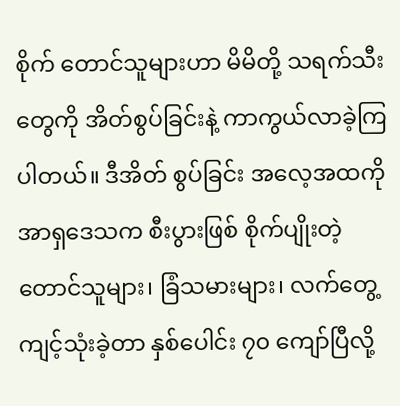စိုက် တောင်သူများဟာ မိမိတို့ သရက်သီးတွေကို အိတ်စွပ်ခြင်းနဲ့ ကာကွယ်လာခဲ့ကြပါတယ်။ ဒီအိတ် စွပ်ခြင်း အလေ့အထကို အာရှဒေသက စီးပွားဖြစ် စိုက်ပျိုးတဲ့ တောင်သူများ၊ ခြံသမားများ၊ လက်တွေ့ ကျင့်သုံးခဲ့တာ နှစ်ပေါင်း ၇၀ ကျော်ပြီလို့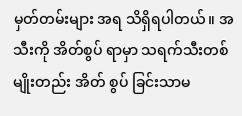မှတ်တမ်းများ အရ သိရှိရပါတယ်။ အသီးကို အိတ်စွပ် ရာမှာ သရက်သီးတစ်မျိုးတည်း အိတ် စွပ် ခြင်းသာမ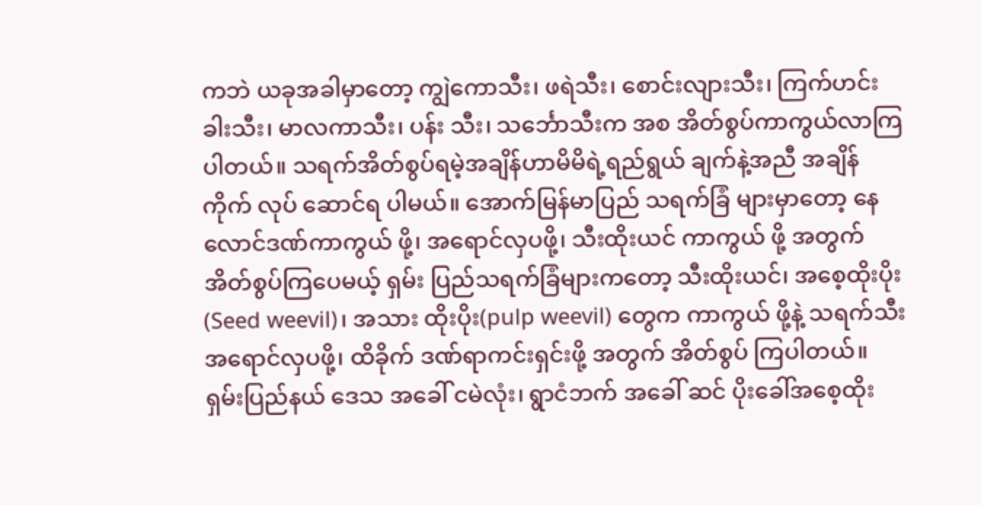ကဘဲ ယခုအခါမှာတော့ ကျွဲကောသီး၊ ဖရဲသီး၊ စောင်းလျားသီး၊ ကြက်ဟင်းခါးသီး၊ မာလကာသီး၊ ပန်း သီး၊ သင်္ဘောသီးက အစ အိတ်စွပ်ကာကွယ်လာကြပါတယ်။ သရက်အိတ်စွပ်ရမဲ့အချိန်ဟာမိမိရဲ့ရည်ရွယ် ချက်နဲ့အညီ အချိန်ကိုက် လုပ် ဆောင်ရ ပါမယ်။ အောက်မြန်မာပြည် သရက်ခြံ များမှာတော့ နေလောင်ဒဏ်ကာကွယ် ဖို့၊ အရောင်လှပဖို့၊ သီးထိုးယင် ကာကွယ် ဖို့ အတွက် အိတ်စွပ်ကြပေမယ့် ရှမ်း ပြည်သရက်ခြံများကတော့ သီးထိုးယင်၊ အစေ့ထိုးပိုး (Seed weevil)၊ အသား ထိုးပိုး(pulp weevil) တွေက ကာကွယ် ဖို့နဲ့ သရက်သီး အရောင်လှပဖို့၊ ထိခိုက် ဒဏ်ရာကင်းရှင်းဖို့ အတွက် အိတ်စွပ် ကြပါတယ်။ ရှမ်းပြည်နယ် ဒေသ အခေါ် ငမဲလုံး၊ ရွာငံဘက် အခေါ် ဆင် ပိုးခေါ်အစေ့ထိုး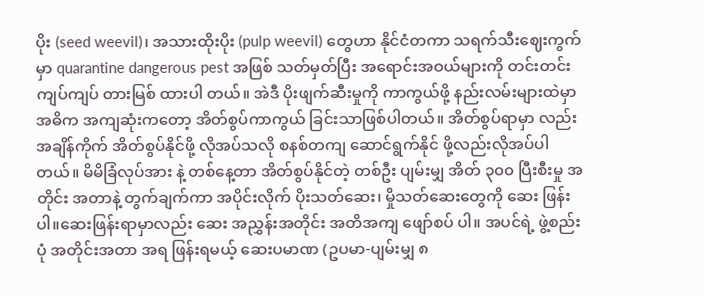ပိုး (seed weevil)၊ အသားထိုးပိုး (pulp weevil) တွေဟာ နိုင်ငံတကာ သရက်သီးဈေးကွက်မှာ quarantine dangerous pest အဖြစ် သတ်မှတ်ပြီး အရောင်းအဝယ်များကို တင်းတင်းကျပ်ကျပ် တားမြစ် ထားပါ တယ်။ အဲဒီ ပိုးဖျက်ဆီးမှုကို ကာကွယ်ဖို့ နည်းလမ်းများထဲမှာ အဓိက အကျဆုံးကတော့ အိတ်စွပ်ကာကွယ် ခြင်းသာဖြစ်ပါတယ်။ အိတ်စွပ်ရာမှာ လည်း အချိန်ကိုက် အိတ်စွပ်နိုင်ဖို့ လိုအပ်သလို စနစ်တကျ ဆောင်ရွက်နိုင် ဖို့လည်းလိုအပ်ပါတယ်။ မိမိခြံလုပ်အား နဲ့ တစ်နေ့တာ အိတ်စွပ်နိုင်တဲ့ တစ်ဦး ပျမ်းမျှ အိတ် ၃၀၀ ပြီးစီးမှု အတိုင်း အတာနဲ့ တွက်ချက်ကာ အပိုင်းလိုက် ပိုးသတ်ဆေး၊ မှိုသတ်ဆေးတွေကို ဆေး ဖြန်းပါ။ဆေးဖြန်းရာမှာလည်း ဆေး အညွှန်းအတိုင်း အတိအကျ ဖျော်စပ် ပါ။ အပင်ရဲ့ ဖွဲ့စည်းပုံ အတိုင်းအတာ အရ ဖြန်းရမယ့် ဆေးပမာဏ (ဥပမာ-ပျမ်းမျှ ၈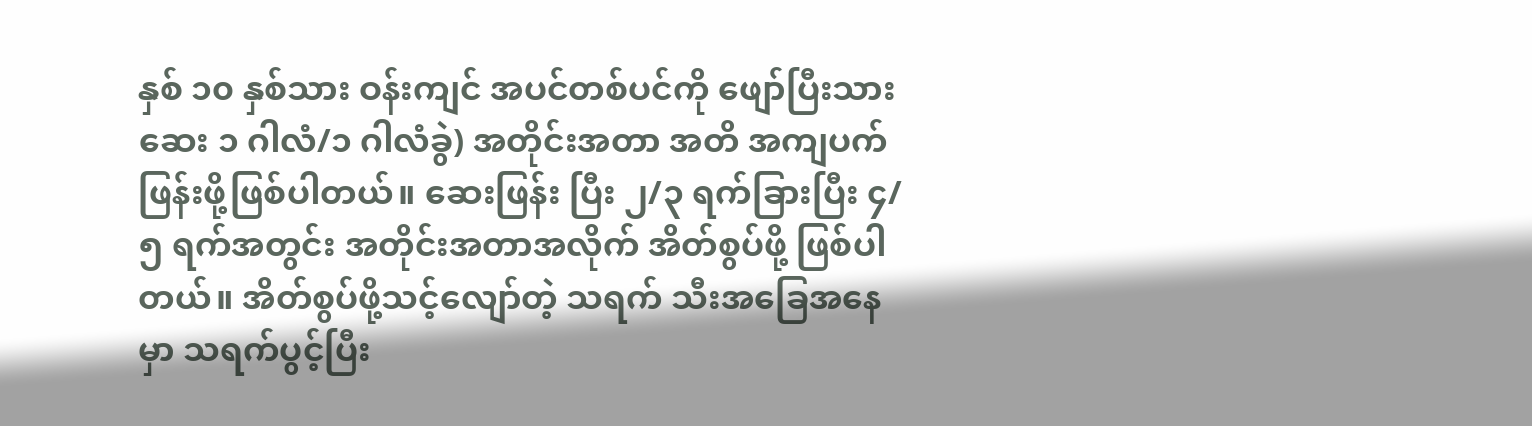နှစ် ၁၀ နှစ်သား ဝန်းကျင် အပင်တစ်ပင်ကို ဖျော်ပြီးသား ဆေး ၁ ဂါလံ/၁ ဂါလံခွဲ) အတိုင်းအတာ အတိ အကျပက်ဖြန်းဖို့ဖြစ်ပါတယ်။ ဆေးဖြန်း ပြီး ၂/၃ ရက်ခြားပြီး ၄/၅ ရက်အတွင်း အတိုင်းအတာအလိုက် အိတ်စွပ်ဖို့ ဖြစ်ပါတယ်။ အိတ်စွပ်ဖို့သင့်လျော်တဲ့ သရက် သီးအခြေအနေမှာ သရက်ပွင့်ပြီး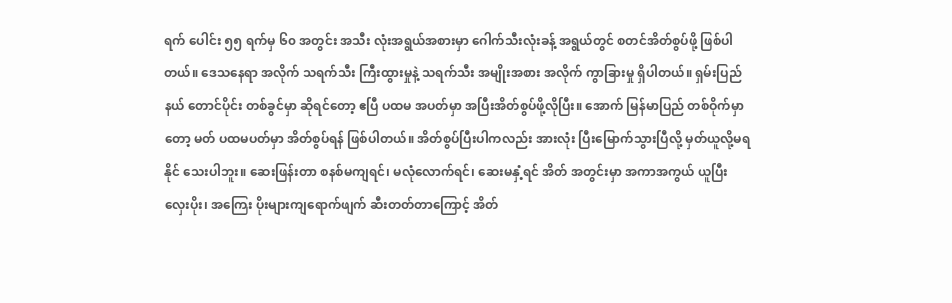ရက် ပေါင်း ၅၅ ရက်မှ ၆၀ အတွင်း အသီး လုံးအရွယ်အစားမှာ ဂေါက်သီးလုံးခန့် အရွယ်တွင် စတင်အိတ်စွပ်ဖို့ ဖြစ်ပါ တယ်။ ဒေသနေရာ အလိုက် သရက်သီး ကြီးထွားမှုနဲ့ သရက်သီး အမျိုးအစား အလိုက် ကွာခြားမှု ရှိပါတယ်။ ရှမ်းပြည်နယ် တောင်ပိုင်း တစ်ခွင်မှာ ဆိုရင်တော့ ဧပြီ ပထမ အပတ်မှာ အပြီးအိတ်စွပ်ဖို့လိုပြီး။ အောက် မြန်မာပြည် တစ်ဝိုက်မှာတော့ မတ် ပထမပတ်မှာ အိတ်စွပ်ရန် ဖြစ်ပါတယ်။ အိတ်စွပ်ပြီးပါကလည်း အားလုံး ပြီးမြောက်သွားပြီလို့ မှတ်ယူလို့မရနိုင် သေးပါဘူး။ ဆေးဖြန်းတာ စနစ်မကျရင်၊ မလုံလောက်ရင်၊ ဆေးမနှံ့ရင် အိတ် အတွင်းမှာ အကာအကွယ် ယူပြီး လှေးပိုး၊ အကြေး ပိုးများကျရောက်ဖျက် ဆီးတတ်တာကြောင့် အိတ်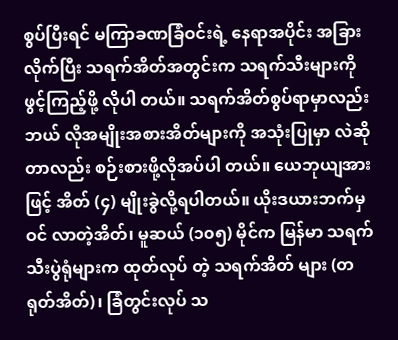စွပ်ပြီးရင် မကြာခဏခြံဝင်းရဲ့ နေရာအပိုင်း အခြားလိုက်ပြီး သရက်အိတ်အတွင်းက သရက်သီးများကို ဖွင့်ကြည့်ဖို့ လိုပါ တယ်။ သရက်အိတ်စွပ်ရာမှာလည်း ဘယ် လိုအမျိုးအစားအိတ်များကို အသုံးပြုမှာ လဲဆိုတာလည်း စဉ်းစားဖို့လိုအပ်ပါ တယ်။ ယေဘုယျအားဖြင့် အိတ် (၄) မျိုးခွဲလို့ရပါတယ်။ ယိုးဒယားဘက်မှဝင် လာတဲ့အိတ်၊ မူဆယ် (၁၀၅) မိုင်က မြန်မာ သရက်သီးပွဲရုံများက ထုတ်လုပ် တဲ့ သရက်အိတ် များ (တရုတ်အိတ်)၊ ခြံတွင်းလုပ် သ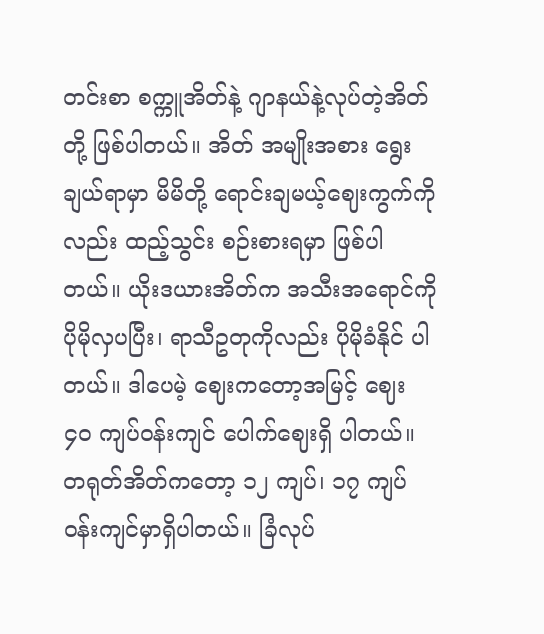တင်းစာ စက္ကူအိတ်နဲ့ ဂျာနယ်နဲ့လုပ်တဲ့အိတ်တို့ ဖြစ်ပါတယ်။ အိတ် အမျိုးအစား ရွေးချယ်ရာမှာ မိမိတို့ ရောင်းချမယ့်ဈေးကွက်ကိုလည်း ထည့်သွင်း စဉ်းစားရမှာ ဖြစ်ပါတယ်။ ယိုးဒယားအိတ်က အသီးအရောင်ကို ပိုမိုလှပပြီး၊ ရာသီဥတုကိုလည်း ပိုမိုခံနိုင် ပါတယ်။ ဒါပေမဲ့ ဈေးကတော့အမြင့် ဈေး ၄၀ ကျပ်ဝန်းကျင် ပေါက်ဈေးရှိ ပါတယ်။ တရုတ်အိတ်ကတော့ ၁၂ ကျပ်၊ ၁၇ ကျပ်ဝန်းကျင်မှာရှိပါတယ်။ ခြံလုပ်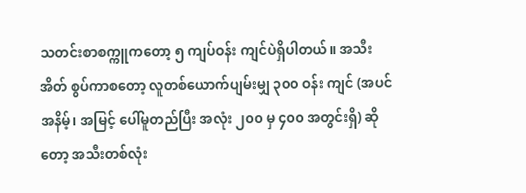သတင်းစာစက္ကူကတော့ ၅ ကျပ်ဝန်း ကျင်ပဲရှိပါတယ်။ အသီးအိတ် စွပ်ကာစတော့ လူတစ်ယောက်ပျမ်းမျှ ၃၀၀ ဝန်း ကျင် (အပင်အနိမ့်၊ အမြင့် ပေါ်မူတည်ပြီး အလုံး ၂၀၀ မှ ၄၀၀ အတွင်းရှိ) ဆိုတော့ အသီးတစ်လုံး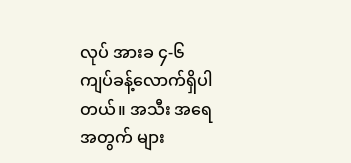လုပ် အားခ ၄-၆ ကျပ်ခန့်လောက်ရှိပါတယ်။ အသီး အရေအတွက် များ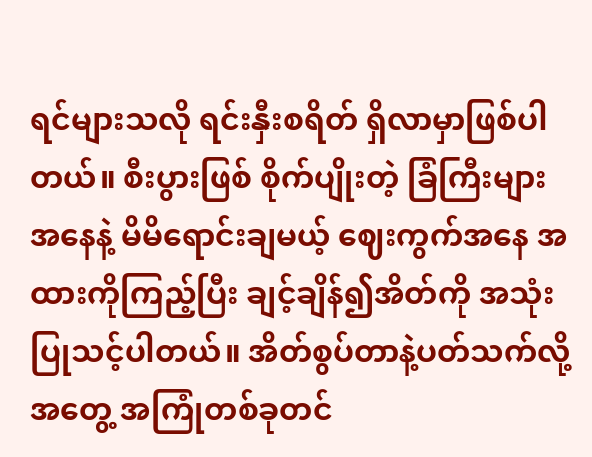ရင်များသလို ရင်းနှီးစရိတ် ရှိလာမှာဖြစ်ပါတယ်။ စီးပွားဖြစ် စိုက်ပျိုးတဲ့ ခြံကြီးများအနေနဲ့ မိမိရောင်းချမယ့် ဈေးကွက်အနေ အထားကိုကြည့်ပြီး ချင့်ချိန်၍အိတ်ကို အသုံးပြုသင့်ပါတယ်။ အိတ်စွပ်တာနဲ့ပတ်သက်လို့ အတွေ့ အကြုံတစ်ခုတင်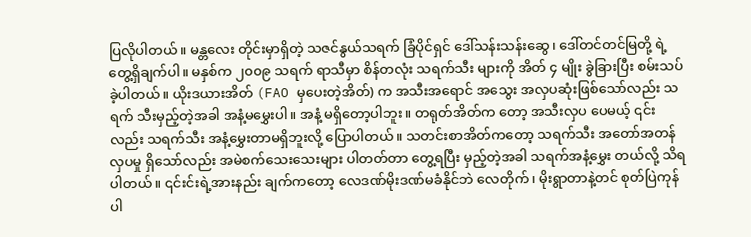ပြလိုပါတယ်။ မန္တလေး တိုင်းမှာရှိတဲ့ သဇင်နွယ်သရက် ခြံပိုင်ရှင် ဒေါ်သန်းသန်းဆွေ၊ ဒေါ်တင်တင်မြတို့ ရဲ့ တွေ့ရှိချက်ပါ။ မနှစ်က ၂၀၀၉ သရက် ရာသီမှာ စိန်တလုံး သရက်သီး များကို အိတ် ၄ မျိုး ခွဲခြားပြီး စမ်းသပ်ခဲ့ပါတယ်။ ယိုးဒယားအိတ် (FAO မှပေးတဲ့အိတ်) က အသီးအရောင် အသွေး အလှပဆုံးဖြစ်သော်လည်း သရက် သီးမှည့်တဲ့အခါ အနံ့မမွှေးပါ။ အနံ့ မရှိတော့ပါဘူး။ တရုတ်အိတ်က တော့ အသီးလှပ ပေမယ့် ၎င်းလည်း သရက်သီး အနံ့မွှေးတာမရှိဘူးလို့ ပြောပါတယ်။ သတင်းစာအိတ်ကတော့ သရက်သီး အတော်အတန်လှပမှု ရှိသော်လည်း အမဲစက်သေးသေးများ ပါတတ်တာ တွေ့ရပြီး မှည့်တဲ့အခါ သရက်အနံ့မွှေး တယ်လို့ သိရပါတယ်။ ၎င်းင်းရဲ့အားနည်း ချက်ကတော့ လေဒဏ်မိုးဒဏ်မခံနိုင်ဘဲ လေတိုက်၊ မိုးရွာတာနဲ့တင် စုတ်ပြဲကုန် ပါ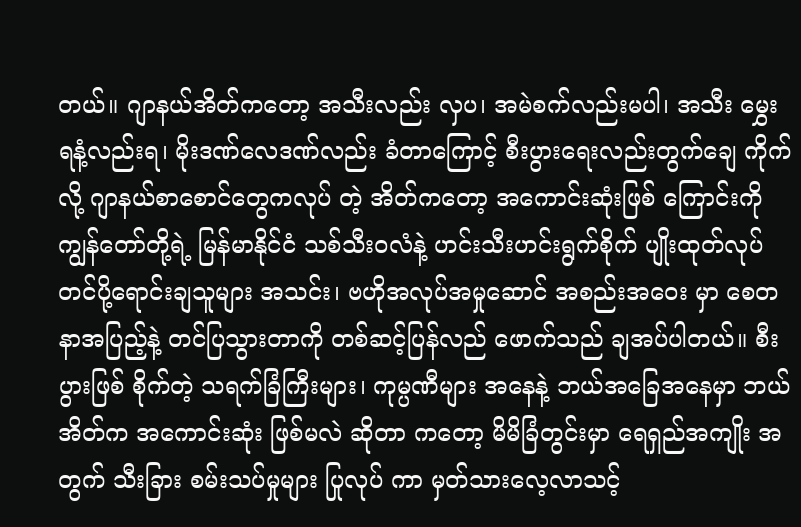တယ်။ ဂျာနယ်အိတ်ကတော့ အသီးလည်း လှပ၊ အမဲစက်လည်းမပါ၊ အသီး မွှေးရနံ့လည်းရ၊ မိုးဒဏ်လေဒဏ်လည်း ခံတာကြောင့် စီးပွားရေးလည်းတွက်ချေ ကိုက်လို့ ဂျာနယ်စာစောင်တွေကလုပ် တဲ့ အိတ်ကတော့ အကောင်းဆုံးဖြစ် ကြောင်းကို ကျွန်တော်တို့ရဲ့ မြန်မာနိုင်ငံ သစ်သီးဝလံနဲ့ ဟင်းသီးဟင်းရွက်စိုက် ပျိုးထုတ်လုပ်တင်ပို့ရောင်းချသူများ အသင်း၊ ဗဟိုအလုပ်အမှုဆောင် အစည်းအဝေး မှာ စေတနာအပြည့်နဲ့ တင်ပြသွားတာကို တစ်ဆင့်ပြန်လည် ဖောက်သည် ချအပ်ပါတယ်။ စီးပွားဖြစ် စိုက်တဲ့ သရက်ခြံကြီးများ၊ ကုမ္ပဏီများ အနေနဲ့ ဘယ်အခြေအနေမှာ ဘယ်အိတ်က အကောင်းဆုံး ဖြစ်မလဲ ဆိုတာ ကတော့ မိမိခြံတွင်းမှာ ရေရှည်အကျိုး အတွက် သီးခြား စမ်းသပ်မှုများ ပြုလုပ် ကာ မှတ်သားလေ့လာသင့်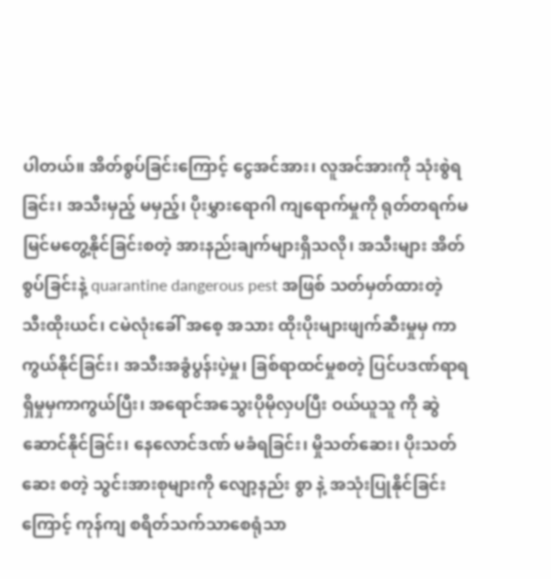ပါတယ်။ အိတ်စွပ်ခြင်းကြောင့် ငွေအင်အား၊ လူအင်အားကို သုံးစွဲရခြင်း၊ အသီးမှည့် မမှည့်၊ ပိုးမွှားရောဂါ ကျရောက်မှုကို ရုတ်တရက်မမြင်မတွေ့နိုင်ခြင်းစတဲ့ အားနည်းချက်များရှိသလို၊ အသီးများ အိတ်စွပ်ခြင်းနဲ့ quarantine dangerous pest အဖြစ် သတ်မှတ်ထားတဲ့ သီးထိုးယင်၊ ငမဲလုံးခေါ် အစေ့ အသား ထိုးပိုးများဖျက်ဆီးမှုမှ ကာကွယ်နိုင်ခြင်း၊ အသီးအခွံပွန်းပဲ့မှု၊ ခြစ်ရာထင်မှုစတဲ့ ပြင်ပဒဏ်ရာရရှိမှုမှကာကွယ်ပြီး၊ အရောင်အသွေးပိုမိုလှပပြီး ဝယ်ယူသူ ကို ဆွဲဆောင်နိုင်ခြင်း၊ နေလောင်ဒဏ် မခံရခြင်း၊ မှိုသတ်ဆေး၊ ပိုးသတ်ဆေး စတဲ့ သွင်းအားစုများကို လျော့နည်း စွာ နဲ့ အသုံးပြုနိုင်ခြင်းကြောင့် ကုန်ကျ စရိတ်သက်သာစေရုံသာ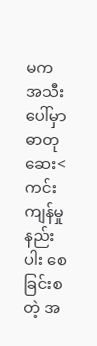မက အသီး ပေါ်မှာ ဓာတုဆေး<ကင်းကျန်မှုနည်းပါး စေ ခြင်းစတဲ့ အ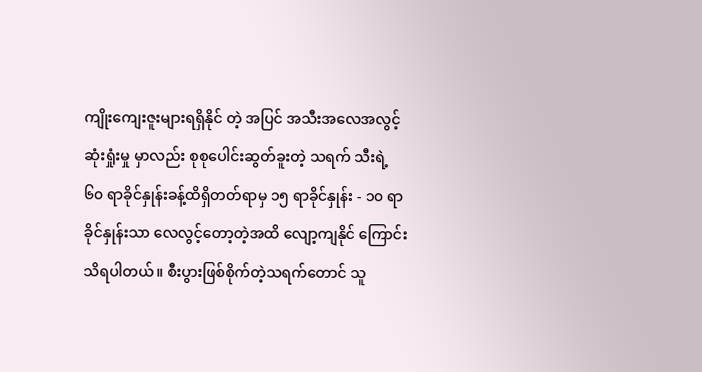ကျိုးကျေးဇူးများရရှိနိုင် တဲ့ အပြင် အသီးအလေအလွင့် ဆုံးရှုံးမှု မှာလည်း စုစုပေါင်းဆွတ်ခူးတဲ့ သရက် သီးရဲ့ ၆၀ ရာခိုင်နှုန်းခန့်ထိရှိတတ်ရာမှ ၁၅ ရာခိုင်နှုန်း - ၁၀ ရာခိုင်နှုန်းသာ လေလွင့်တော့တဲ့အထိ လျော့ကျနိုင် ကြောင်း သိရပါတယ်။ စီးပွားဖြစ်စိုက်တဲ့သရက်တောင် သူ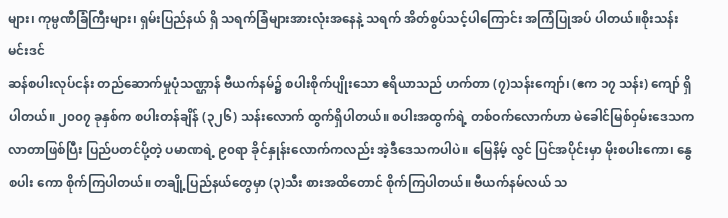များ၊ ကုမ္ပဏီခြံကြီးများ၊ ရှမ်းပြည်နယ် ရှိ သရက်ခြံများအားလုံးအနေနဲ့ သရက် အိတ်စွပ်သင့်ပါကြောင်း အကြံပြုအပ် ပါတယ်။စိုးသန်းမင်းဒင်
ဆန်စပါးလုပ်ငန်း တည်ဆောက်မှုပုံသဏ္ဌာန် ဗီယက်နမ်၌ စပါးစိုက်ပျိုးသော ဧရိယာသည် ဟက်တာ (၇)သန်းကျော်၊ (ဧက ၁၇ သန်း) ကျော် ရှိပါတယ်။ ၂၀၀၇ ခုနှစ်က စပါးတန်ချိန် (၃၂၆) သန်းလောက် ထွက်ရှိပါတယ်။ စပါးအထွက်ရဲ့ တစ်ဝက်လောက်ဟာ မဲခေါင်မြစ်ဝှမ်းဒေသက လာတာဖြစ်ပြီး ပြည်ပတင်ပို့တဲ့ ပမာဏရဲ့ ၉၀ရာ ခိုင်နှုန်းလောက်ကလည်း အဲ့ဒီဒေသကပါပဲ။ မြေနိမ့် လွင် ပြင်အပိုင်းမှာ မိုးစပါးကော၊ နွေစပါး ကော စိုက်ကြပါတယ်။ တချို့ပြည်နယ်တွေမှာ (၃)သီး စားအထိတောင် စိုက်ကြပါတယ်။ ဗီယက်နမ်လယ် သ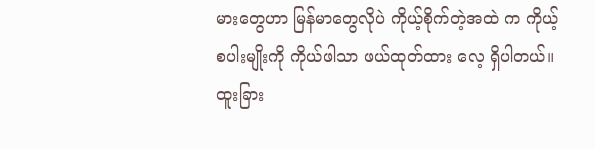မားတွေဟာ မြန်မာတွေလိုပဲ ကိုယ့်စိုက်တဲ့အထဲ က ကိုယ့်စပါးမျိုးကို ကိုယ်ဖါသာ ဖယ်ထုတ်ထား လေ့ ရှိပါတယ်။ ထူးခြား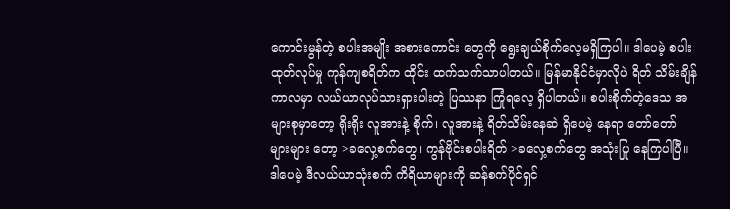ကောင်းမွန်တဲ့ စပါးအမျိုး အစားကောင်း တွေကို ရွေးချယ်စိုက်လေ့မရှိကြပါ။ ဒါပေမဲ့ စပါးထုတ်လုပ်မှု ကုန်ကျစရိတ်က ထိုင်း ထက်သက်သာပါတယ်။ မြန်မာနိုင်ငံမှာလိုပဲ ရိတ် သိမ်းချိန်ကာလမှာ လယ်ယာလုပ်သားရှားပါးတဲ့ ပြဿနာ ကြုံရလေ့ ရှိပါတယ်။ စပါးစိုက်တဲ့ဒေသ အများစုမှာတော့ ရိုးရိုး လူအားနဲ့ စိုက်၊ လူအားနဲ့ ရိတ်သိမ်းနေဆဲ ရှိပေမဲ့ နေရာ တော်တော် များများ တော့ >ခလှေ့စက်တွေ၊ ကွန်ဗိုင်းစပါးရိတ် >ခလှေ့စက်တွေ အသုံးပြု နေကြပါပြီ။ ဒါပေမဲ့ ဒီလယ်ယာသုံးစက် ကိရိယာများကို ဆန်စက်ပိုင်ရှင်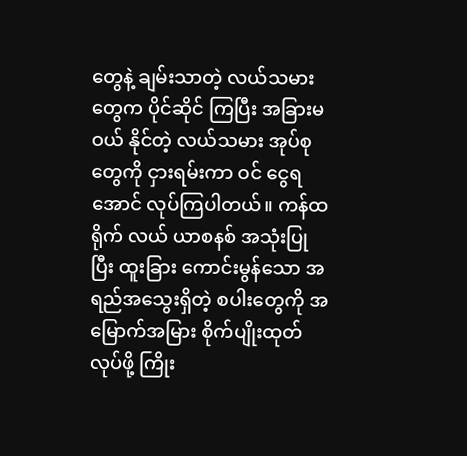တွေနဲ့ ချမ်းသာတဲ့ လယ်သမားတွေက ပိုင်ဆိုင် ကြပြီး အခြားမဝယ် နိုင်တဲ့ လယ်သမား အုပ်စုတွေကို ငှားရမ်းကာ ဝင် ငွေရအောင် လုပ်ကြပါတယ်။ ကန်ထရိုက် လယ် ယာစနစ် အသုံးပြုပြီး ထူးခြား ကောင်းမွန်သော အရည်အသွေးရှိတဲ့ စပါးတွေကို အမြောက်အမြား စိုက်ပျိုးထုတ်လုပ်ဖို့ ကြိုး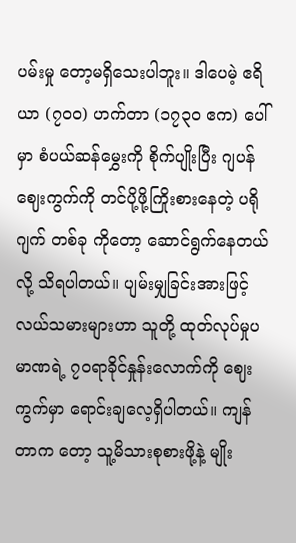ပမ်းမှု တော့မရှိသေးပါဘူး။ ဒါပေမဲ့ ဧရိယာ (၇၀၀) ဟက်တာ (၁၇၃၀ ဧက) ပေါ်မှာ စံပယ်ဆန်မွှေးကို စိုက်ပျိုးပြီး ဂျပန် ဈေးကွက်ကို တင်ပို့ဖို့ကြိုးစားနေတဲ့ ပရိုဂျက် တစ်ခု ကိုတော့ ဆောင်ရွက်နေတယ်လို့ သိရပါတယ်။ ပျမ်းမျှခြင်းအားဖြင့် လယ်သမားများဟာ သူတို့ ထုတ်လုပ်မှုပမာဏရဲ့ ၇၀ရာခိုင်နှုန်းလောက်ကို ဈေးကွက်မှာ ရောင်းချလေ့ရှိပါတယ်။ ကျန်တာက တော့ သူ့မိသားစုစားဖို့နဲ့ မျိုး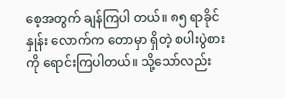စေ့အတွက် ချန်ကြပါ တယ်။ ၈၅ ရာခိုင် နှုန်း လောက်က တောမှာ ရှိတဲ့ စပါးပွဲစားကို ရောင်းကြပါတယ်။ သို့သော်လည်း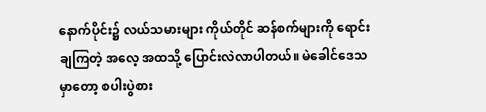နောက်ပိုင်း၌ လယ်သမားများ ကိုယ်တိုင် ဆန်စက်များကို ရောင်းချကြတဲ့ အလေ့ အထသို့ ပြောင်းလဲလာပါတယ်။ မဲခေါင်ဒေသမှာတော့ စပါးပွဲစား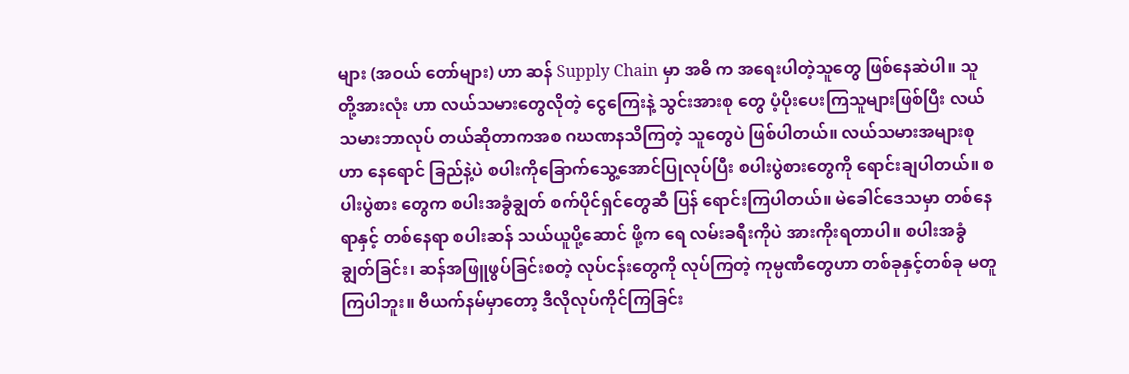များ (အဝယ် တော်များ) ဟာ ဆန် Supply Chain မှာ အဓိ က အရေးပါတဲ့သူတွေ ဖြစ်နေဆဲပါ။ သူတို့အားလုံး ဟာ လယ်သမားတွေလိုတဲ့ ငွေကြေးနဲ့ သွင်းအားစု တွေ ပံ့ပိုးပေးကြသူများဖြစ်ပြီး လယ်သမားဘာလုပ် တယ်ဆိုတာကအစ ဂဃဏနသိကြတဲ့ သူတွေပဲ ဖြစ်ပါတယ်။ လယ်သမားအများစုဟာ နေရောင် ခြည်နဲ့ပဲ စပါးကိုခြောက်သွေ့အောင်ပြုလုပ်ပြီး စပါးပွဲစားတွေကို ရောင်းချပါတယ်။ စပါးပွဲစား တွေက စပါးအခွံချွတ် စက်ပိုင်ရှင်တွေဆီ ပြန် ရောင်းကြပါတယ်။ မဲခေါင်ဒေသမှာ တစ်နေရာနှင့် တစ်နေရာ စပါးဆန် သယ်ယူပို့ဆောင် ဖို့က ရေ လမ်းခရီးကိုပဲ အားကိုးရတာပါ။ စပါးအခွံချွတ်ခြင်း၊ ဆန်အဖြူဖွပ်ခြင်းစတဲ့ လုပ်ငန်းတွေကို လုပ်ကြတဲ့ ကုမ္ပဏီတွေဟာ တစ်ခုနှင့်တစ်ခု မတူကြပါဘူး။ ဗီယက်နမ်မှာတော့ ဒီလိုလုပ်ကိုင်ကြခြင်း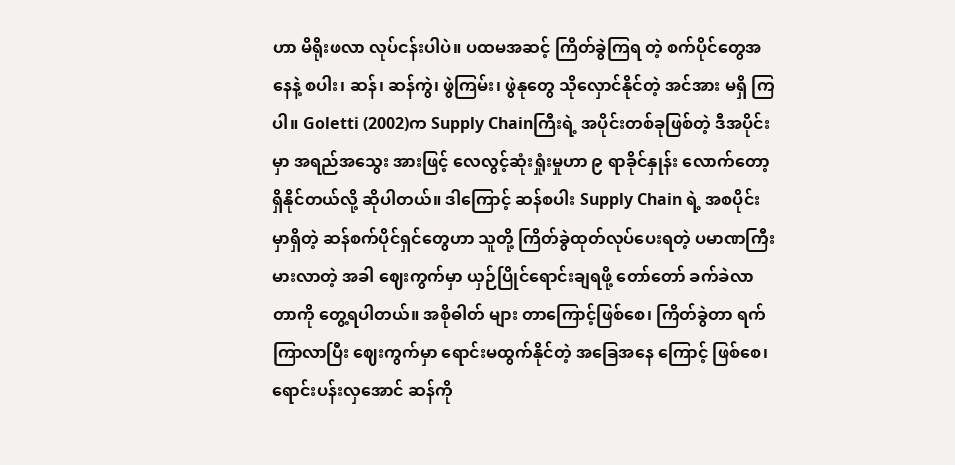ဟာ မိရိုးဖလာ လုပ်ငန်းပါပဲ။ ပထမအဆင့် ကြိတ်ခွဲကြရ တဲ့ စက်ပိုင်တွေအနေနဲ့ စပါး၊ ဆန်၊ ဆန်ကွဲ၊ ဖွဲကြမ်း၊ ဖွဲနုတွေ သိုလှောင်နိုင်တဲ့ အင်အား မရှိ ကြပါ။ Goletti (2002)က Supply Chainကြီးရဲ့ အပိုင်းတစ်ခုဖြစ်တဲ့ ဒီအပိုင်းမှာ အရည်အသွေး အားဖြင့် လေလွင့်ဆုံးရှုံးမှုဟာ ၉ ရာခိုင်နှုန်း လောက်တော့ ရှိနိုင်တယ်လို့ ဆိုပါတယ်။ ဒါကြောင့် ဆန်စပါး Supply Chain ရဲ့ အစပိုင်းမှာရှိတဲ့ ဆန်စက်ပိုင်ရှင်တွေဟာ သူတို့ ကြိတ်ခွဲထုတ်လုပ်ပေးရတဲ့ ပမာဏကြီးမားလာတဲ့ အခါ ဈေးကွက်မှာ ယှဉ်ပြိုင်ရောင်းချရဖို့ တော်တော် ခက်ခဲလာတာကို တွေ့ရပါတယ်။ အစိုဓါတ် များ တာကြောင့်ဖြစ်စေ၊ ကြိတ်ခွဲတာ ရက်ကြာလာပြီး ဈေးကွက်မှာ ရောင်းမထွက်နိုင်တဲ့ အခြေအနေ ကြောင့် ဖြစ်စေ၊ ရောင်းပန်းလှအောင် ဆန်ကို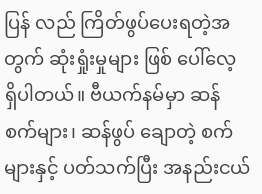ပြန် လည် ကြိတ်ဖွပ်ပေးရတဲ့အတွက် ဆုံးရှုံးမှုများ ဖြစ် ပေါ်လေ့ ရှိပါတယ်။ ဗီယက်နမ်မှာ ဆန်စက်များ၊ ဆန်ဖွပ် ချောတဲ့ စက်များနှင့် ပတ်သက်ပြီး အနည်းငယ်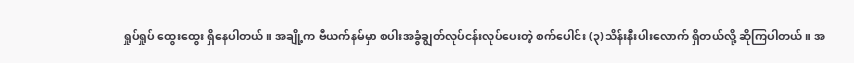ရှုပ်ရှုပ် ထွေးထွေး ရှိနေပါတယ်။ အချို့က ဗီယက်နမ်မှာ စပါးအခွံချွတ်လုပ်ငန်းလုပ်ပေးတဲ့ စက်ပေါင်း (၃)သိန်းနီးပါးလောက် ရှိတယ်လို့ ဆိုကြပါတယ်။ အ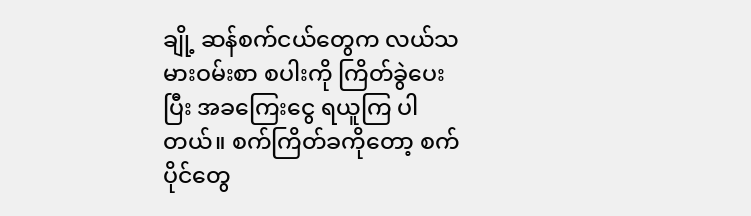ချို့ ဆန်စက်ငယ်တွေက လယ်သမားဝမ်းစာ စပါးကို ကြိတ်ခွဲပေးပြီး အခကြေးငွေ ရယူကြ ပါတယ်။ စက်ကြိတ်ခကိုတော့ စက်ပိုင်တွေ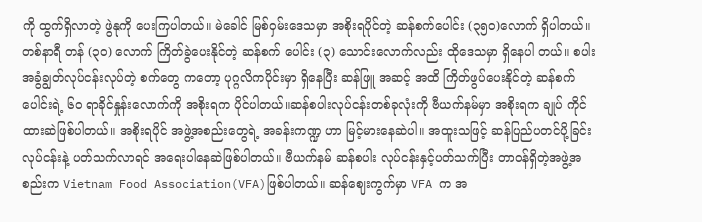ကို ထွက်ရှိလာတဲ့ ဖွဲနုကို ပေးကြပါတယ်။ မဲခေါင် မြစ်ဝှမ်းဒေသမှာ အစိုးရပိုင်တဲ့ ဆန်စက်ပေါင်း (၃၅၀)လောက် ရှိပါတယ်။ တစ်နာရီ တန် (၃၀) လောက် ကြိတ်ခွဲပေးနိုင်တဲ့ ဆန်စက် ပေါင်း (၃) သောင်းလောက်လည်း ထိုဒေသမှာ ရှိနေပါ တယ်။ စပါးအခွံချွတ်လုပ်ငန်းလုပ်တဲ့ စက်တွေ ကတော့ ပုဂ္ဂလိကပိုင်းမှာ ရှိနေပြီး ဆန်ဖြူ အဆင့် အထိ ကြိတ်ဖွပ်ပေးနိုင်တဲ့ ဆန်စက်ပေါင်းရဲ့ ၆၀ ရာခိုင်နှုန်းလောက်ကို အစိုးရက ပိုင်ပါတယ်။ဆန်စပါးလုပ်ငန်းတစ်ခုလုံးကို ဗီယက်နမ်မှာ အစိုးရက ချုပ် ကိုင်ထားဆဲဖြစ်ပါတယ်။ အစိုးရပိုင် အဖွဲ့အစည်းတွေရဲ့ အခန်းကဏ္ဍ ဟာ မြင့်မားနေဆဲပါ။ အထူးသဖြင့် ဆန်ပြည်ပတင်ပို့ခြင်း လုပ်ငန်းနဲ့ ပတ်သက်လာရင် အရေးပါနေဆဲဖြစ်ပါတယ်။ ဗီယက်နမ် ဆန်စပါး လုပ်ငန်းနှင့်ပတ်သက်ပြီး တာဝန်ရှိတဲ့အဖွဲ့အစည်းက Vietnam Food Association(VFA)ဖြစ်ပါတယ်။ ဆန်ဈေးကွက်မှာ VFA က အ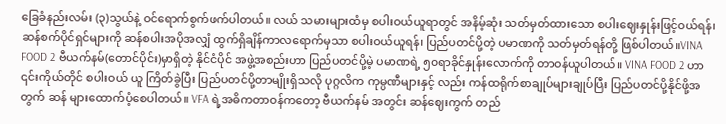ခြေခံနည်းလမ်း (၃)သွယ်နဲ့ ဝင်ရောက်စွက်ဖက်ပါတယ်။ လယ် သမားများထံမှ စပါးဝယ်ယူရာတွင် အနိမ့်ဆုံး သတ်မှတ်ထားသော စပါးဈေးနှုန်းဖြင့်ဝယ်ရန်၊ ဆန်စက်ပိုင်ရှင်များကို ဆန်စပါးအပိုအလျှံ ထွက်ရှိချိန်ကာလရောက်မှသာ စပါးဝယ်ယူရန်၊ ပြည်ပတင်ပို့တဲ့ ပမာဏကို သတ်မှတ်ရန်တို့ ဖြစ်ပါတယ်။VINA FOOD 2 ဗီယက်နမ်(တောင်ပိုင်း)မှာရှိတဲ့ နိုင်ငံပိုင် အဖွဲ့အစည်းဟာ ပြည်ပတင်ပို့မဲ့ ပမာဏရဲ့ ၅၀ရာခိုင်နှုန်းလောက်ကို တာဝန်ယူပါတယ်။ VINA FOOD 2 ဟာ ၎င်းကိုယ်တိုင် စပါးဝယ် ယူ ကြိတ်ခွဲပြီး ပြည်ပတင်ပို့တာမျိုးရှိသလို ပုဂ္ဂလိက ကုမ္ပဏီများနှင့် လည်း ကန်ထရိုက်စာချုပ်များချုပ်ပြီး ပြည်ပတင်ပို့နိုင်ဖို့အတွက် ဆန် များထောက်ပံ့စေပါတယ်။ VFA ရဲ့အဓိကတာဝန်ကတော့ ဗီယက်နမ် အတွင်း ဆန်ဈေးကွက် တည်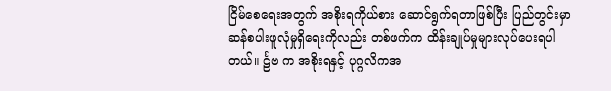ငြိမ်စေရေးအတွက် အစိုးရကိုယ်စား ဆောင်ရွက်ရတာဖြစ်ပြီး ပြည်တွင်းမှာ ဆန်စပါးဖူလုံမှုရှိရေးကိုလည်း တစ်ဖက်က ထိန်းချုပ်မှုများလုပ်ပေးရပါတယ်။ င်္ဠဗ က အစိုးရနှင့် ပုဂ္ဂလိကအ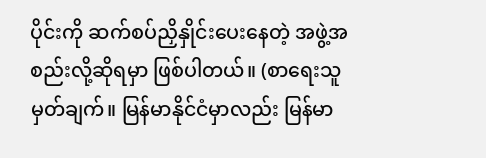ပိုင်းကို ဆက်စပ်ညှိနှိုင်းပေးနေတဲ့ အဖွဲ့အစည်းလို့ဆိုရမှာ ဖြစ်ပါတယ်။ (စာရေးသူမှတ်ချက်။ မြန်မာနိုင်ငံမှာလည်း မြန်မာ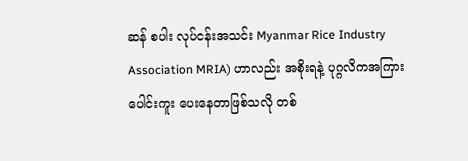ဆန် စပါး လုပ်ငန်းအသင်း Myanmar Rice Industry Association MRIA) ဟာလည်း အစိုးရနဲ့ ပုဂ္ဂလိကအကြား ပေါင်းကူး ပေးနေတာဖြစ်သလို တစ်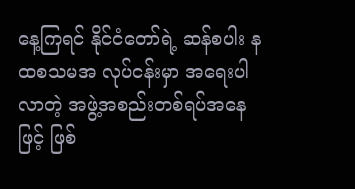နေ့ကြရင် နိုင်ငံတော်ရဲ့ ဆန်စပါး နထစသမအ လုပ်ငန်းမှာ အရေးပါလာတဲ့ အဖွဲ့အစည်းတစ်ရပ်အနေ ဖြင့် ဖြစ်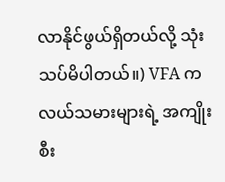လာနိုင်ဖွယ်ရှိတယ်လို့ သုံးသပ်မိပါတယ်။) VFA က လယ်သမားများရဲ့ အကျိုးစီး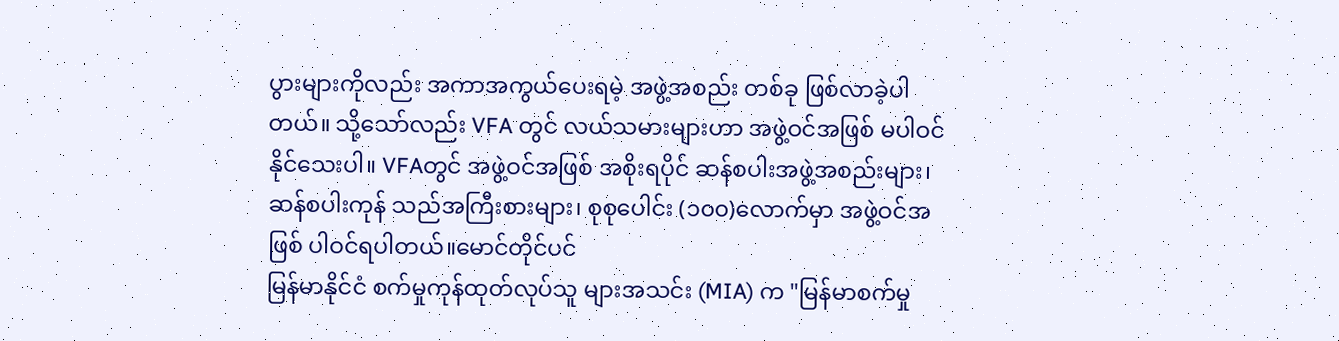ပွားများကိုလည်း အကာအကွယ်ပေးရမဲ့ အဖွဲ့အစည်း တစ်ခု ဖြစ်လာခဲ့ပါတယ်။ သို့သော်လည်း VFA တွင် လယ်သမားများဟာ အဖွဲ့ဝင်အဖြစ် မပါဝင်နိုင်သေးပါ။ VFAတွင် အဖွဲ့ဝင်အဖြစ် အစိုးရပိုင် ဆန်စပါးအဖွဲ့အစည်းများ၊ ဆန်စပါးကုန် သည်အကြီးစားများ၊ စုစုပေါင်း (၁၀၀)လောက်မှာ အဖွဲ့ဝင်အဖြစ် ပါဝင်ရပါတယ်။မောင်တိုင်ပင်
မြန်မာနိုင်ငံ စက်မှုကုန်ထုတ်လုပ်သူ များအသင်း (MIA) က "မြန်မာစက်မှု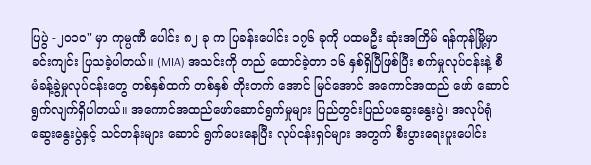ပြပွဲ -၂၀၁၀" မှာ ကုမ္ပဏီ ပေါင်း ၈၂ ခု က ပြခန်းပေါင်း ၁၇၆ ခုကို ပထမဦး ဆုံးအကြိမ် ရန်ကုန်မြို့မှာ ခင်းကျင်း ပြသခဲ့ပါတယ်။ (MIA) အသင်းကို တည် ထောင်ခဲ့တာ ၁၆ နှစ်ရှိပြီဖြစ်ပြီး စက်မှုလုပ်ငန်းနဲ့ စီမံခန့်ခွဲမှုလုပ်ငန်းတွေ တစ်နှစ်ထက် တစ်နှစ် တိုးတက် အောင် မြင်အောင် အကောင်အထည် ဖော် ဆောင်ရွက်လျက်ရှိပါတယ်။ အကောင်အထည်ဖော်ဆောင်ရွက်မှုများ ပြည်တွင်းပြည်ပဆွေးနွေးပွဲ၊ အလုပ်ရုံ ဆွေးနွေးပွဲနှင့် သင်တန်းများ ဆောင် ရွက်ပေးနေပြီး လုပ်ငန်းရှင်များ အတွက် စီးပွားရေးပူးပေါင်း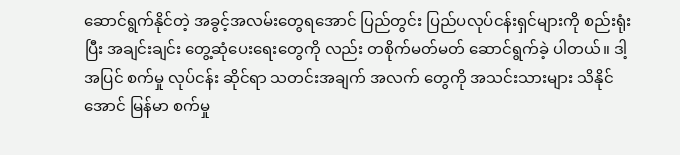ဆောင်ရွက်နိုင်တဲ့ အခွင့်အလမ်းတွေရအောင် ပြည်တွင်း ပြည်ပလုပ်ငန်းရှင်များကို စည်းရုံးပြီး အချင်းချင်း တွေ့ဆုံပေးရေးတွေကို လည်း တစိုက်မတ်မတ် ဆောင်ရွက်ခဲ့ ပါတယ်။ ဒါ့အပြင် စက်မှု လုပ်ငန်း ဆိုင်ရာ သတင်းအချက် အလက် တွေကို အသင်းသားများ သိနိုင်အောင် မြန်မာ စက်မှု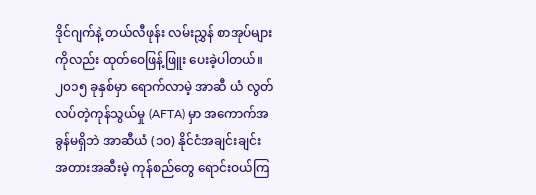ဒိုင်ဂျက်နဲ့ တယ်လီဖုန်း လမ်းညွှန် စာအုပ်များကိုလည်း ထုတ်ဝေဖြန့်ဖြူး ပေးခဲ့ပါတယ်။ ၂၀၁၅ ခုနှစ်မှာ ရောက်လာမဲ့ အာဆီ ယံ လွတ်လပ်တဲ့ကုန်သွယ်မှု (AFTA) မှာ အကောက်အခွန်မရှိဘဲ အာဆီယံ (၁၀) နိုင်ငံအချင်းချင်း အတားအဆီးမဲ့ ကုန်စည်တွေ ရောင်းဝယ်ကြ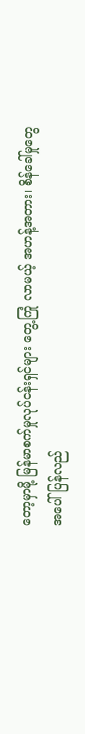တော့မှာမို့ မြန်မာစက်မှုလုပ်ငန်းရှင်များ တွေ့ကြုံ လာမယ့် အဟန့်အတား၊ စိန်ခေါ်မှုတွေ အပေါ် ပြန်လည်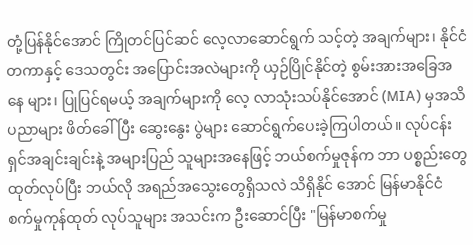တုံ့ပြန်နိုင်အောင် ကြိုတင်ပြင်ဆင် လေ့လာဆောင်ရွက် သင့်တဲ့ အချက်များ၊ နိုင်ငံတကာနှင့် ဒေသတွင်း အပြောင်းအလဲများကို ယှဉ်ပြိုင်နိုင်တဲ့ စွမ်းအားအခြေအနေ များ၊ ပြုပြင်ရမယ့် အချက်များကို လေ့ လာသုံးသပ်နိုင်အောင် (MIA) မှအသိပညာများ ဖိတ်ခေါ်ပြီး ဆွေးနွေး ပွဲများ ဆောင်ရွက်ပေးခဲ့ကြပါတယ်။ လုပ်ငန်းရှင်အချင်းချင်းနဲ့ အများပြည် သူများအနေဖြင့် ဘယ်စက်မှုဇုန်က ဘာ ပစ္စည်းတွေထုတ်လုပ်ပြီး ဘယ်လို အရည်အသွေးတွေရှိသလဲ သိရှိနိုင် အောင် မြန်မာနိုင်ငံ စက်မှုကုန်ထုတ် လုပ်သူများ အသင်းက ဦးဆောင်ပြီး "မြန်မာစက်မှု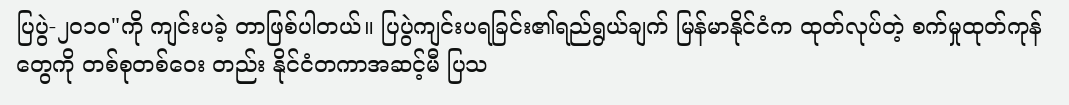ပြပွဲ-၂၀၁၀"ကို ကျင်းပခဲ့ တာဖြစ်ပါတယ်။ ပြပွဲကျင်းပရခြင်း၏ရည်ရွယ်ချက် မြန်မာနိုင်ငံက ထုတ်လုပ်တဲ့ စက်မှုထုတ်ကုန်တွေကို တစ်စုတစ်ဝေး တည်း နိုင်ငံတကာအဆင့်မီ ပြသ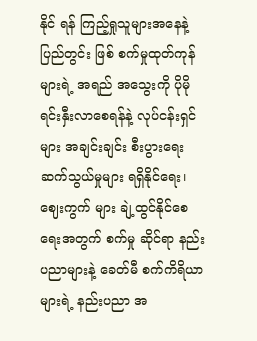နိုင် ရန် ကြည့်ရှုသူများအနေနဲ့ ပြည်တွင်း ဖြစ် စက်မှုထုတ်ကုန်များရဲ့ အရည် အသွေးကို ပိုမိုရင်းနှီးလာစေရန်နဲ့ လုပ်ငန်းရှင်များ အချင်းချင်း စီးပွားရေး ဆက်သွယ်မှုများ ရရှိနိုင်ရေး၊ ဈေးကွက် များ ချဲ့ထွင်နိုင်စေရေးအတွက် စက်မှု ဆိုင်ရာ နည်းပညာများနဲ့ ခေတ်မီ စက်ကိရိယာများရဲ့ နည်းပညာ အ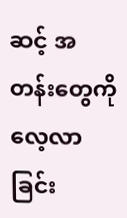ဆင့် အတန်းတွေကို လေ့လာခြင်း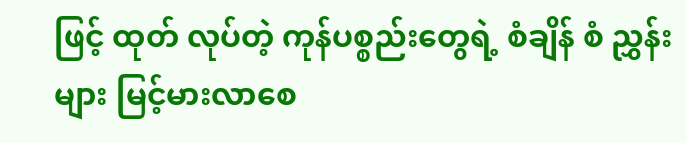ဖြင့် ထုတ် လုပ်တဲ့ ကုန်ပစ္စည်းတွေရဲ့ စံချိန် စံ ညွှန်းများ မြင့်မားလာစေ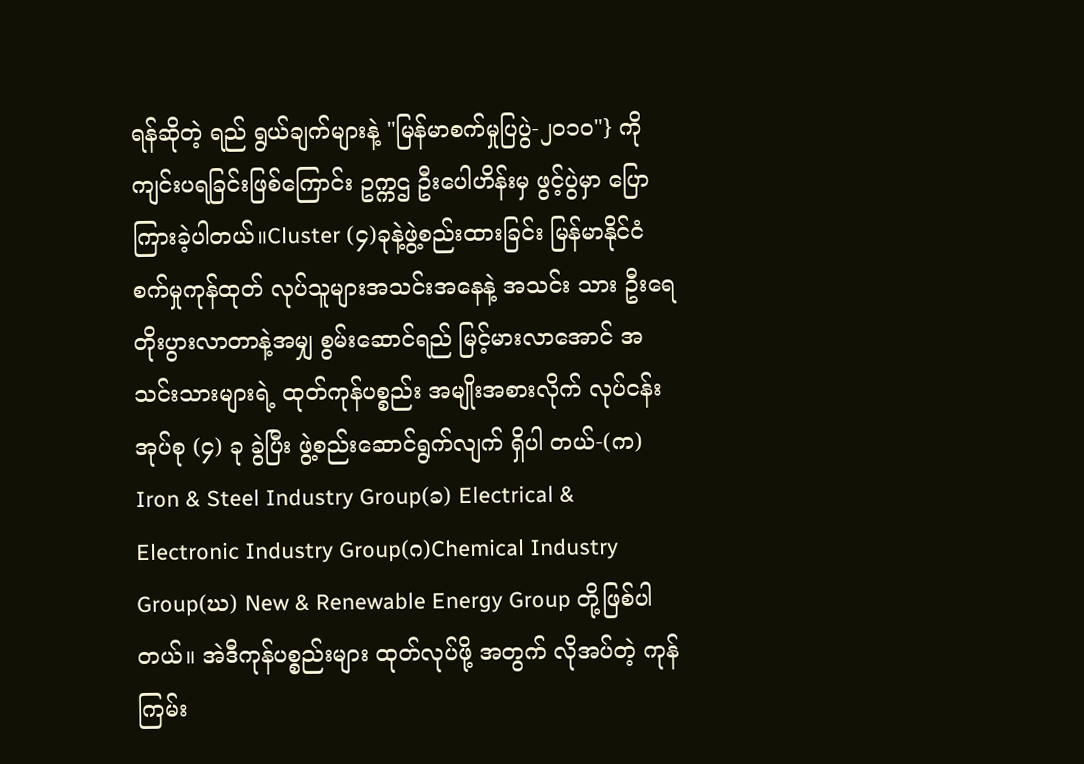ရန်ဆိုတဲ့ ရည် ရွယ်ချက်များနဲ့ "မြန်မာစက်မှုပြပွဲ-၂၀၁၀"} ကိုကျင်းပရခြင်းဖြစ်ကြောင်း ဥက္ကဌ ဦးပေါဟိန်းမှ ဖွင့်ပွဲမှာ ပြော ကြားခဲ့ပါတယ်။Cluster (၄)ခုနဲ့ဖွဲ့စည်းထားခြင်း မြန်မာနိုင်ငံ စက်မှုကုန်ထုတ် လုပ်သူများအသင်းအနေနဲ့ အသင်း သား ဦးရေ တိုးပွားလာတာနဲ့အမျှ စွမ်းဆောင်ရည် မြင့်မားလာအောင် အသင်းသားများရဲ့ ထုတ်ကုန်ပစ္စည်း အမျိုးအစားလိုက် လုပ်ငန်းအုပ်စု (၄) ခု ခွဲပြီး ဖွဲ့စည်းဆောင်ရွက်လျက် ရှိပါ တယ်-(က) Iron & Steel Industry Group(ခ) Electrical & Electronic Industry Group(ဂ)Chemical Industry Group(ဃ) New & Renewable Energy Group တို့ဖြစ်ပါတယ်။ အဲဒီကုန်ပစ္စည်းများ ထုတ်လုပ်ဖို့ အတွက် လိုအပ်တဲ့ ကုန်ကြမ်း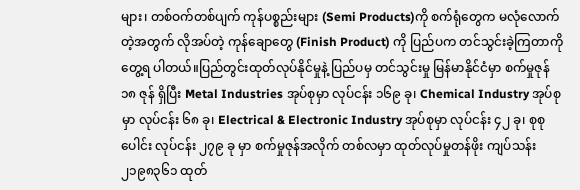များ၊ တစ်ဝက်တစ်ပျက် ကုန်ပစ္စည်းများ (Semi Products)ကို စက်ရုံတွေက မလုံလောက်တဲ့အတွက် လိုအပ်တဲ့ ကုန်ချောတွေ (Finish Product) ကို ပြည်ပက တင်သွင်းခဲ့ကြတာကို တွေ့ရ ပါတယ်။ပြည်တွင်းထုတ်လုပ်နိုင်မှုနဲ့ ပြည်ပမှ တင်သွင်းမှု မြန်မာနိုင်ငံမှာ စက်မှုဇုန် ၁၈ ဇုန် ရှိပြီး Metal Industries အုပ်စုမှာ လုပ်ငန်း ၁၆၉ ခု၊ Chemical Industry အုပ်စုမှာ လုပ်ငန်း ၆၈ ခု၊ Electrical & Electronic Industry အုပ်စုမှာ လုပ်ငန်း ၄၂ ခု၊ စုစုပေါင်း လုပ်ငန်း ၂၇၉ ခု မှာ စက်မှုဇုန်အလိုက် တစ်လမှာ ထုတ်လုပ်မှုတန်ဖိုး ကျပ်သန်း ၂၁၉၈၃၆၁ ထုတ်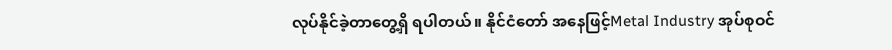လုပ်နိုင်ခဲ့တာတွေ့ရှိ ရပါတယ်။ နိုင်ငံတော် အနေဖြင့်Metal Industry အုပ်စုဝင်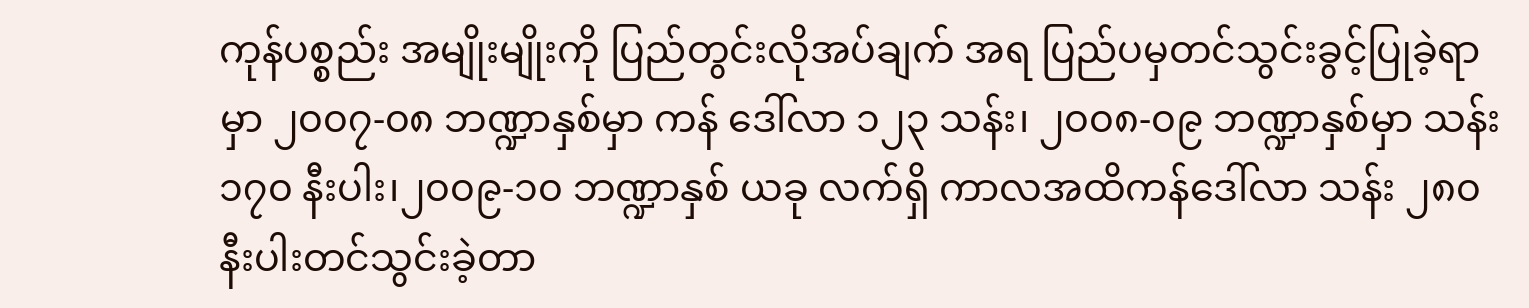ကုန်ပစ္စည်း အမျိုးမျိုးကို ပြည်တွင်းလိုအပ်ချက် အရ ပြည်ပမှတင်သွင်းခွင့်ပြုခဲ့ရာမှာ ၂၀၀၇-၀၈ ဘဏ္ဍာနှစ်မှာ ကန် ဒေါ်လာ ၁၂၃ သန်း၊ ၂၀၀၈-၀၉ ဘဏ္ဍာနှစ်မှာ သန်း ၁၇၀ နီးပါး၊၂၀၀၉-၁၀ ဘဏ္ဍာနှစ် ယခု လက်ရှိ ကာလအထိကန်ဒေါ်လာ သန်း ၂၈၀ နီးပါးတင်သွင်းခဲ့တာ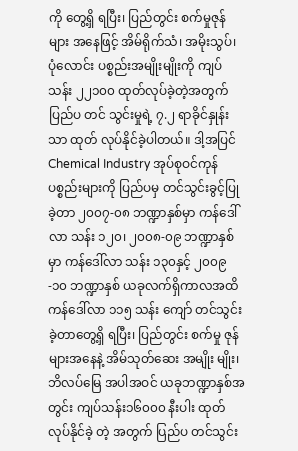ကို တွေ့ရှိ ရပြီး၊ ပြည်တွင်း စက်မှုဇုန်များ အနေဖြင့် အိမ်ရိုက်သံ၊ အမိုးသွပ်၊ ပုံလောင်း ပစ္စည်းအမျိုးမျိုးကို ကျပ်သန်း ၂၂၁၀၀ ထုတ်လုပ်ခဲ့တဲ့အတွက် ပြည်ပ တင် သွင်းမှုရဲ့ ၇.၂ ရာခိုင်နှုန်းသာ ထုတ် လုပ်နိုင်ခဲ့ပါတယ်။ ဒါ့အပြင် Chemical Industry အုပ်စုဝင်ကုန်ပစ္စည်းများကို ပြည်ပမှ တင်သွင်းခွင့်ပြုခဲ့တာ ၂၀၀၇-၀၈ ဘဏ္ဍာနှစ်မှာ ကန်ဒေါ်လာ သန်း ၁၂၀၊ ၂၀၀၈-၀၉ ဘဏ္ဍာနှစ်မှာ ကန်ဒေါ်လာ သန်း ၁၃၀နှင့် ၂၀၀၉-၁၀ ဘဏ္ဍာနှစ် ယခုလက်ရှိကာလအထိ ကန်ဒေါ်လာ ၁၁၅ သန်း ကျော် တင်သွင်းခဲ့တာတွေ့ရှိ ရပြီး၊ ပြည်တွင်း စက်မှု ဇုန်များအနေနဲ့ အိမ်သုတ်ဆေး အမျိုး မျိုး၊ဘိလပ်မြေ အပါအဝင် ယခုဘဏ္ဍာနှစ်အတွင်း ကျပ်သန်း၁၆၀၀၀ နီးပါး ထုတ်လုပ်နိုင်ခဲ့ တဲ့ အတွက် ပြည်ပ တင်သွင်း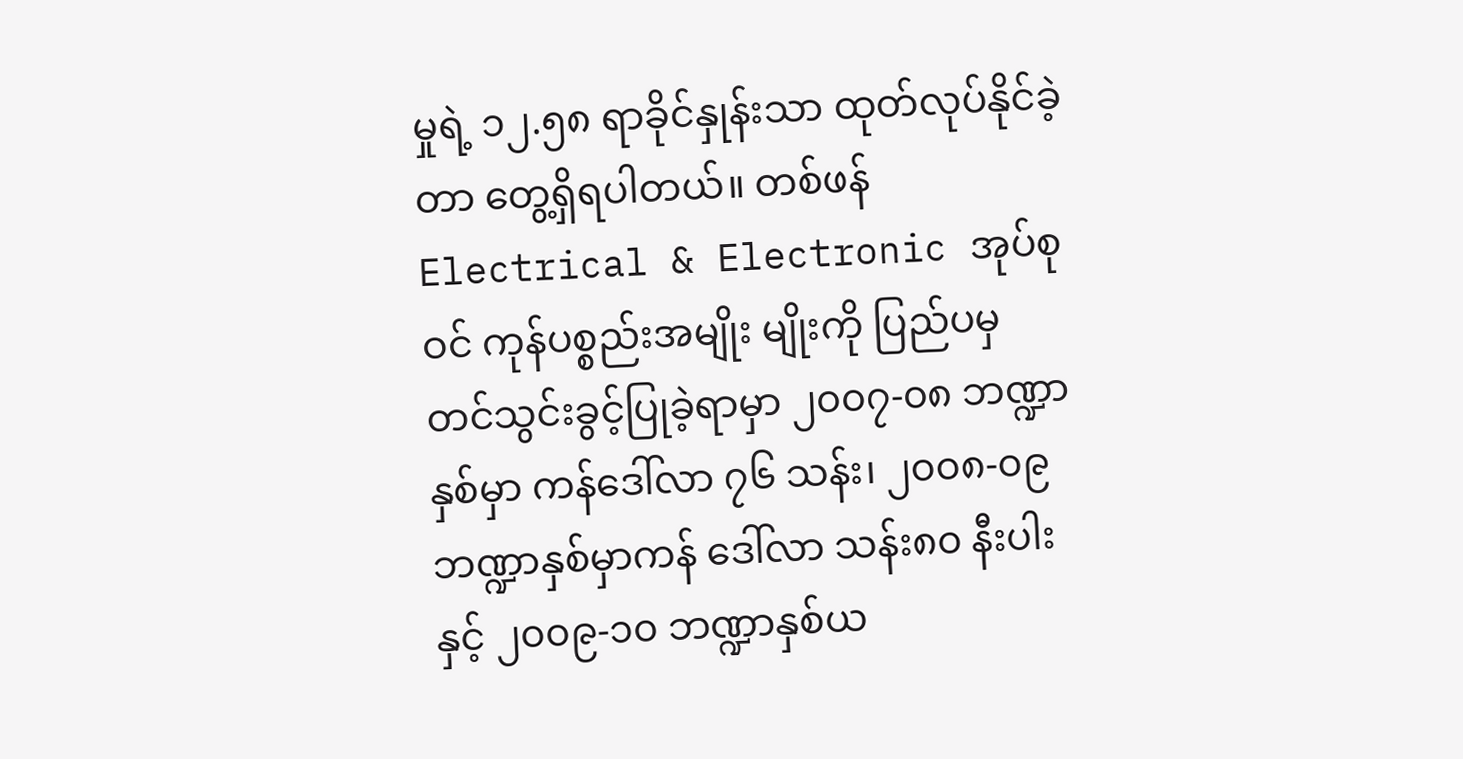မှုရဲ့ ၁၂.၅၈ ရာခိုင်နှုန်းသာ ထုတ်လုပ်နိုင်ခဲ့ တာ တွေ့ရှိရပါတယ်။ တစ်ဖန် Electrical & Electronic အုပ်စုဝင် ကုန်ပစ္စည်းအမျိုး မျိုးကို ပြည်ပမှ တင်သွင်းခွင့်ပြုခဲ့ရာမှာ ၂၀၀၇-၀၈ ဘဏ္ဍာနှစ်မှာ ကန်ဒေါ်လာ ၇၆ သန်း၊ ၂၀၀၈-၀၉ ဘဏ္ဍာနှစ်မှာကန် ဒေါ်လာ သန်း၈၀ နီးပါးနှင့် ၂၀၀၉-၁၀ ဘဏ္ဍာနှစ်ယ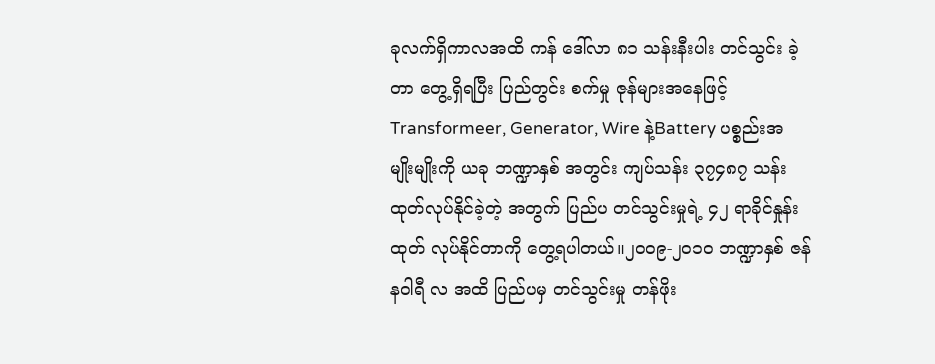ခုလက်ရှိကာလအထိ ကန် ဒေါ်လာ ၈၁ သန်းနီးပါး တင်သွင်း ခဲ့တာ တွေ့ရှိရပြီး ပြည်တွင်း စက်မှု ဇုန်များအနေဖြင့် Transformeer, Generator, Wire နဲ့Battery ပစ္စည်းအမျိုးမျိုးကို ယခု ဘဏ္ဍာနှစ် အတွင်း ကျပ်သန်း ၃၇၄၈၇ သန်း ထုတ်လုပ်နိုင်ခဲ့တဲ့ အတွက် ပြည်ပ တင်သွင်းမှုရဲ့ ၄၂ ရာခိုင်နှုန်း ထုတ် လုပ်နိုင်တာကို တွေ့ရပါတယ်။၂၀၀၉-၂၀၁၀ ဘဏ္ဍာနှစ် ဇန်နဝါရီ လ အထိ ပြည်ပမှ တင်သွင်းမှု တန်ဖိုး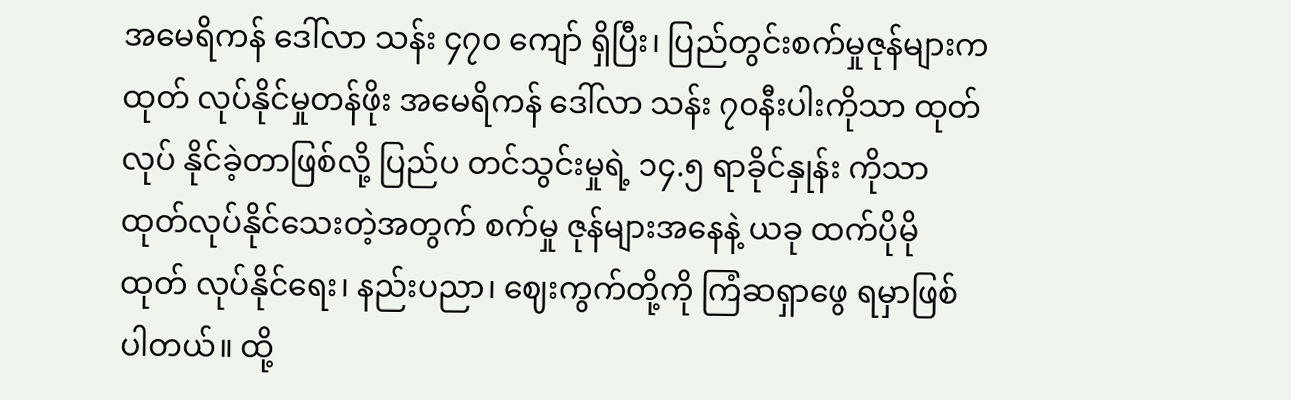အမေရိကန် ဒေါ်လာ သန်း ၄၇၀ ကျော် ရှိပြီး၊ ပြည်တွင်းစက်မှုဇုန်များက ထုတ် လုပ်နိုင်မှုတန်ဖိုး အမေရိကန် ဒေါ်လာ သန်း ၇၀နီးပါးကိုသာ ထုတ်လုပ် နိုင်ခဲ့တာဖြစ်လို့ ပြည်ပ တင်သွင်းမှုရဲ့ ၁၄.၅ ရာခိုင်နှုန်း ကိုသာ ထုတ်လုပ်နိုင်သေးတဲ့အတွက် စက်မှု ဇုန်များအနေနဲ့ ယခု ထက်ပိုမို ထုတ် လုပ်နိုင်ရေး၊ နည်းပညာ၊ ဈေးကွက်တို့ကို ကြံဆရှာဖွေ ရမှာဖြစ်ပါတယ်။ ထို့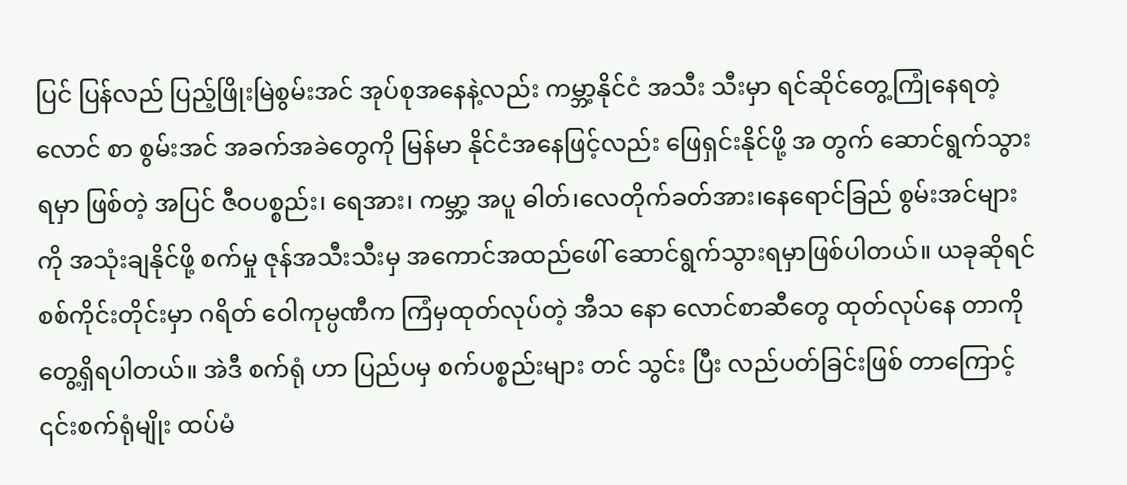ပြင် ပြန်လည် ပြည့်ဖြိုးမြဲစွမ်းအင် အုပ်စုအနေနဲ့လည်း ကမ္ဘာ့နိုင်ငံ အသီး သီးမှာ ရင်ဆိုင်တွေ့ကြုံနေရတဲ့ လောင် စာ စွမ်းအင် အခက်အခဲတွေကို မြန်မာ နိုင်ငံအနေဖြင့်လည်း ဖြေရှင်းနိုင်ဖို့ အ တွက် ဆောင်ရွက်သွားရမှာ ဖြစ်တဲ့ အပြင် ဇီဝပစ္စည်း၊ ရေအား၊ ကမ္ဘာ့ အပူ ဓါတ်၊လေတိုက်ခတ်အား၊နေရောင်ခြည် စွမ်းအင်များကို အသုံးချနိုင်ဖို့ စက်မှု ဇုန်အသီးသီးမှ အကောင်အထည်ဖေါ် ဆောင်ရွက်သွားရမှာဖြစ်ပါတယ်။ ယခုဆိုရင် စစ်ကိုင်းတိုင်းမှာ ဂရိတ် ဝေါကုမ္ပဏီက ကြံမှထုတ်လုပ်တဲ့ အီသ နော လောင်စာဆီတွေ ထုတ်လုပ်နေ တာကို တွေ့ရှိရပါတယ်။ အဲဒီ စက်ရုံ ဟာ ပြည်ပမှ စက်ပစ္စည်းများ တင် သွင်း ပြီး လည်ပတ်ခြင်းဖြစ် တာကြောင့် ၎င်းစက်ရုံမျိုး ထပ်မံ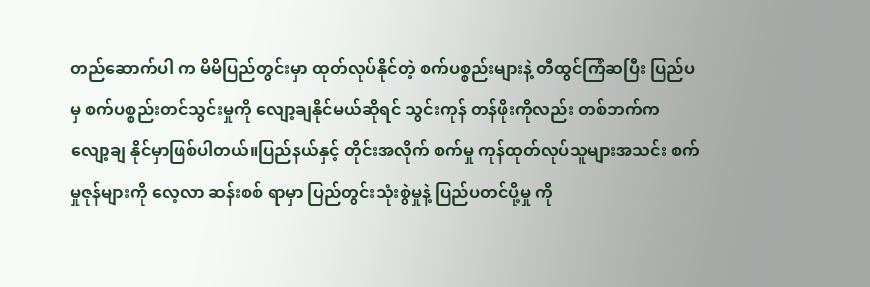တည်ဆောက်ပါ က မိမိပြည်တွင်းမှာ ထုတ်လုပ်နိုင်တဲ့ စက်ပစ္စည်းများနဲ့ တီထွင်ကြံဆပြီး ပြည်ပမှ စက်ပစ္စည်းတင်သွင်းမှုကို လျော့ချနိုင်မယ်ဆိုရင် သွင်းကုန် တန်ဖိုးကိုလည်း တစ်ဘက်က လျော့ချ နိုင်မှာဖြစ်ပါတယ်။ပြည်နယ်နှင့် တိုင်းအလိုက် စက်မှု ကုန်ထုတ်လုပ်သူများအသင်း စက်မှုဇုန်များကို လေ့လာ ဆန်းစစ် ရာမှာ ပြည်တွင်းသုံးစွဲမှုနဲ့ ပြည်ပတင်ပို့မှု ကို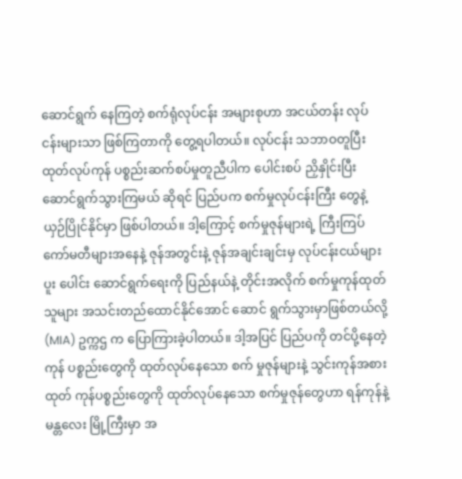ဆောင်ရွက် နေကြတဲ့ စက်ရုံလုပ်ငန်း အများစုဟာ အငယ်တန်း လုပ်ငန်းများသာ ဖြစ်ကြတာကို တွေ့ရပါတယ်။ လုပ်ငန်း သဘာဝတူပြီး ထုတ်လုပ်ကုန် ပစ္စည်းဆက်စပ်မှုတူညီပါက ပေါင်းစပ် ညှိနှိုင်းပြီး ဆောင်ရွက်သွားကြမယ် ဆိုရင် ပြည်ပက စက်မှုလုပ်ငန်းကြီး တွေနဲ့ ယှဉ်ပြိုင်နိုင်မှာ ဖြစ်ပါတယ်။ ဒါ့ကြောင့် စက်မှုဇုန်များရဲ့ ကြီးကြပ် ကော်မတီများအနေနဲ့ ဇုန်အတွင်းနဲ့ ဇုန်အချင်းချင်းမှ လုပ်ငန်းငယ်များ ပူး ပေါင်း ဆောင်ရွက်ရေးကို ပြည်နယ်နဲ့ တိုင်းအလိုက် စက်မှုကုန်ထုတ်သူများ အသင်းတည်ထောင်နိုင်အောင် ဆောင် ရွက်သွားမှာဖြစ်တယ်လို့ (MIA) ဥက္ကဌ က ပြောကြားခဲ့ပါတယ်။ ဒါ့အပြင် ပြည်ပကို တင်ပို့နေတဲ့ ကုန် ပစ္စည်းတွေကို ထုတ်လုပ်နေသော စက် မှုဇုန်များနဲ့ သွင်းကုန်အစား ထုတ် ကုန်ပစ္စည်းတွေကို ထုတ်လုပ်နေသော စက်မှုဇုန်တွေဟာ ရန်ကုန်နဲ့ မန္တလေး မြို့ကြီးမှာ အ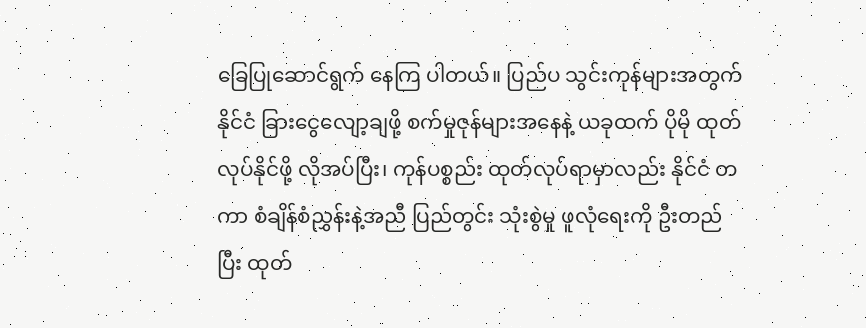ခြေပြုဆောင်ရွက် နေကြ ပါတယ်။ ပြည်ပ သွင်းကုန်များအတွက် နိုင်ငံ ခြားငွေလျော့ချဖို့ စက်မှုဇုန်များအနေနဲ့ ယခုထက် ပိုမို ထုတ်လုပ်နိုင်ဖို့ လိုအပ်ပြီး၊ ကုန်ပစ္စည်း ထုတ်လုပ်ရာမှာလည်း နိုင်ငံ တကာ စံချိန်စံညွှန်းနဲ့အညီ ပြည်တွင်း သုံးစွဲမှု ဖူလုံရေးကို ဦးတည်ပြီး ထုတ်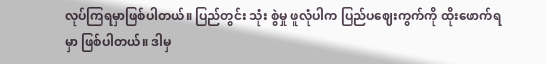လုပ်ကြရမှာဖြစ်ပါတယ်။ ပြည်တွင်း သုံး စွဲမှု ဖူလုံပါက ပြည်ပဈေးကွက်ကို ထိုးဖောက်ရမှာ ဖြစ်ပါတယ်။ ဒါမှ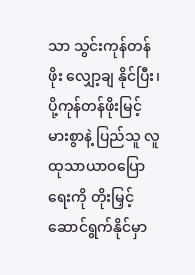သာ သွင်းကုန်တန်ဖိုး လျှော့ချ နိုင်ပြီး၊ ပို့ကုန်တန်ဖိုးမြင့်မားစွာနဲ့ ပြည်သူ လူထုသာယာဝပြောရေးကို တိုးမြှင့် ဆောင်ရွက်နိုင်မှာ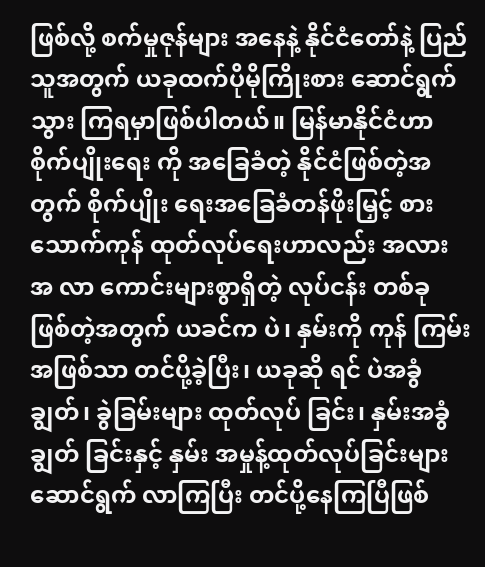ဖြစ်လို့ စက်မှုဇုန်များ အနေနဲ့ နိုင်ငံတော်နဲ့ ပြည်သူအတွက် ယခုထက်ပိုမိုကြိုးစား ဆောင်ရွက် သွား ကြရမှာဖြစ်ပါတယ်။ မြန်မာနိုင်ငံဟာ စိုက်ပျိုးရေး ကို အခြေခံတဲ့ နိုင်ငံဖြစ်တဲ့အတွက် စိုက်ပျိုး ရေးအခြေခံတန်ဖိုးမြှင့် စားသောက်ကုန် ထုတ်လုပ်ရေးဟာလည်း အလား အ လာ ကောင်းများစွာရှိတဲ့ လုပ်ငန်း တစ်ခု ဖြစ်တဲ့အတွက် ယခင်က ပဲ၊ နှမ်းကို ကုန် ကြမ်း အဖြစ်သာ တင်ပို့ခဲ့ပြီး၊ ယခုဆို ရင် ပဲအခွံချွတ်၊ ခွဲခြမ်းများ ထုတ်လုပ် ခြင်း၊ နှမ်းအခွံချွတ် ခြင်းနှင့် နှမ်း အမှုန့်ထုတ်လုပ်ခြင်းများ ဆောင်ရွက် လာကြပြီး တင်ပို့နေကြပြီဖြစ်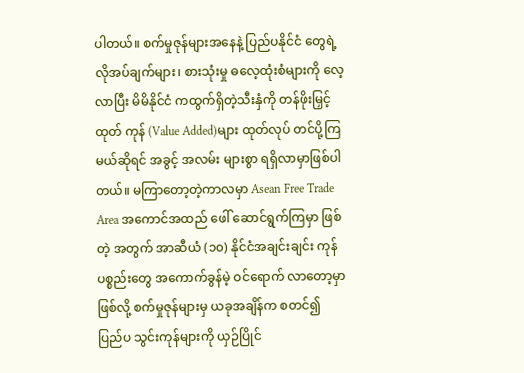ပါတယ်။ စက်မှုဇုန်များအနေနဲ့ ပြည်ပနိုင်ငံ တွေရဲ့လိုအပ်ချက်များ၊ စားသုံးမှု ဓလေ့ထုံးစံများကို လေ့လာပြီး မိမိနိုင်ငံ ကထွက်ရှိတဲ့သီးနှံကို တန်ဖိုးမြှင့် ထုတ် ကုန် (Value Added)များ ထုတ်လုပ် တင်ပို့ကြမယ်ဆိုရင် အခွင့် အလမ်း များစွာ ရရှိလာမှာဖြစ်ပါတယ်။ မကြာတော့တဲ့ကာလမှာ Asean Free Trade Area အကောင်အထည် ဖေါ် ဆောင်ရွက်ကြမှာ ဖြစ်တဲ့ အတွက် အာဆီယံ (၁၀) နိုင်ငံအချင်းချင်း ကုန် ပစ္စည်းတွေ အကောက်ခွန်မဲ့ ဝင်ရောက် လာတော့မှာဖြစ်လို့ စက်မှုဇုန်များမှ ယခုအချိန်က စတင်၍ ပြည်ပ သွင်းကုန်များကို ယှဉ်ပြိုင်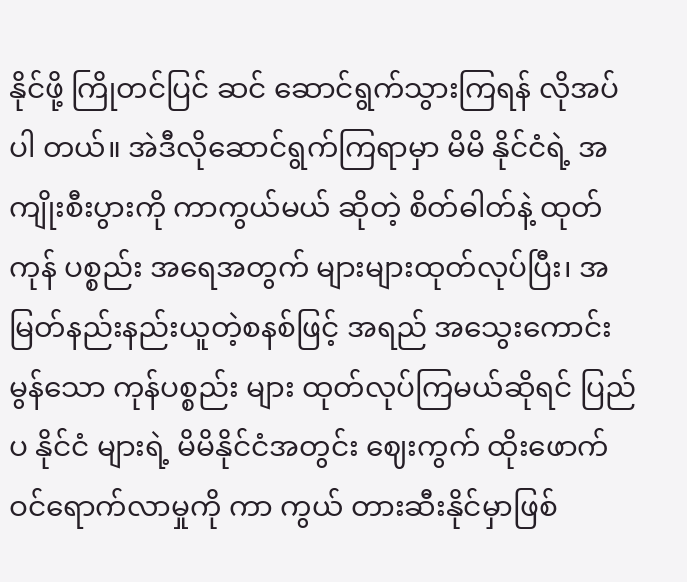နိုင်ဖို့ ကြိုတင်ပြင် ဆင် ဆောင်ရွက်သွားကြရန် လိုအပ်ပါ တယ်။ အဲဒီလိုဆောင်ရွက်ကြရာမှာ မိမိ နိုင်ငံရဲ့ အကျိုးစီးပွားကို ကာကွယ်မယ် ဆိုတဲ့ စိတ်ဓါတ်နဲ့ ထုတ်ကုန် ပစ္စည်း အရေအတွက် များများထုတ်လုပ်ပြီး၊ အမြတ်နည်းနည်းယူတဲ့စနစ်ဖြင့် အရည် အသွေးကောင်းမွန်သော ကုန်ပစ္စည်း များ ထုတ်လုပ်ကြမယ်ဆိုရင် ပြည်ပ နိုင်ငံ များရဲ့ မိမိနိုင်ငံအတွင်း ဈေးကွက် ထိုးဖောက်ဝင်ရောက်လာမှုကို ကာ ကွယ် တားဆီးနိုင်မှာဖြစ်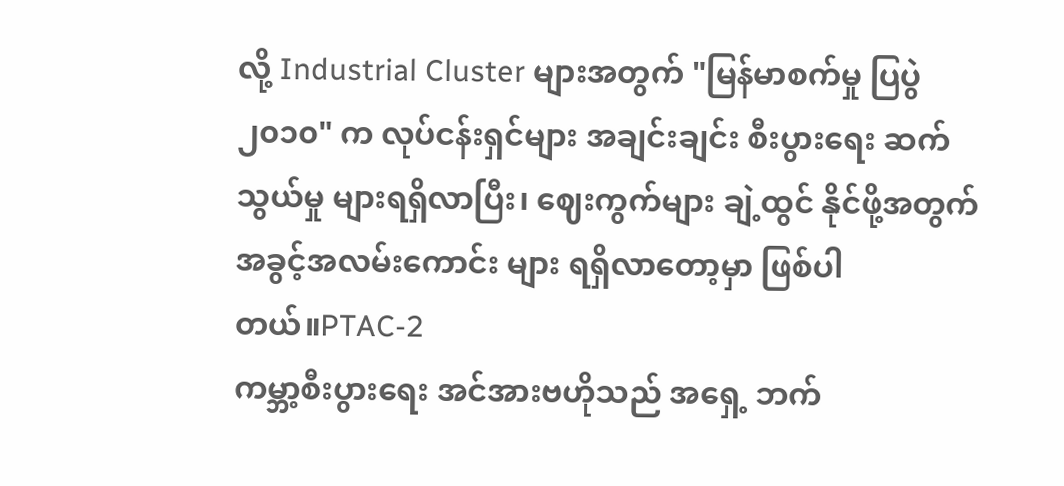လို့ Industrial Cluster များအတွက် "မြန်မာစက်မှု ပြပွဲ ၂၀၁၀" က လုပ်ငန်းရှင်များ အချင်းချင်း စီးပွားရေး ဆက်သွယ်မှု များရရှိလာပြီး၊ ဈေးကွက်များ ချဲ့ထွင် နိုင်ဖို့အတွက် အခွင့်အလမ်းကောင်း များ ရရှိလာတော့မှာ ဖြစ်ပါတယ်။PTAC-2
ကမ္ဘာ့စီးပွားရေး အင်အားဗဟိုသည် အရှေ့ ဘက်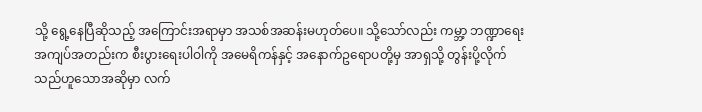သို့ ရွေ့နေပြီဆိုသည့် အကြောင်းအရာမှာ အသစ်အဆန်းမဟုတ်ပေ။ သို့သော်လည်း ကမ္ဘာ့ ဘဏ္ဍာရေး အကျပ်အတည်းက စီးပွားရေးပါဝါကို အမေရိကန်နှင့် အနောက်ဥရောပတို့မှ အာရှသို့ တွန်းပို့လိုက်သည်ဟူသောအဆိုမှာ လက်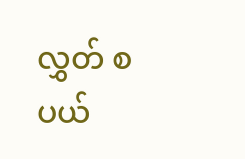လွှတ် စပယ်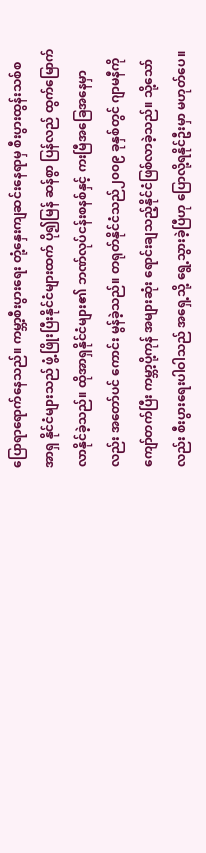ပြောရာရောက်နေသည်။ ကမ္ဘာ့စီးပွားရေး တုံ့နှေးကျဆင်းနေရာမှ စီးပွားထွန်းသစ်စ အာရှ နိုင်ငံများသည် ဖွံ့ဖြိုးပြီးနိုင်ငံများထက် ပို၍မြန် ဆန်စွာ ပြန်လည် ထွက်မြောက်လာနိုင်ခဲ့သည်။ ထိုအာရှနိုင်ငံများ၏ ဘဏ်လုပ်ငန်းစနစ်နှင့် ကးမြီအခြေအနေမှာလည်း အတော်ပင် ကောင်း မွန်ခဲ့သည်။ တရုတ်နိုင်ငံသည်၂၀၀၉ ခုနှစ်တွင် ဂျာမနီကိုကျော်တက်ပြီး ကမ္ဘာ့ပို့ကုန် အများဆုံး ရောင်းချသည့်နိုင်ငံဖြစ်လာခဲ့သည်။ သို့သော်လည်း စီးပွားရေးပါဝါသည် အရှေ့သို့ ရွေ့သွားခဲ့ပြီဟု ပြောလို့ရနိုင်ဦးမှာ မဟုတ်ပေ။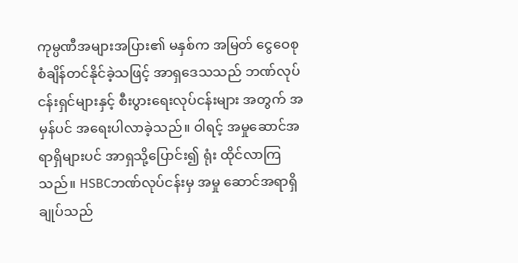ကုမ္ပဏီအများအပြား၏ မနှစ်က အမြတ် ငွေဝေစု စံချိန်တင်နိုင်ခဲ့သဖြင့် အာရှဒေသသည် ဘဏ်လုပ်ငန်းရှင်များနှင့် စီးပွားရေးလုပ်ငန်းများ အတွက် အမှန်ပင် အရေးပါလာခဲ့သည်။ ဝါရင့် အမှုဆောင်အရာရှိများပင် အာရှသို့ပြောင်း၍ ရုံး ထိုင်လာကြသည်။ HSBCဘဏ်လုပ်ငန်းမှ အမှု ဆောင်အရာရှိချုပ်သည်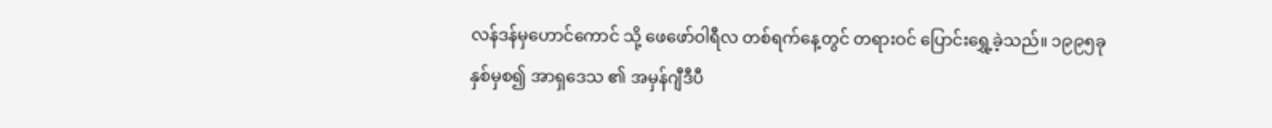လန်ဒန်မှဟောင်ကောင် သို့ ဖေဖော်ဝါရီလ တစ်ရက်နေ့တွင် တရားဝင် ပြောင်းရွှေ့ခဲ့သည်။ ၁၉၉၅ခုနှစ်မှစ၍ အာရှဒေသ ၏ အမှန်ဂျီဒီပီ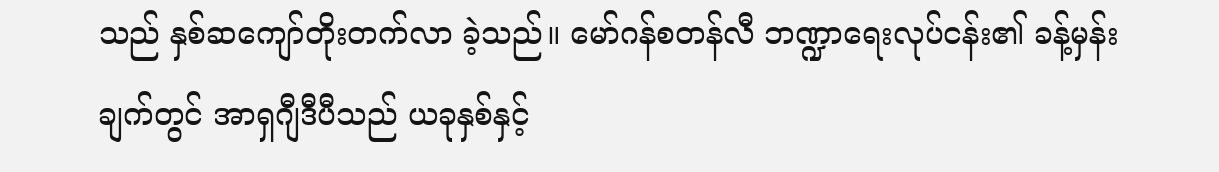သည် နှစ်ဆကျော်တိုးတက်လာ ခဲ့သည်။ မော်ဂန်စတန်လီ ဘဏ္ဍာရေးလုပ်ငန်း၏ ခန့်မှန်းချက်တွင် အာရှဂျီဒီပီသည် ယခုနှစ်နှင့်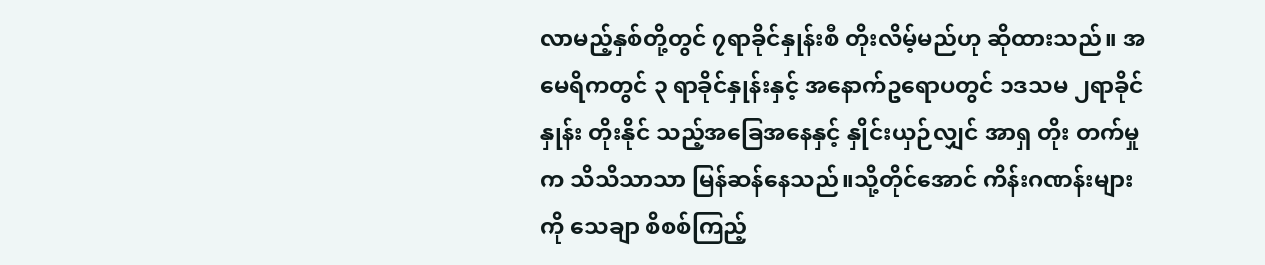လာမည့်နှစ်တို့တွင် ၇ရာခိုင်နှုန်းစီ တိုးလိမ့်မည်ဟု ဆိုထားသည်။ အမေရိကတွင် ၃ ရာခိုင်နှုန်းနှင့် အနောက်ဥရောပတွင် ၁ဒသမ ၂ရာခိုင်နှုန်း တိုးနိုင် သည့်အခြေအနေနှင့် နှိုင်းယှဉ်လျှင် အာရှ တိုး တက်မှုက သိသိသာသာ မြန်ဆန်နေသည်။သို့တိုင်အောင် ကိန်းဂဏန်းများကို သေချာ စိစစ်ကြည့်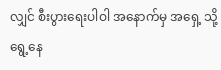လျှင် စီးပွားရေးပါဝါ အနောက်မှ အရှေ့ သို့ ရွေ့နေ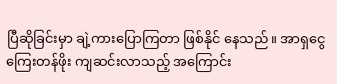ပြီဆိုခြင်းမှာ ချဲ့ကားပြောကြတာ ဖြစ်နိုင် နေသည်။ အာရှငွေကြေးတန်ဖိုး ကျဆင်းလာသည့် အကြောင်း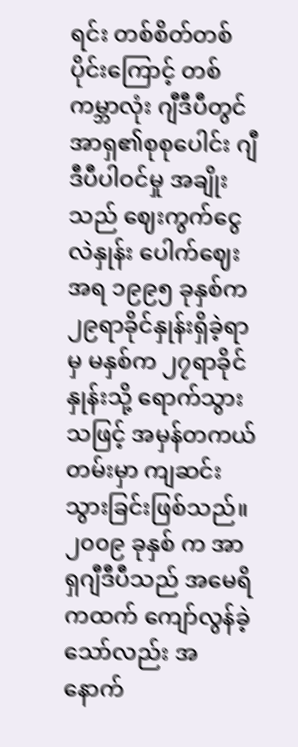ရင်း တစ်စိတ်တစ်ပိုင်းကြောင့် တစ် ကမ္ဘာလုံး ဂျီဒီပီတွင် အာရှ၏စုစုပေါင်း ဂျီဒီပီပါဝင်မှု အချိုးသည် ဈေးကွက်ငွေလဲနှုန်း ပေါက်ဈေးအရ ၁၉၉၅ ခုနှစ်က ၂၉ရာခိုင်နှုန်းရှိခဲ့ရာမှ မနှစ်က ၂၇ရာခိုင်နှုန်းသို့ ရောက်သွားသဖြင့် အမှန်တကယ် တမ်းမှာ ကျဆင်းသွားခြင်းဖြစ်သည်။ ၂၀၀၉ ခုနှစ် က အာရှဂျီဒီပီသည် အမေရိကထက် ကျော်လွန်ခဲ့ သော်လည်း အနောက်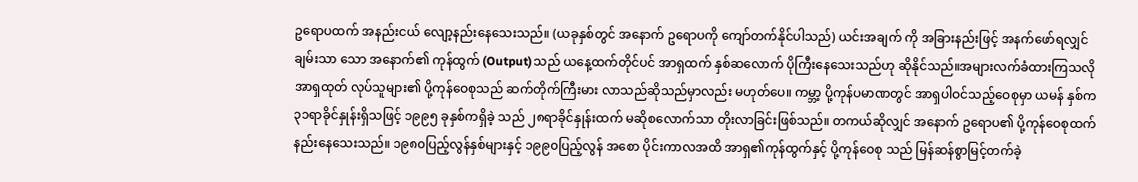ဥရောပထက် အနည်းငယ် လျော့နည်းနေသေးသည်။ (ယခုနှစ်တွင် အနောက် ဥရောပကို ကျော်တက်နိုင်ပါသည်) ယင်းအချက် ကို အခြားနည်းဖြင့် အနက်ဖော်ရလျှင် ချမ်းသာ သော အနောက်၏ ကုန်ထွက် (Output)သည် ယနေ့ထက်တိုင်ပင် အာရှထက် နှစ်ဆလောက် ပိုကြီးနေသေးသည်ဟု ဆိုနိုင်သည်။အများလက်ခံထားကြသလို အာရှထုတ် လုပ်သူများ၏ ပို့ကုန်ဝေစုသည် ဆက်တိုက်ကြီးမား လာသည်ဆိုသည်မှာလည်း မဟုတ်ပေ။ ကမ္ဘာ့ ပို့ကုန်ပမာဏတွင် အာရှပါဝင်သည့်ဝေစုမှာ ယမန် နှစ်က ၃၁ရာခိုင်နှုန်းရှိသဖြင့် ၁၉၉၅ ခုနှစ်ကရှိခဲ့ သည် ၂၈ရာခိုင်နှုန်းထက် မဆိုစလောက်သာ တိုးလာခြင်းဖြစ်သည်။ တကယ်ဆိုလျှင် အနောက် ဥရောပ၏ ပို့ကုန်ဝေစုထက် နည်းနေသေးသည်။ ၁၉၈၀ပြည့်လွန်နှစ်များနှင့် ၁၉၉၀ပြည့်လွန် အစော ပိုင်းကာလအထိ အာရှ၏ကုန်ထွက်နှင့် ပို့ကုန်ဝေစု သည် မြန်ဆန်စွာမြင့်တက်ခဲ့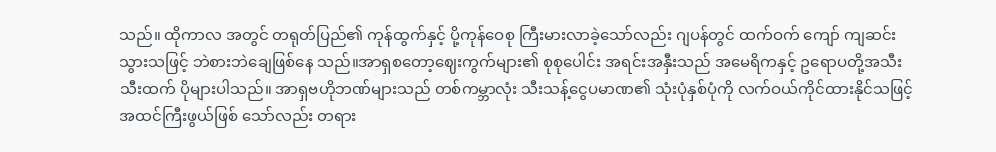သည်။ ထိုကာလ အတွင် တရုတ်ပြည်၏ ကုန်ထွက်နှင့် ပို့ကုန်ဝေစု ကြီးမားလာခဲ့သော်လည်း ဂျပန်တွင် ထက်ဝက် ကျော် ကျဆင်းသွားသဖြင့် ဘဲစားဘဲချေဖြစ်နေ သည်။အာရှစတော့ဈေးကွက်များ၏ စုစုပေါင်း အရင်းအနှီးသည် အမေရိကနှင့် ဥရောပတို့အသီး သီးထက် ပိုများပါသည်။ အာရှဗဟိုဘဏ်များသည် တစ်ကမ္ဘာလုံး သီးသန့်ငွေပမာဏ၏ သုံးပုံနှစ်ပုံကို လက်ဝယ်ကိုင်ထားနိုင်သဖြင့် အထင်ကြီးဖွယ်ဖြစ် သော်လည်း တရား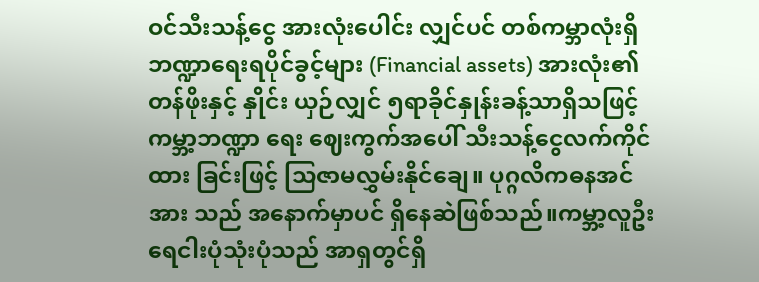ဝင်သီးသန့်ငွေ အားလုံးပေါင်း လျှင်ပင် တစ်ကမ္ဘာလုံးရှိ ဘဏ္ဍာရေးရပိုင်ခွင့်များ (Financial assets) အားလုံး၏တန်ဖိုးနှင့် နှိုင်း ယှဉ်လျှင် ၅ရာခိုင်နှုန်းခန့်သာရှိသဖြင့် ကမ္ဘာ့ဘဏ္ဍာ ရေး ဈေးကွက်အပေါ် သီးသန့်ငွေလက်ကိုင်ထား ခြင်းဖြင့် သြဇာမလွှမ်းနိုင်ချေ။ ပုဂ္ဂလိကဓနအင်အား သည် အနောက်မှာပင် ရှိနေဆဲဖြစ်သည်။ကမ္ဘာ့လူဦးရေငါးပုံသုံးပုံသည် အာရှတွင်ရှိ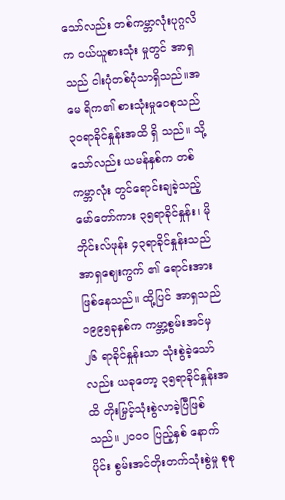သော်လည်း တစ်ကမ္ဘာလုံးပုဂ္ဂလိက ဝယ်ယူစားသုံး မှုတွင် အာရှသည် ငါးပုံတစ်ပုံသာရှိသည်။အမေ ရိက၏ စားသုံးမှုဝေစုသည် ၃၀ရာခိုင်နှုန်းအထိ ရှိ သည်။ သို့သော်လည်း ယမန်နှစ်က တစ်ကမ္ဘာလုံး တွင်ရောင်းချခဲ့သည့် မော်တော်ကား ၃၅ရာခိုင်နှုန်း၊ မိုဘိုင်းလ်ဖုန်း ၄၃ရာခိုင်နှုန်းသည် အာရှဈေးကွက် ၏ ရောင်းအား ဖြစ်နေသည်။ ထို့ပြင် အာရှသည် ၁၉၉၅ခုနှစ်က ကမ္ဘာ့စွမ်းအင်မှ ၂၆ ရာခိုင်နှုန်းသာ သုံးစွဲခဲ့သော်လည်း ယခုတော့ ၃၅ရာခိုင်နှုန်းအထိ တိုးမြှင့်သုံးစွဲလာခဲ့ပြီဖြစ်သည်။ ၂၀၀၀ ပြည့်နှစ် နောက်ပိုင်း စွမ်းအင်တိုးတက်သုံးစွဲမှု စုစု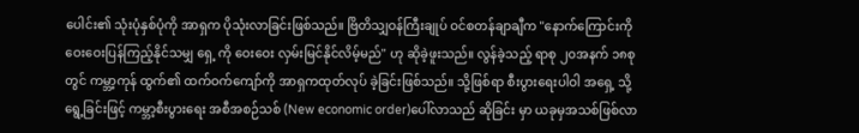ပေါင်း၏ သုံးပုံနှစ်ပုံကို အာရှက ပိုသုံးလာခြင်းဖြစ်သည်။ ဗြိတိသျှဝန်ကြီးချုပ် ဝင်စတန်ချာချီက "နောက်ကြောင်းကို ဝေးဝေးပြန်ကြည့်နိုင်သမျှ ရှေ့ ကို ဝေးဝေး လှမ်းမြင်နိုင်လိမ့်မည်" ဟု ဆိုခဲ့ဖူးသည်။ လွန်ခဲ့သည့် ရာစု ၂၀အနက် ၁၈စုတွင် ကမ္ဘာ့ကုန် ထွက်၏ ထက်ဝက်ကျော်ကို အာရှကထုတ်လုပ် ခဲ့ခြင်းဖြစ်သည်။ သို့ဖြစ်ရာ စီးပွားရေးပါဝါ အရှေ့ သို့ ရွေ့ခြင်းဖြင့် ကမ္ဘာ့စီးပွားရေး အစီအစဉ်သစ် (New economic order)ပေါ်လာသည် ဆိုခြင်း မှာ ယခုမှအသစ်ဖြစ်လာ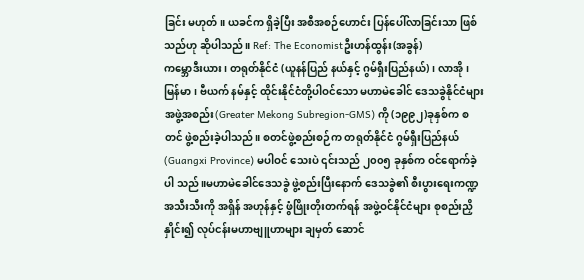ခြင်း မဟုတ်။ ယခင်က ရှိခဲ့ပြီး အစီအစဉ်ဟောင်း ပြန်ပေါ်လာခြင်းသာ ဖြစ်သည်ဟု ဆိုပါသည်။ Ref: The Economistဦးဟန်ထွန်း(အခွန်)
ကမ္ဘောဒီးယား၊ တရုတ်နိုင်ငံ (ယူနန်ပြည် နယ်နှင့် ဂွမ်ရှီးပြည်နယ်)၊ လာအို၊ မြန်မာ၊ ဗီယက် နမ်နှင့် ထိုင်းနိုင်ငံတို့ပါဝင်သော မဟာမဲခေါင် ဒေသခွဲနိုင်ငံများ အဖွဲ့အစည်း(Greater Mekong Subregion-GMS) ကို (၁၉၉၂)ခုနှစ်က စတင် ဖွဲ့စည်းခဲ့ပါသည်။ စတင်ဖွဲ့စည်းစဉ်က တရုတ်နိုင်ငံ ဂွမ်ရှီးပြည်နယ် (Guangxi Province) မပါဝင် သေးပဲ ၎င်းသည် ၂၀၀၅ ခုနှစ်က ဝင်ရောက်ခဲ့ပါ သည်။မဟာမဲခေါင်ဒေသခွဲ ဖွဲ့စည်းပြီးနောက် ဒေသခွဲ၏ စီးပွားရေးကဏ္ဍအသီးသီးကို အရှိန် အဟုန်နှင့် ဖွံဖြိုးတိုးတက်ရန် အဖွဲ့ဝင်နိုင်ငံများ စုစည်းညှိနှိုင်း၍ လုပ်ငန်းမဟာဗျူဟာများ ချမှတ် ဆောင်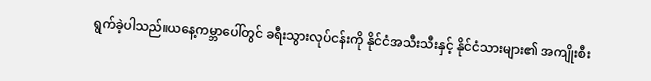ရွက်ခဲ့ပါသည်။ယနေ့ကမ္ဘာပေါ်တွင် ခရီးသွားလုပ်ငန်းကို နိုင်ငံအသီးသီးနှင့် နိုင်ငံသားများ၏ အကျိုးစီး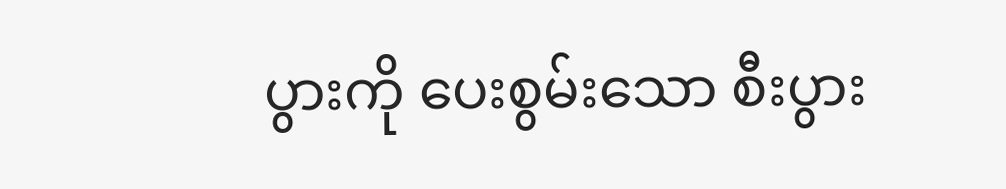ပွားကို ပေးစွမ်းသော စီးပွား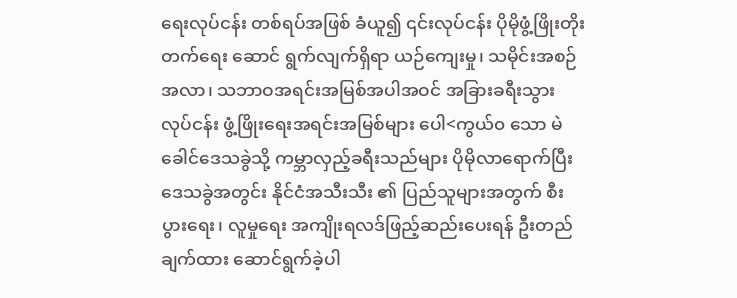ရေးလုပ်ငန်း တစ်ရပ်အဖြစ် ခံယူ၍ ၎င်းလုပ်ငန်း ပိုမိုဖွံ့ဖြိုးတိုးတက်ရေး ဆောင် ရွက်လျက်ရှိရာ ယဉ်ကျေးမှု၊ သမိုင်းအစဉ်အလာ၊ သဘာဝအရင်းအမြစ်အပါအဝင် အခြားခရီးသွား လုပ်ငန်း ဖွံ့ဖြိုးရေးအရင်းအမြစ်များ ပေါ<ကွယ်၀ သော မဲခေါင်ဒေသခွဲသို့ ကမ္ဘာလှည့်ခရီးသည်များ ပိုမိုလာရောက်ပြီး ဒေသခွဲအတွင်း နိုင်ငံအသီးသီး ၏ ပြည်သူများအတွက် စီးပွားရေး၊ လူမှုရေး အကျိုးရလဒ်ဖြည့်ဆည်းပေးရန် ဦးတည်ချက်ထား ဆောင်ရွက်ခဲ့ပါ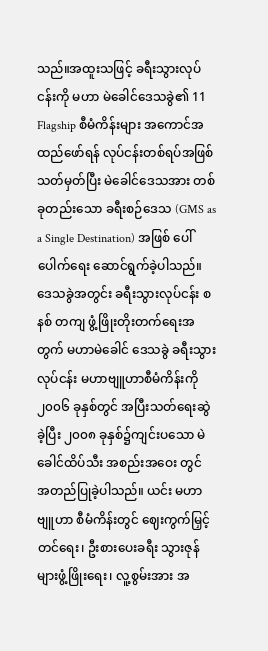သည်။အထူးသဖြင့် ခရီးသွားလုပ်ငန်းကို မဟာ မဲခေါင်ဒေသခွဲ၏ 11 Flagship စီမံကိန်းများ အကောင်အထည်ဖော်ရန် လုပ်ငန်းတစ်ရပ်အဖြစ် သတ်မှတ်ပြီး မဲခေါင်ဒေသအား တစ်ခုတည်းသော ခရီးစဉ်ဒေသ (GMS as a Single Destination) အဖြစ် ပေါ်ပေါက်ရေး ဆောင်ရွက်ခဲ့ပါသည်။ ဒေသခွဲအတွင်း ခရီးသွားလုပ်ငန်း စနစ် တကျ ဖွံ့ဖြိုးတိုးတက်ရေးအတွက် မဟာမဲခေါင် ဒေသခွဲ ခရီးသွားလုပ်ငန်း မဟာဗျူဟာစီမံကိန်းကို ၂၀၀၆ ခုနှစ်တွင် အပြီးသတ်ရေးဆွဲခဲ့ပြီး ၂၀၀၈ ခုနှစ်၌ကျင်းပသော မဲခေါင်ထိပ်သီး အစည်းအဝေး တွင် အတည်ပြုခဲ့ပါသည်။ ယင်း မဟာဗျူဟာ စီမံကိန်းတွင် ဈေးကွက်မြှင့်တင်ရေး၊ ဦးစားပေးခရီး သွားဇုန်များဖွံ့ဖြိုးရေး၊ လူ့စွမ်းအား အ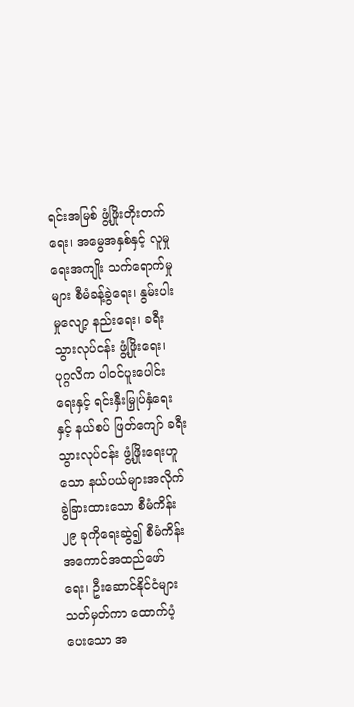ရင်းအမြစ် ဖွံ့ဖြိုးတိုးတက်ရေး၊ အမွေအနှစ်နှင့် လူမှုရေးအကျိုး သက်ရောက်မှုများ စီမံခန့်ခွဲရေး၊ နွမ်းပါးမှုလျော့ နည်းရေး၊ ခရီးသွားလုပ်ငန်း ဖွံ့ဖြိုးရေး၊ ပုဂ္ဂလိက ပါဝင်ပူးပေါင်းရေးနှင့် ရင်းနှီးမြှုပ်နှံရေးနှင့် နယ်စပ် ဖြတ်ကျော် ခရီးသွားလုပ်ငန်း ဖွံ့ဖြိုးရေးဟူသော နယ်ပယ်များအလိုက် ခွဲခြားထားသော စီမံကိန်း ၂၉ ခုကိုရေးဆွဲ၍ စီမံကိန်း အကောင်အထည်ဖော် ရေး၊ ဦးဆောင်နိုင်ငံများ သတ်မှတ်ကာ ထောက်ပံ့ ပေးသော အ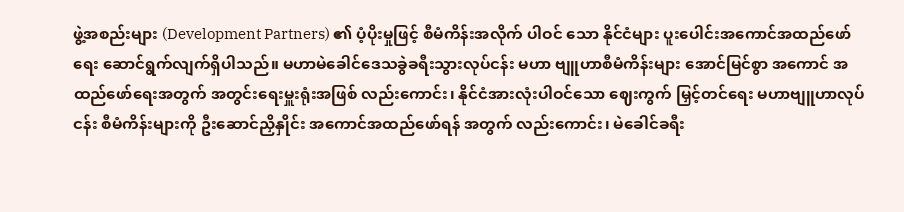ဖွဲ့အစည်းများ (Development Partners) ၏ ပံ့ပိုးမှုဖြင့် စီမံကိန်းအလိုက် ပါဝင် သော နိုင်ငံများ ပူးပေါင်းအကောင်အထည်ဖော် ရေး ဆောင်ရွက်လျက်ရှိပါသည်။ မဟာမဲခေါင်ဒေသခွဲခရီးသွားလုပ်ငန်း မဟာ ဗျူဟာစီမံကိန်းများ အောင်မြင်စွာ အကောင် အထည်ဖော်ရေးအတွက် အတွင်းရေးမှူးရုံးအဖြစ် လည်းကောင်း၊ နိုင်ငံအားလုံးပါဝင်သော ဈေးကွက် မြှင့်တင်ရေး မဟာဗျူဟာလုပ်ငန်း စီမံကိန်းများကို ဦးဆောင်ညှိနှိုင်း အကောင်အထည်ဖော်ရန် အတွက် လည်းကောင်း၊ မဲခေါင်ခရီး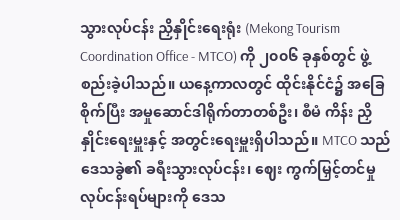သွားလုပ်ငန်း ညှိနှိုင်းရေးရုံး (Mekong Tourism Coordination Office - MTCO) ကို ၂၀၀၆ ခုနှစ်တွင် ဖွဲ့စည်းခဲ့ပါသည်။ ယနေ့ကာလတွင် ထိုင်းနိုင်ငံ၌ အခြေစိုက်ပြီး အမှုဆောင်ဒါရိုက်တာတစ်ဦး၊ စီမံ ကိန်း ညှိနှိုင်းရေးမှူးနှင့် အတွင်းရေးမှူးရှိပါသည်။ MTCO သည် ဒေသခွဲ၏ ခရီးသွားလုပ်ငန်း၊ ဈေး ကွက်မြှင့်တင်မှုလုပ်ငန်းရပ်များကို ဒေသ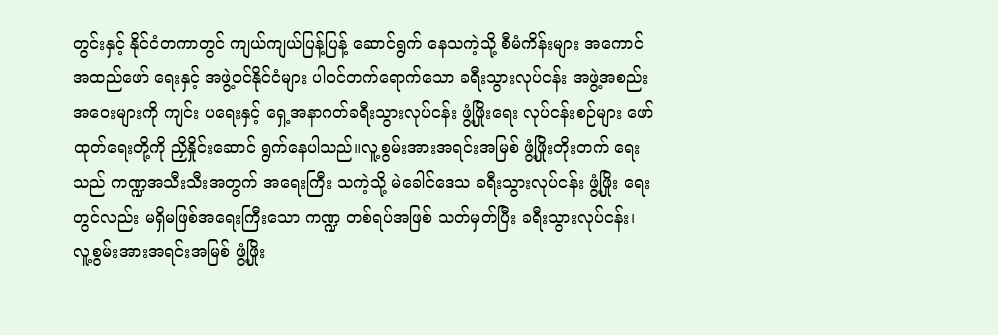တွင်းနှင့် နိုင်ငံတကာတွင် ကျယ်ကျယ်ပြန့်ပြန့် ဆောင်ရွက် နေသကဲ့သို့ စီမံကိန်းများ အကောင်အထည်ဖော် ရေးနှင့် အဖွဲ့ဝင်နိုင်ငံများ ပါဝင်တက်ရောက်သော ခရီးသွားလုပ်ငန်း အဖွဲ့အစည်းအဝေးများကို ကျင်း ပရေးနှင့် ရှေ့အနာဂတ်ခရီးသွားလုပ်ငန်း ဖွံ့ဖြိုးရေး လုပ်ငန်းစဉ်များ ဖော်ထုတ်ရေးတို့ကို ညှိနှိုင်းဆောင် ရွက်နေပါသည်။လူ့စွမ်းအားအရင်းအမြစ် ဖွံ့ဖြိုးတိုးတက် ရေးသည် ကဏ္ဍအသီးသီးအတွက် အရေးကြီး သကဲ့သို့ မဲခေါင်ဒေသ ခရီးသွားလုပ်ငန်း ဖွံ့ဖြိုး ရေးတွင်လည်း မရှိမဖြစ်အရေးကြီးသော ကဏ္ဍ တစ်ရပ်အဖြစ် သတ်မှတ်ပြီး ခရီးသွားလုပ်ငန်း၊ လူ့စွမ်းအားအရင်းအမြစ် ဖွံ့ဖြိုး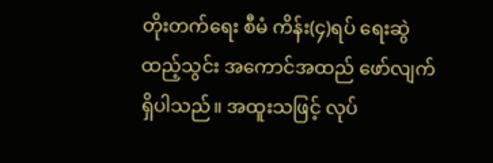တိုးတက်ရေး စီမံ ကိန်း(၄)ရပ် ရေးဆွဲထည့်သွင်း အကောင်အထည် ဖော်လျက်ရှိပါသည်။ အထူးသဖြင့် လုပ်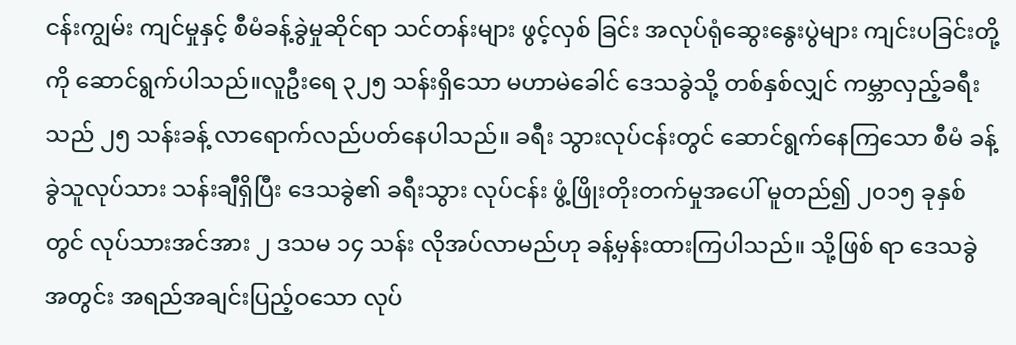ငန်းကျွမ်း ကျင်မှုနှင့် စီမံခန့်ခွဲမှုဆိုင်ရာ သင်တန်းများ ဖွင့်လှစ် ခြင်း အလုပ်ရုံဆွေးနွေးပွဲများ ကျင်းပခြင်းတို့ကို ဆောင်ရွက်ပါသည်။လူဦးရေ ၃၂၅ သန်းရှိသော မဟာမဲခေါင် ဒေသခွဲသို့ တစ်နှစ်လျှင် ကမ္ဘာလှည့်ခရီးသည် ၂၅ သန်းခန့် လာရောက်လည်ပတ်နေပါသည်။ ခရီး သွားလုပ်ငန်းတွင် ဆောင်ရွက်နေကြသော စီမံ ခန့်ခွဲသူလုပ်သား သန်းချီရှိပြီး ဒေသခွဲ၏ ခရီးသွား လုပ်ငန်း ဖွံ့ဖြိုးတိုးတက်မှုအပေါ် မူတည်၍ ၂၀၁၅ ခုနှစ်တွင် လုပ်သားအင်အား ၂ ဒသမ ၁၄ သန်း လိုအပ်လာမည်ဟု ခန့်မှန်းထားကြပါသည်။ သို့ဖြစ် ရာ ဒေသခွဲအတွင်း အရည်အချင်းပြည့်ဝသော လုပ်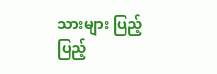သားများ ပြည့်ပြည့်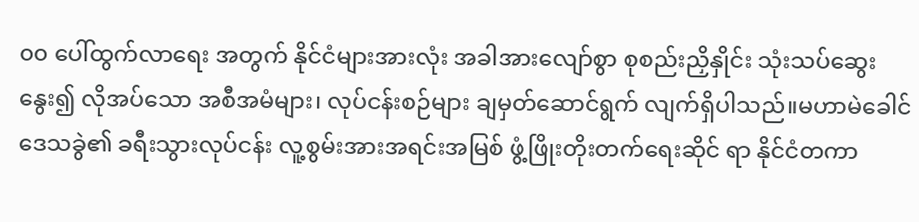၀၀ ပေါ်ထွက်လာရေး အတွက် နိုင်ငံများအားလုံး အခါအားလျော်စွာ စုစည်းညှိနှိုင်း သုံးသပ်ဆွေးနွေး၍ လိုအပ်သော အစီအမံများ၊ လုပ်ငန်းစဉ်များ ချမှတ်ဆောင်ရွက် လျက်ရှိပါသည်။မဟာမဲခေါင်ဒေသခွဲ၏ ခရီးသွားလုပ်ငန်း လူ့စွမ်းအားအရင်းအမြစ် ဖွံ့ဖြိုးတိုးတက်ရေးဆိုင် ရာ နိုင်ငံတကာ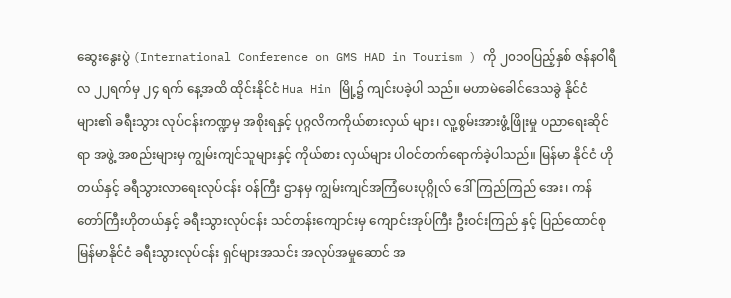ဆွေးနွေးပွဲ (International Conference on GMS HAD in Tourism ) ကို ၂၀၁၀ပြည့်နှစ် ဇန်နဝါရီလ ၂၂ရက်မှ ၂၄ ရက် နေ့အထိ ထိုင်းနိုင်ငံ Hua Hin မြို့၌ ကျင်းပခဲ့ပါ သည်။ မဟာမဲခေါင်ဒေသခွဲ နိုင်ငံများ၏ ခရီးသွား လုပ်ငန်းကဏ္ဍမှ အစိုးရနှင့် ပုဂ္ဂလိကကိုယ်စားလှယ် များ၊ လူ့စွမ်းအားဖွံ့ဖြိုးမှု ပညာရေးဆိုင်ရာ အဖွဲ့ အစည်းများမှ ကျွမ်းကျင်သူများနှင့် ကိုယ်စား လှယ်များ ပါဝင်တက်ရောက်ခဲ့ပါသည်။ မြန်မာ နိုင်ငံ ဟိုတယ်နှင့် ခရီသွားလာရေးလုပ်ငန်း ဝန်ကြီး ဌာနမှ ကျွမ်းကျင်အကြံပေးပုဂ္ဂိုလ် ဒေါ်ကြည်ကြည် အေး၊ ကန်တော်ကြီးဟိုတယ်နှင့် ခရီးသွားလုပ်ငန်း သင်တန်းကျောင်းမှ ကျောင်းအုပ်ကြီး ဦးဝင်းကြည် နှင့် ပြည်ထောင်စုမြန်မာနိုင်ငံ ခရီးသွားလုပ်ငန်း ရှင်များအသင်း အလုပ်အမှုဆောင် အ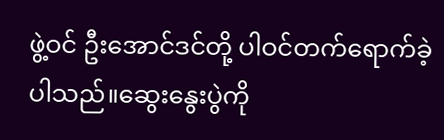ဖွဲ့ဝင် ဦးအောင်ဒင်တို့ ပါဝင်တက်ရောက်ခဲ့ပါသည်။ဆွေးနွေးပွဲကို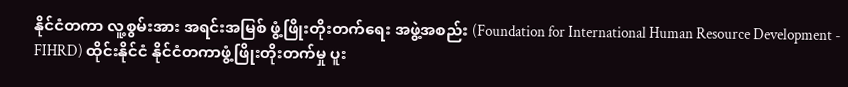နိုင်ငံတကာ လူ့စွမ်းအား အရင်းအမြစ် ဖွံ့ဖြိုးတိုးတက်ရေး အဖွဲ့အစည်း (Foundation for International Human Resource Development - FIHRD) ထိုင်းနိုင်ငံ နိုင်ငံတကာဖွံ့ဖြိုးတိုးတက်မှု ပူး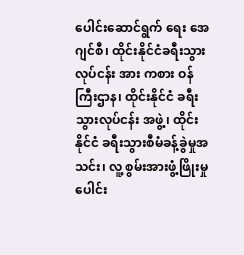ပေါင်းဆောင်ရွက် ရေး အေဂျင်စီ၊ ထိုင်းနိုင်ငံခရီးသွားလုပ်ငန်း အား ကစား ဝန်ကြီးဌာန၊ ထိုင်းနိုင်ငံ ခရီးသွားလုပ်ငန်း အဖွဲ့၊ ထိုင်းနိုင်ငံ ခရီးသွားစီမံခန့်ခွဲမှုအသင်း၊ လူ့ စွမ်းအားဖွံ့ဖြိုးမှု ပေါင်း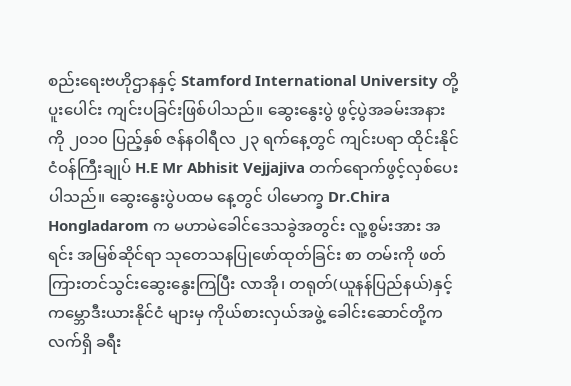စည်းရေးဗဟိုဌာနနှင့် Stamford International University တို့ ပူးပေါင်း ကျင်းပခြင်းဖြစ်ပါသည်။ ဆွေးနွေးပွဲ ဖွင့်ပွဲအခမ်းအနားကို ၂၀၁၀ ပြည့်နှစ် ဇန်နဝါရီလ ၂၃ ရက်နေ့တွင် ကျင်းပရာ ထိုင်းနိုင်ငံဝန်ကြီးချုပ် H.E Mr Abhisit Vejjajiva တက်ရောက်ဖွင့်လှစ်ပေးပါသည်။ ဆွေးနွေးပွဲပထမ နေ့တွင် ပါမောက္ခ Dr.Chira Hongladarom က မဟာမဲခေါင်ဒေသခွဲအတွင်း လူ့စွမ်းအား အရင်း အမြစ်ဆိုင်ရာ သုတေသနပြုဖော်ထုတ်ခြင်း စာ တမ်းကို ဖတ်ကြားတင်သွင်းဆွေးနွေးကြပြီး လာအို၊ တရုတ်(ယူနန်ပြည်နယ်)နှင့် ကမ္ဘောဒီးယားနိုင်ငံ များမှ ကိုယ်စားလှယ်အဖွဲ့ ခေါင်းဆောင်တို့က လက်ရှိ ခရီး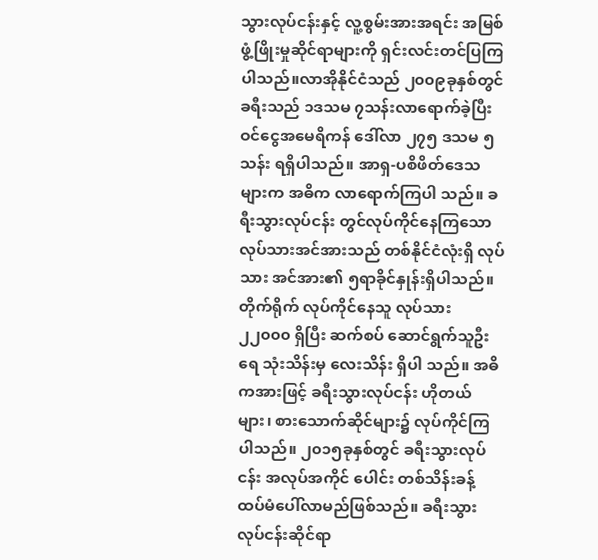သွားလုပ်ငန်းနှင့် လူ့စွမ်းအားအရင်း အမြစ်ဖွံ့ဖြိုးမှုဆိုင်ရာများကို ရှင်းလင်းတင်ပြကြ ပါသည်။လာအိုနိုင်ငံသည် ၂၀၀၉ခုနှစ်တွင် ခရီးသည် ၁ဒသမ ၇သန်းလာရောက်ခဲ့ပြီး ဝင်ငွေအမေရိကန် ဒေါ်လာ ၂၇၅ ဒသမ ၅သန်း ရရှိပါသည်။ အာရှ-ပစိဖိတ်ဒေသများက အဓိက လာရောက်ကြပါ သည်။ ခရီးသွားလုပ်ငန်း တွင်လုပ်ကိုင်နေကြသော လုပ်သားအင်အားသည် တစ်နိုင်ငံလုံးရှိ လုပ်သား အင်အား၏ ၅ရာခိုင်နှုန်းရှိပါသည်။ တိုက်ရိုက် လုပ်ကိုင်နေသူ လုပ်သား ၂၂၀၀၀ ရှိပြီး ဆက်စပ် ဆောင်ရွက်သူဦးရေ သုံးသိန်းမှ လေးသိန်း ရှိပါ သည်။ အဓိကအားဖြင့် ခရီးသွားလုပ်ငန်း ဟိုတယ် များ၊ စားသောက်ဆိုင်များ၌ လုပ်ကိုင်ကြပါသည်။ ၂၀၁၅ခုနှစ်တွင် ခရီးသွားလုပ်ငန်း အလုပ်အကိုင် ပေါင်း တစ်သိန်းခန့် ထပ်မံပေါ်လာမည်ဖြစ်သည်။ ခရီးသွားလုပ်ငန်းဆိုင်ရာ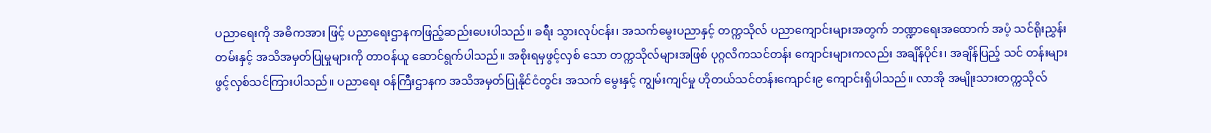ပညာရေးကို အဓိကအား ဖြင့် ပညာရေးဌာနကဖြည့်ဆည်းပေးပါသည်။ ခရီး သွားလုပ်ငန်း၊ အသက်မွေးပညာနှင့် တက္ကသိုလ် ပညာကျောင်းများအတွက် ဘဏ္ဍာရေးအထောက် အပံ့ သင်ရိုးညွှန်းတမ်းနှင့် အသိအမှတ်ပြုမှုများကို တာဝန်ယူ ဆောင်ရွက်ပါသည်။ အစိုးရမှဖွင့်လှစ် သော တက္ကသိုလ်များအဖြစ် ပုဂ္ဂလိကသင်တန်း ကျောင်းများကလည်း အချိန်ပိုင်း၊ အချိန်ပြည့် သင် တန်းများ ဖွင့်လှစ်သင်ကြားပါသည်။ ပညာရေး ဝန်ကြီးဌာနက အသိအမှတ်ပြုနိုင်ငံတွင်း အသက် မွေးနှင့် ကျွမ်းကျင်မှု ဟိုတယ်သင်တန်းကျောင်း၉ ကျောင်းရှိပါသည်။ လာအို အမျိုးသားတက္ကသိုလ်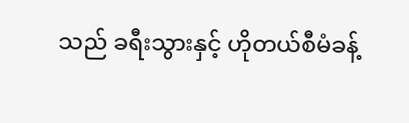သည် ခရီးသွားနှင့် ဟိုတယ်စီမံခန့်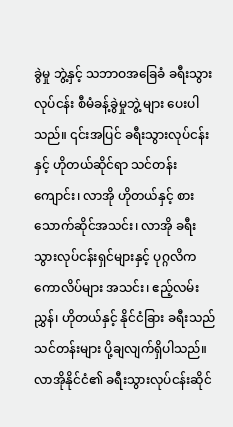ခွဲမှု ဘွဲ့နှင့် သဘာဝအခြေခံ ခရီးသွားလုပ်ငန်း စီမံခန့်ခွဲမှုဘွဲ့ များ ပေးပါသည်။ ၎င်းအပြင် ခရီးသွားလုပ်ငန်းနှင့် ဟိုတယ်ဆိုင်ရာ သင်တန်းကျောင်း၊ လာအို ဟိုတယ်နှင့် စားသောက်ဆိုင်အသင်း၊ လာအို ခရီး သွားလုပ်ငန်းရှင်များနှင့် ပုဂ္ဂလိက ကောလိပ်များ အသင်း၊ ဧည့်လမ်းညွှန်၊ ဟိုတယ်နှင့် နိုင်ငံခြား ခရီးသည်သင်တန်းများ ပို့ချလျက်ရှိပါသည်။လာအိုနိုင်ငံ၏ ခရီးသွားလုပ်ငန်းဆိုင်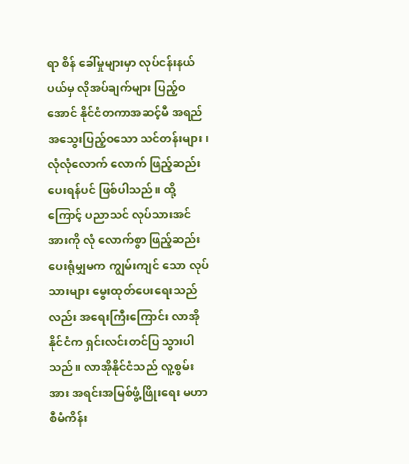ရာ စိန် ခေါ်မှုများမှာ လုပ်ငန်းနယ်ပယ်မှ လိုအပ်ချက်များ ပြည့်ဝအောင် နိုင်ငံတကာအဆင့်မီ အရည် အသွေးပြည့်ဝသော သင်တန်းများ၊ လုံလုံလောက် လောက် ဖြည့်ဆည်းပေးရန်ပင် ဖြစ်ပါသည်။ ထို့ ကြောင့် ပညာသင် လုပ်သားအင်အားကို လုံ လောက်စွာ ဖြည့်ဆည်းပေးရုံမျှမက ကျွမ်းကျင် သော လုပ်သားများ မွေးထုတ်ပေးရေးသည်လည်း အရေးကြီးကြောင်း လာအိုနိုင်ငံက ရှင်းလင်းတင်ပြ သွားပါသည်။ လာအိုနိုင်ငံသည် လူ့စွမ်းအား အရင်းအမြစ်ဖွံ့ဖြိုးရေး မဟာစီမံကိန်း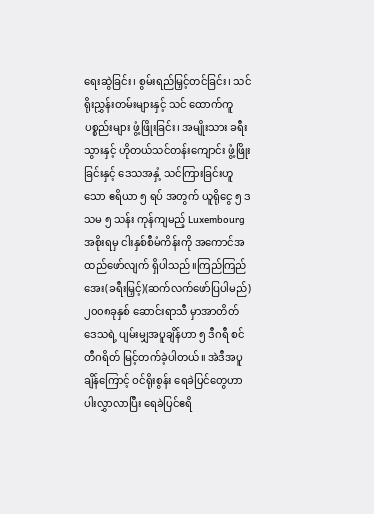ရေးဆွဲခြင်း၊ စွမ်းရည်မြှင့်တင်ခြင်း၊ သင်ရိုးညွှန်းတမ်းများနှင့် သင် ထောက်ကူပစ္စည်းများ ဖွံ့ဖြိုးခြင်း၊ အမျိုးသား ခရီး သွားနှင့် ဟိုတယ်သင်တန်းကျောင်း ဖွံ့ဖြိုးခြင်းနှင့် ဒေသအနှံ့ သင်ကြားခြင်းဟူသော ဧရိယာ ၅ ရပ် အတွက် ယူရိုငွေ ၅ ဒသမ ၅ သန်း ကုန်ကျမည့် Luxembourg အစိုးရမှ ငါးနှစ်စီမံကိန်းကို အကောင်အထည်ဖော်လျက် ရှိပါသည်။ကြည်ကြည်အေး(ခရီးမြှင့်)(ဆက်လက်ဖော်ပြပါမည်)
၂၀၀၈ခုနှစ် ဆောင်းရာသီ မှာအာတိတ် ဒေသရဲ့ ပျမ်းမျှအပူချိန်ဟာ ၅ ဒီဂရီ စင်တီဂရိတ် မြင့်တက်ခဲ့ပါတယ်။ အဲဒီအပူချိန်ကြောင့် ဝင်ရိုးစွန်း ရေခဲပြင်တွေဟာ ပါးလွှာလာပြီး ရေခဲပြင်ဧရိ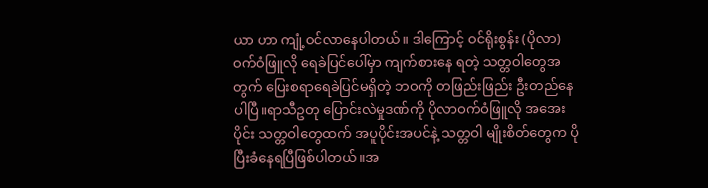ယာ ဟာ ကျုံ့ဝင်လာနေပါတယ်။ ဒါကြောင့် ဝင်ရိုးစွန်း (ပိုလာ)ဝက်ဝံဖြူလို ရေခဲပြင်ပေါ်မှာ ကျက်စားနေ ရတဲ့ သတ္တဝါတွေအတွက် ပြေးစရာရေခဲပြင်မရှိတဲ့ ဘဝကို တဖြည်းဖြည်း ဦးတည်နေပါပြီ။ရာသီဥတု ပြောင်းလဲမှုဒဏ်ကို ပိုလာဝက်ဝံဖြူလို အအေး ပိုင်း သတ္တဝါတွေထက် အပူပိုင်းအပင်နဲ့ သတ္တဝါ မျိုးစိတ်တွေက ပိုပြီးခံနေရပြီဖြစ်ပါတယ်။အ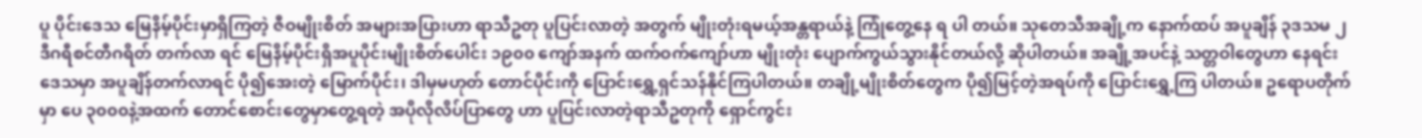ပူ ပိုင်းဒေသ မြေနိမ့်ပိုင်းမှာရှိကြတဲ့ ဇီဝမျိုးစိတ် အများအပြားဟာ ရာသီဥတု ပူပြင်းလာတဲ့ အတွက် မျိုးတုံးရမယ့်အန္တရာယ်နဲ့ ကြုံတွေ့နေ ရ ပါ တယ်။ သုတေသီအချို့က နောက်ထပ် အပူချိန် ၃ဒသမ ၂ဒီဂရီစင်တီဂရိတ် တက်လာ ရင် မြေနိမ့်ပိုင်းရှိအပူပိုင်းမျိုးစိတ်ပေါင်း ၁၉၀၀ ကျော်အနက် ထက်ဝက်ကျော်ဟာ မျိုးတုံး ပျောက်ကွယ်သွားနိုင်တယ်လို့ ဆိုပါတယ်။ အချို့အပင်နဲ့ သတ္တဝါတွေဟာ နေရင်း ဒေသမှာ အပူချိန်တက်လာရင် ပို၍အေးတဲ့ မြောက်ပိုင်း၊ ဒါမှမဟုတ် တောင်ပိုင်းကို ပြောင်းရွှေ့ရှင်သန်နိုင်ကြပါတယ်။ တချို့မျိုးစိတ်တွေက ပို၍မြင့်တဲ့အရပ်ကို ပြောင်းရွှေ့ကြ ပါတယ်။ ဥရောပတိုက်မှာ ပေ ၃၀၀၀နဲ့အထက် တောင်စောင်းတွေမှာတွေ့ရတဲ့ အပိုလိုလိပ်ပြာတွေ ဟာ ပူပြင်းလာတဲ့ရာသီဥတုကို ရှောင်ကွင်း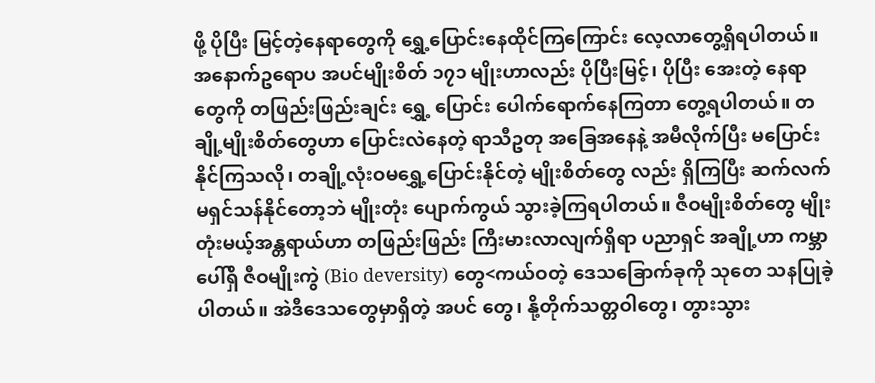ဖို့ ပိုပြီး မြင့်တဲ့နေရာတွေကို ရွှေ့ပြောင်းနေထိုင်ကြကြောင်း လေ့လာတွေ့ရှိရပါတယ်။ အနောက်ဥရောပ အပင်မျိုးစိတ် ၁၇၁ မျိုးဟာလည်း ပိုပြီးမြင့်၊ ပိုပြီး အေးတဲ့ နေရာတွေကို တဖြည်းဖြည်းချင်း ရွှေ့ ပြောင်း ပေါက်ရောက်နေကြတာ တွေ့ရပါတယ်။ တချို့မျိုးစိတ်တွေဟာ ပြောင်းလဲနေတဲ့ ရာသီဥတု အခြေအနေနဲ့ အမီလိုက်ပြီး မပြောင်းနိုင်ကြသလို၊ တချို့လုံးဝမရွှေ့ပြောင်းနိုင်တဲ့ မျိုးစိတ်တွေ လည်း ရှိကြပြီး ဆက်လက်မရှင်သန်နိုင်တော့ဘဲ မျိုးတုံး ပျောက်ကွယ် သွားခဲ့ကြရပါတယ်။ ဇီဝမျိုးစိတ်တွေ မျိုးတုံးမယ့်အန္တရာယ်ဟာ တဖြည်းဖြည်း ကြီးမားလာလျက်ရှိရာ ပညာရှင် အချို့ဟာ ကမ္ဘာပေါ်ရှိ ဇီဝမျိုးကွဲ (Bio deversity) တွေ<ကယ်ဝတဲ့ ဒေသခြောက်ခုကို သုတေ သနပြုခဲ့ ပါတယ်။ အဲဒီဒေသတွေမှာရှိတဲ့ အပင် တွေ၊ နို့တိုက်သတ္တဝါတွေ၊ တွားသွား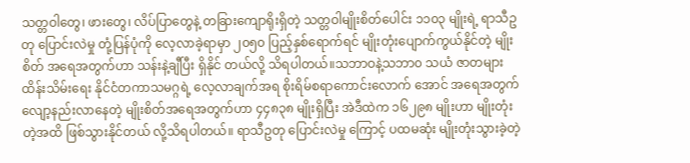သတ္တဝါတွေ၊ ဖားတွေ၊ လိပ်ပြာတွေနဲ့ တခြားကျောရိုးရှိတဲ့ သတ္တဝါမျိုးစိတ်ပေါင်း ၁၁၀၃ မျိုးရဲ့ ရာသီဥတု ပြောင်းလဲမှု တုံ့ပြန်ပုံကို လေ့လာခဲ့ရာမှာ ၂၀၅၀ ပြည့်နှစ်ရောက်ရင် မျိုးတုံးပျောက်ကွယ်နိုင်တဲ့ မျိုးစိတ် အရေအတွက်ဟာ သန်းနဲ့ချီပြီး ရှိနိုင် တယ်လို့ သိရပါတယ်။သဘာဝနဲ့သဘာ၀ သယံ ဇာတများ ထိန်းသိမ်းရေး နိုင်ငံတကာသမဂ္ဂရဲ့ လေ့လာချက်အရ စိုးရိမ်စရာကောင်းလောက် အောင် အရေအတွက် လျော့နည်းလာနေတဲ့ မျိုးစိတ်အရေအတွက်ဟာ ၄၄၈၃၈ မျိုးရှိပြီး အဲဒီထဲက ၁၆၂၉၈ မျိုးဟာ မျိုးတုံးတဲ့အထိ ဖြစ်သွားနိုင်တယ် လို့သိရပါတယ်။ ရာသီဥတု ပြောင်းလဲမှု ကြောင့် ပထမဆုံး မျိုးတုံးသွားခဲ့တဲ့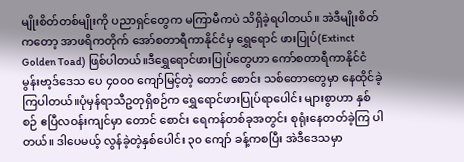မျိုးစိတ်တစ်မျိုးကို ပညာရှင်တွေက မကြာမီကပဲ သိရှိခဲ့ရပါတယ်။ အဲဒီမျိုးစိတ်ကတော့ အာဖရိကတိုက် အော်စတာရီကာနိုင်ငံမှ ရွှေရောင် ဖားပြုပ်(Extinct Golden Toad) ဖြစ်ပါတယ်။ဒီရွှေရောင်ဖားပြုပ်တွေဟာ ကော်စတာရီကာနိုင်ငံ မွန်းဗာ့ဒ်ဒေသ ပေ ၄၀၀၀ ကျော်မြင့်တဲ့ တောင် စောင်း သစ်တောတွေမှာ နေထိုင်ခဲ့ကြပါတယ်။ပုံမှန်ရာသီဥတုရှိစဉ်က ရွှေရောင်ဖားပြုပ်ရာပေါင်း များစွာဟာ နှစ်စဉ် ဧပြီလဝန်းကျင်မှာ တောင် စောင်း ရေကန်တစ်ခုအတွင်း စုရုံးနေတတ်ခဲ့ကြ ပါတယ်။ ဒါပေမယ့် လွန်ခဲ့တဲ့နှစ်ပေါင်း ၃၀ ကျော် ခန့်ကစပြီး အဲဒီဒေသမှာ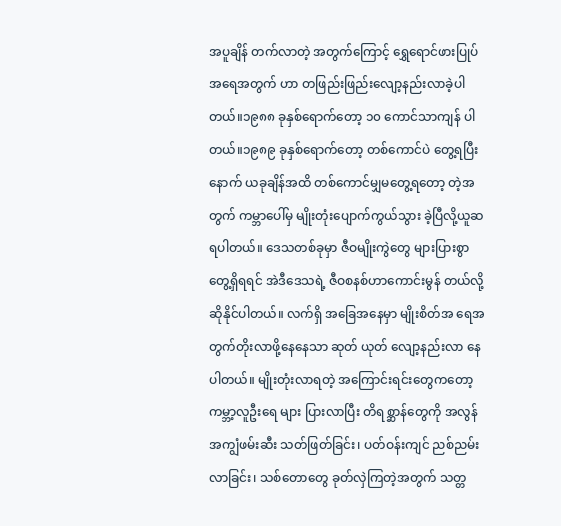အပူချိန် တက်လာတဲ့ အတွက်ကြောင့် ရွှေရောင်ဖားပြုပ်အရေအတွက် ဟာ တဖြည်းဖြည်းလျော့နည်းလာခဲ့ပါတယ်။၁၉၈၈ ခုနှစ်ရောက်တော့ ၁၀ ကောင်သာကျန် ပါတယ်။၁၉၈၉ ခုနှစ်ရောက်တော့ တစ်ကောင်ပဲ တွေ့ရပြီး နောက် ယခုချိန်အထိ တစ်ကောင်မျှမတွေ့ရတော့ တဲ့အတွက် ကမ္ဘာပေါ်မှ မျိုးတုံးပျောက်ကွယ်သွား ခဲ့ပြီလို့ယူဆရပါတယ်။ ဒေသတစ်ခုမှာ ဇီဝမျိုးကွဲတွေ များပြားစွာ တွေ့ရှိရရင် အဲဒီဒေသရဲ့ ဇီဝစနစ်ဟာကောင်းမွန် တယ်လို့ ဆိုနိုင်ပါတယ်။ လက်ရှိ အခြေအနေမှာ မျိုးစိတ်အ ရေအတွက်တိုးလာဖို့နေနေသာ ဆုတ် ယုတ် လျော့နည်းလာ နေပါတယ်။ မျိုးတုံးလာရတဲ့ အကြောင်းရင်းတွေကတော့ ကမ္ဘာ့လူဦးရေ များ ပြားလာပြီး တိရစ္ဆာန်တွေကို အလွန်အကျွံဖမ်းဆီး သတ်ဖြတ်ခြင်း၊ ပတ်ဝန်းကျင် ညစ်ညမ်းလာခြင်း၊ သစ်တောတွေ ခုတ်လှဲကြတဲ့အတွက် သတ္တ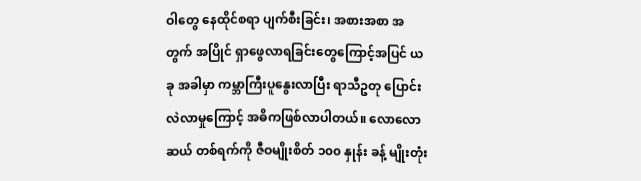ဝါတွေ နေထိုင်စရာ ပျက်စီးခြင်း၊ အစားအစာ အတွက် အပြိုင် ရှာဖွေလာရခြင်းတွေကြောင့်အပြင် ယခု အခါမှာ ကမ္ဘာကြီးပူနွေးလာပြီး ရာသီဥတု ပြောင်း လဲလာမှုကြောင့် အဓိကဖြစ်လာပါတယ်။ လောလောဆယ် တစ်ရက်ကို ဇီဝမျိုးစိတ် ၁၀၀ နှုန်း ခန့် မျိုးတုံး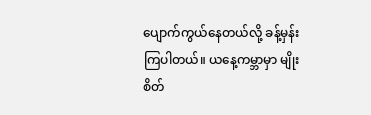ပျောက်ကွယ်နေတယ်လို့ ခန့်မှန်း ကြပါတယ်။ ယနေ့ကမ္ဘာမှာ မျိုးစိတ်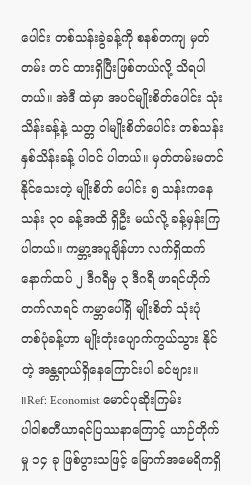ပေါင်း တစ်သန်းခွဲခန့်ကို စနစ်တကျ မှတ်တမ်း တင် ထားရှိပြီးဖြစ်တယ်လို့ သိရပါတယ်။ အဲဒီ ထဲမှာ အပင်မျိုးစိတ်ပေါင်း သုံးသိန်းခန့်နဲ့ သတ္တ ဝါမျိုးစိတ်ပေါင်း တစ်သန်းနှစ်သိန်းခန့် ပါဝင် ပါတယ်။ မှတ်တမ်းမတင်နိုင်သေးတဲ့ မျိုးစိတ် ပေါင်း ၅ သန်းကနေ သန်း ၃၀ ခန့်အထိ ရှိဦး မယ်လို့ ခန့်မှန်းကြပါတယ်။ ကမ္ဘာ့အပူချိန်ဟာ လက်ရှိထက် နောက်ထပ် ၂ ဒီဂရီမှ ၃ ဒီဂရီ ဖာရင်ဟိုက်တက်လာရင် ကမ္ဘာပေါ်ရှိ မျိုးစိတ် သုံးပုံ တစ်ပုံခန့်ဟာ မျိုးတုံးပျောက်ကွယ်သွား နိုင်တဲ့ အန္တရာယ်ရှိနေကြောင်းပါ ခင်ဗျား။ ။Ref: Economist မောင်ပုဆိုးကြမ်း
ပါဝါစတီယာရင်ပြဿနာကြောင့် ယာဉ်တိုက်မှု ၁၄ ခု ဖြစ်ပွားသဖြင့် မြောက်အမေရိကရှိ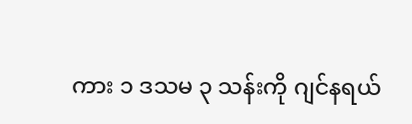ကား ၁ ဒသမ ၃ သန်းကို ဂျင်နရယ်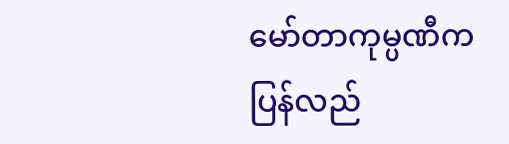မော်တာကုမ္ပဏီက ပြန်လည်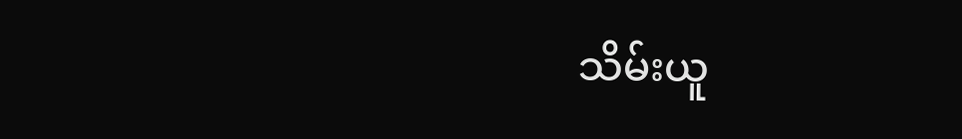သိမ်းယူ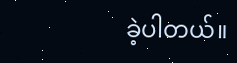ခဲ့ပါတယ်။